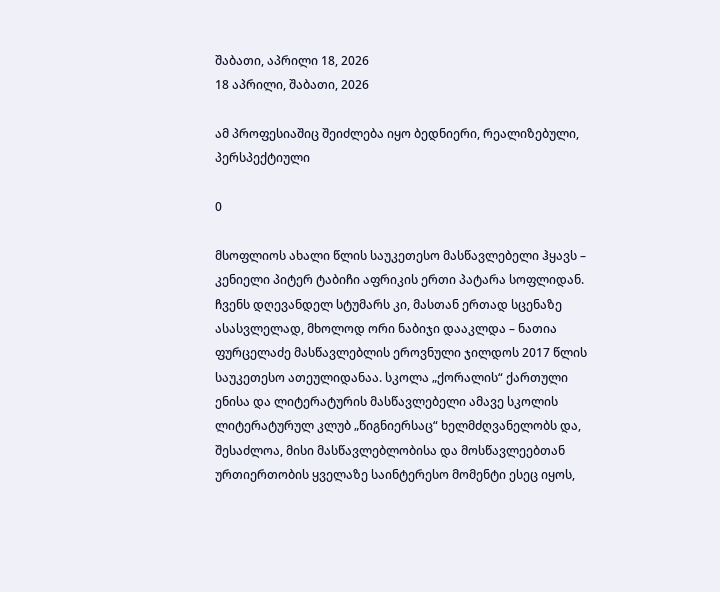შაბათი, აპრილი 18, 2026
18 აპრილი, შაბათი, 2026

ამ პროფესიაშიც შეიძლება იყო ბედნიერი, რეალიზებული, პერსპექტიული

0

მსოფლიოს ახალი წლის საუკეთესო მასწავლებელი ჰყავს – კენიელი პიტერ ტაბიჩი აფრიკის ერთი პატარა სოფლიდან. ჩვენს დღევანდელ სტუმარს კი, მასთან ერთად სცენაზე ასასვლელად, მხოლოდ ორი ნაბიჯი დააკლდა – ნათია ფურცელაძე მასწავლებლის ეროვნული ჯილდოს 2017 წლის საუკეთესო ათეულიდანაა. სკოლა „ქორალის“ ქართული ენისა და ლიტერატურის მასწავლებელი ამავე სკოლის ლიტერატურულ კლუბ „წიგნიერსაც“ ხელმძღვანელობს და, შესაძლოა, მისი მასწავლებლობისა და მოსწავლეებთან ურთიერთობის ყველაზე საინტერესო მომენტი ესეც იყოს,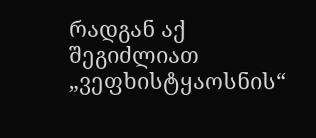რადგან აქ შეგიძლიათ „ვეფხისტყაოსნის“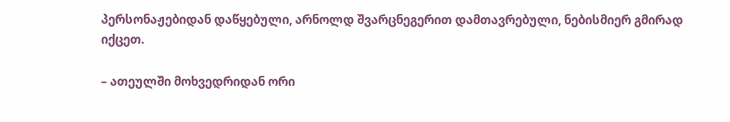პერსონაჟებიდან დაწყებული, არნოლდ შვარცნეგერით დამთავრებული, ნებისმიერ გმირად იქცეთ.

– ათეულში მოხვედრიდან ორი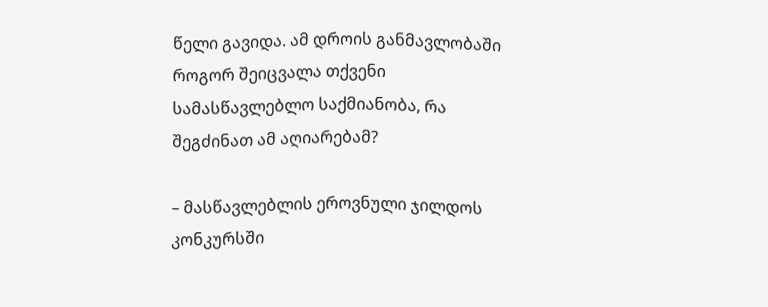წელი გავიდა. ამ დროის განმავლობაში როგორ შეიცვალა თქვენი სამასწავლებლო საქმიანობა, რა შეგძინათ ამ აღიარებამ?

– მასწავლებლის ეროვნული ჯილდოს კონკურსში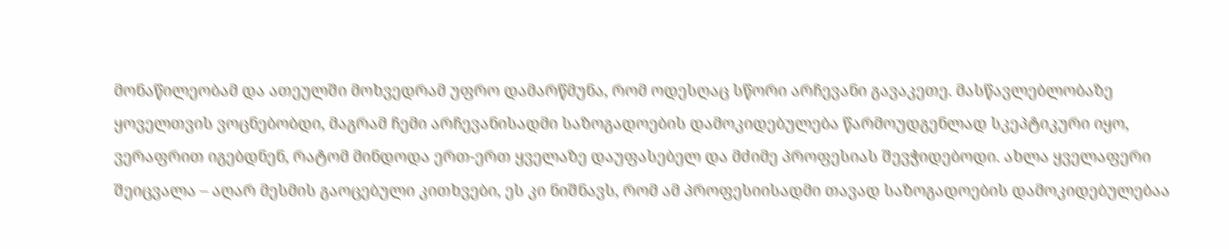მონაწილეობამ და ათეულში მოხვედრამ უფრო დამარწმუნა, რომ ოდესღაც სწორი არჩევანი გავაკეთე. მასწავლებლობაზე ყოველთვის ვოცნებობდი, მაგრამ ჩემი არჩევანისადმი საზოგადოების დამოკიდებულება წარმოუდგენლად სკეპტიკური იყო, ვერაფრით იგებდნენ, რატომ მინდოდა ერთ-ერთ ყველაზე დაუფასებელ და მძიმე პროფესიას შევჭიდებოდი. ახლა ყველაფერი შეიცვალა – აღარ მესმის გაოცებული კითხვები, ეს კი ნიშნავს, რომ ამ პროფესიისადმი თავად საზოგადოების დამოკიდებულებაა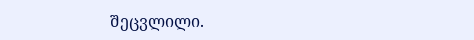შეცვლილი.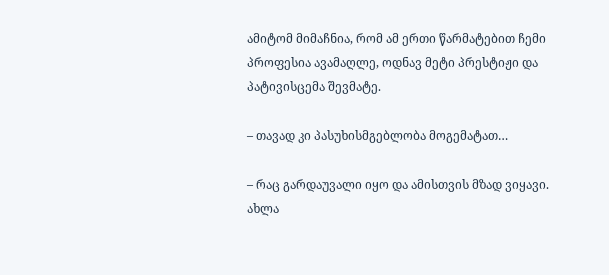ამიტომ მიმაჩნია, რომ ამ ერთი წარმატებით ჩემი პროფესია ავამაღლე, ოდნავ მეტი პრესტიჟი და პატივისცემა შევმატე.

– თავად კი პასუხისმგებლობა მოგემატათ…

– რაც გარდაუვალი იყო და ამისთვის მზად ვიყავი. ახლა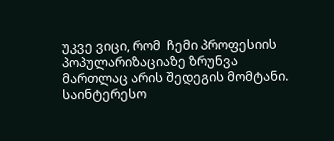უკვე ვიცი, რომ  ჩემი პროფესიის პოპულარიზაციაზე ზრუნვა მართლაც არის შედეგის მომტანი. საინტერესო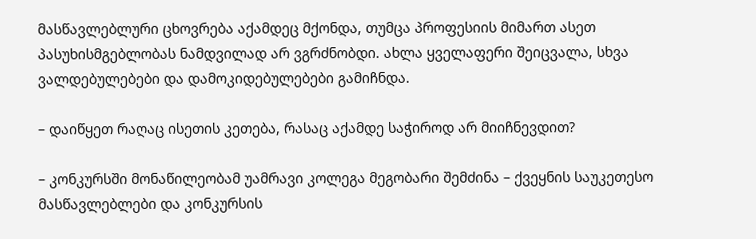მასწავლებლური ცხოვრება აქამდეც მქონდა, თუმცა პროფესიის მიმართ ასეთ პასუხისმგებლობას ნამდვილად არ ვგრძნობდი. ახლა ყველაფერი შეიცვალა, სხვა ვალდებულებები და დამოკიდებულებები გამიჩნდა.

– დაიწყეთ რაღაც ისეთის კეთება, რასაც აქამდე საჭიროდ არ მიიჩნევდით?

– კონკურსში მონაწილეობამ უამრავი კოლეგა მეგობარი შემძინა – ქვეყნის საუკეთესო მასწავლებლები და კონკურსის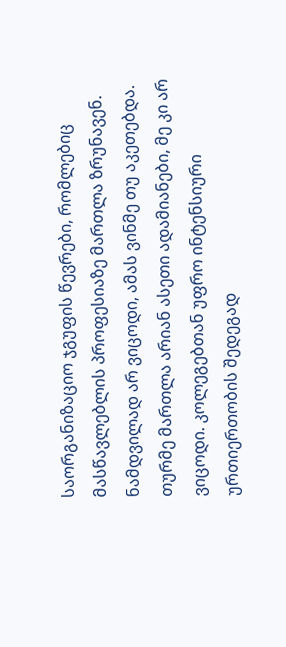საორგანიზაციო ჯგუფის წევრები, რომლებიც მასწავლებლის პროფესიაზე მართლა ზრუნავენ. ნამდვილად არ ვიცოდი, ამას ვინმე თუ აკეთებდა. თურმე მართლა არიან ასეთი ადამიანები, მე კი არ ვიცოდი. კოლეგებთან უფრო ინტენსიური ურთიერთობის შედეგად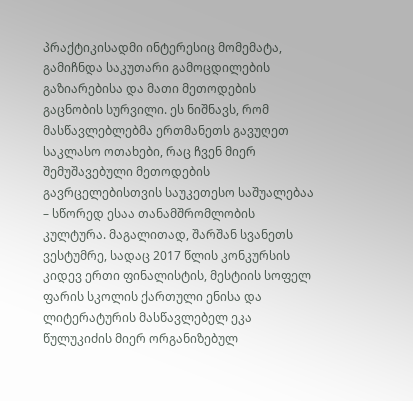პრაქტიკისადმი ინტერესიც მომემატა, გამიჩნდა საკუთარი გამოცდილების გაზიარებისა და მათი მეთოდების გაცნობის სურვილი. ეს ნიშნავს, რომ მასწავლებლებმა ერთმანეთს გავუღეთ საკლასო ოთახები, რაც ჩვენ მიერ შემუშავებული მეთოდების გავრცელებისთვის საუკეთესო საშუალებაა – სწორედ ესაა თანამშრომლობის კულტურა. მაგალითად, შარშან სვანეთს ვესტუმრე, სადაც 2017 წლის კონკურსის კიდევ ერთი ფინალისტის, მესტიის სოფელ ფარის სკოლის ქართული ენისა და ლიტერატურის მასწავლებელ ეკა წულუკიძის მიერ ორგანიზებულ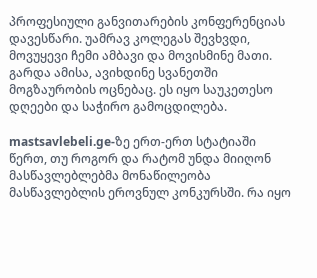პროფესიული განვითარების კონფერენციას დავესწარი. უამრავ კოლეგას შევხვდი, მოვუყევი ჩემი ამბავი და მოვისმინე მათი. გარდა ამისა, ავიხდინე სვანეთში მოგზაურობის ოცნებაც. ეს იყო საუკეთესო დღეები და საჭირო გამოცდილება.

mastsavlebeli.ge-ზე ერთ-ერთ სტატიაში წერთ, თუ როგორ და რატომ უნდა მიიღონ მასწავლებლებმა მონაწილეობა მასწავლებლის ეროვნულ კონკურსში. რა იყო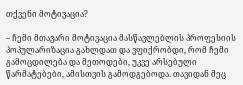თქვენი მოტივაცია?

– ჩემი მთავარი მოტივაცია მასწავლებლის პროფესიის პოპულარიზაცია გახლდათ და ვფიქრობდი, რომ ჩემი გამოცდილება და მეთოდები, უკვე არსებული წარმატებები, ამისთვის გამოდგებოდა. თავიდან მეც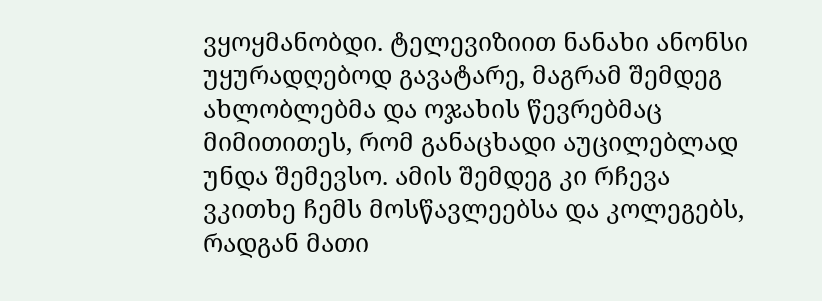ვყოყმანობდი. ტელევიზიით ნანახი ანონსი უყურადღებოდ გავატარე, მაგრამ შემდეგ ახლობლებმა და ოჯახის წევრებმაც მიმითითეს, რომ განაცხადი აუცილებლად უნდა შემევსო. ამის შემდეგ კი რჩევა ვკითხე ჩემს მოსწავლეებსა და კოლეგებს, რადგან მათი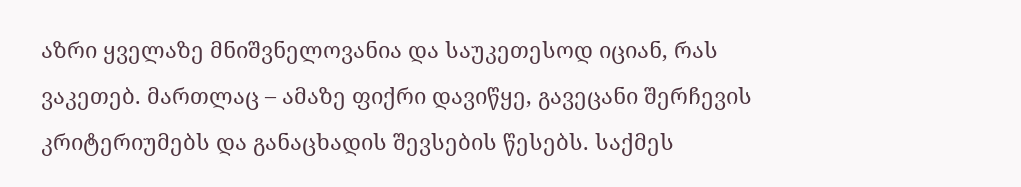აზრი ყველაზე მნიშვნელოვანია და საუკეთესოდ იციან, რას ვაკეთებ. მართლაც – ამაზე ფიქრი დავიწყე, გავეცანი შერჩევის კრიტერიუმებს და განაცხადის შევსების წესებს. საქმეს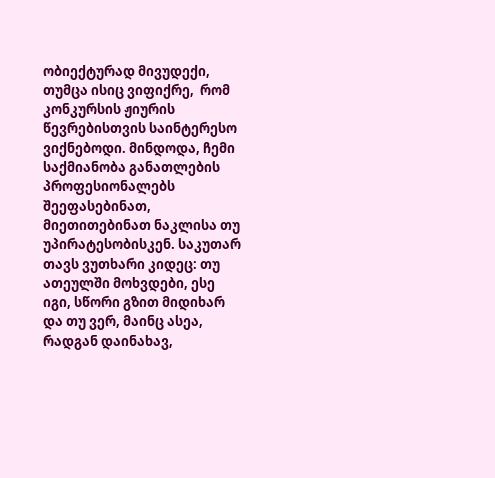ობიექტურად მივუდექი, თუმცა ისიც ვიფიქრე,  რომ კონკურსის ჟიურის წევრებისთვის საინტერესო ვიქნებოდი. მინდოდა, ჩემი საქმიანობა განათლების პროფესიონალებს შეეფასებინათ, მიეთითებინათ ნაკლისა თუ უპირატესობისკენ. საკუთარ თავს ვუთხარი კიდეც: თუ ათეულში მოხვდები, ესე იგი, სწორი გზით მიდიხარ და თუ ვერ, მაინც ასეა, რადგან დაინახავ,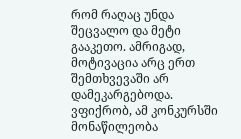რომ რაღაც უნდა შეცვალო და მეტი გააკეთო. ამრიგად, მოტივაცია არც ერთ შემთხვევაში არ დამეკარგებოდა. ვფიქრობ, ამ კონკურსში მონაწილეობა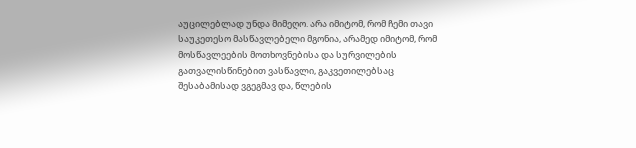აუცილებლად უნდა მიმეღო. არა იმიტომ, რომ ჩემი თავი საუკეთესო მასწავლებელი მგონია, არამედ იმიტომ, რომ მოსწავლეების მოთხოვნებისა და სურვილების გათვალისწინებით ვასწავლი, გაკვეთილებსაც შესაბამისად ვგეგმავ და, წლების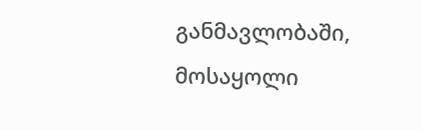განმავლობაში, მოსაყოლი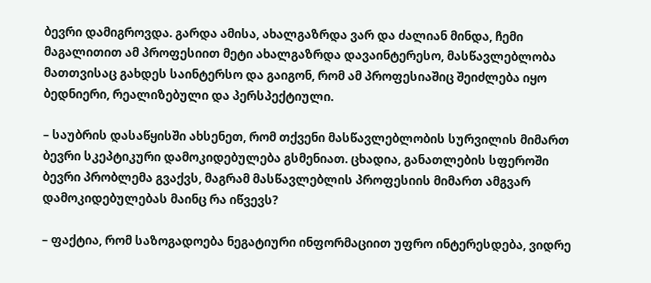ბევრი დამიგროვდა. გარდა ამისა, ახალგაზრდა ვარ და ძალიან მინდა, ჩემი მაგალითით ამ პროფესიით მეტი ახალგაზრდა დავაინტერესო, მასწავლებლობა მათთვისაც გახდეს საინტერსო და გაიგონ, რომ ამ პროფესიაშიც შეიძლება იყო ბედნიერი, რეალიზებული და პერსპექტიული.

– საუბრის დასაწყისში ახსენეთ, რომ თქვენი მასწავლებლობის სურვილის მიმართ ბევრი სკეპტიკური დამოკიდებულება გსმენიათ. ცხადია, განათლების სფეროში ბევრი პრობლემა გვაქვს, მაგრამ მასწავლებლის პროფესიის მიმართ ამგვარ დამოკიდებულებას მაინც რა იწვევს?

– ფაქტია, რომ საზოგადოება ნეგატიური ინფორმაციით უფრო ინტერესდება, ვიდრე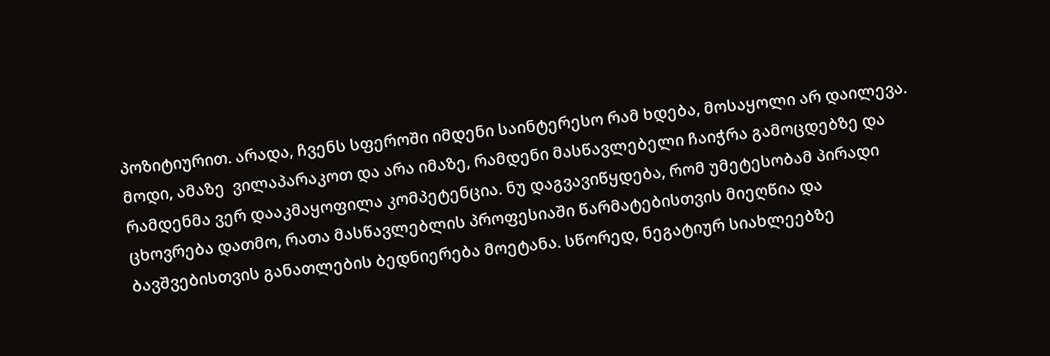პოზიტიურით. არადა, ჩვენს სფეროში იმდენი საინტერესო რამ ხდება, მოსაყოლი არ დაილევა. მოდი, ამაზე  ვილაპარაკოთ და არა იმაზე, რამდენი მასწავლებელი ჩაიჭრა გამოცდებზე და რამდენმა ვერ დააკმაყოფილა კომპეტენცია. ნუ დაგვავიწყდება, რომ უმეტესობამ პირადი ცხოვრება დათმო, რათა მასწავლებლის პროფესიაში წარმატებისთვის მიეღწია და ბავშვებისთვის განათლების ბედნიერება მოეტანა. სწორედ, ნეგატიურ სიახლეებზე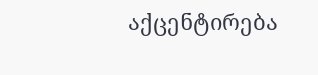აქცენტირება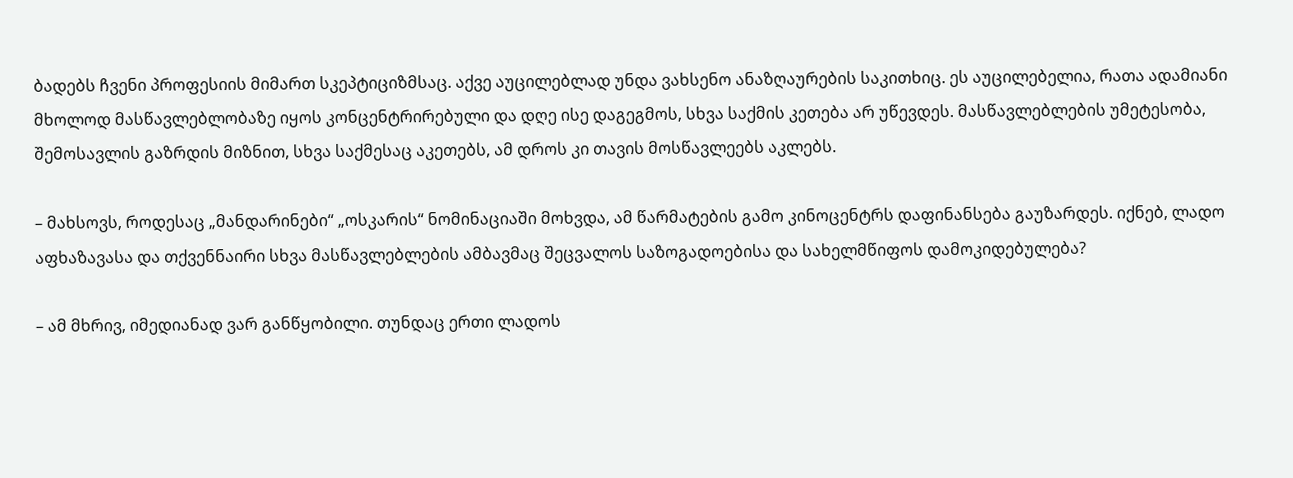ბადებს ჩვენი პროფესიის მიმართ სკეპტიციზმსაც. აქვე აუცილებლად უნდა ვახსენო ანაზღაურების საკითხიც. ეს აუცილებელია, რათა ადამიანი მხოლოდ მასწავლებლობაზე იყოს კონცენტრირებული და დღე ისე დაგეგმოს, სხვა საქმის კეთება არ უწევდეს. მასწავლებლების უმეტესობა, შემოსავლის გაზრდის მიზნით, სხვა საქმესაც აკეთებს, ამ დროს კი თავის მოსწავლეებს აკლებს.

– მახსოვს, როდესაც „მანდარინები“ „ოსკარის“ ნომინაციაში მოხვდა, ამ წარმატების გამო კინოცენტრს დაფინანსება გაუზარდეს. იქნებ, ლადო აფხაზავასა და თქვენნაირი სხვა მასწავლებლების ამბავმაც შეცვალოს საზოგადოებისა და სახელმწიფოს დამოკიდებულება?

– ამ მხრივ, იმედიანად ვარ განწყობილი. თუნდაც ერთი ლადოს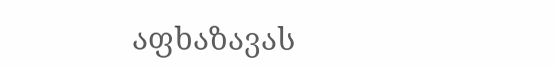აფხაზავას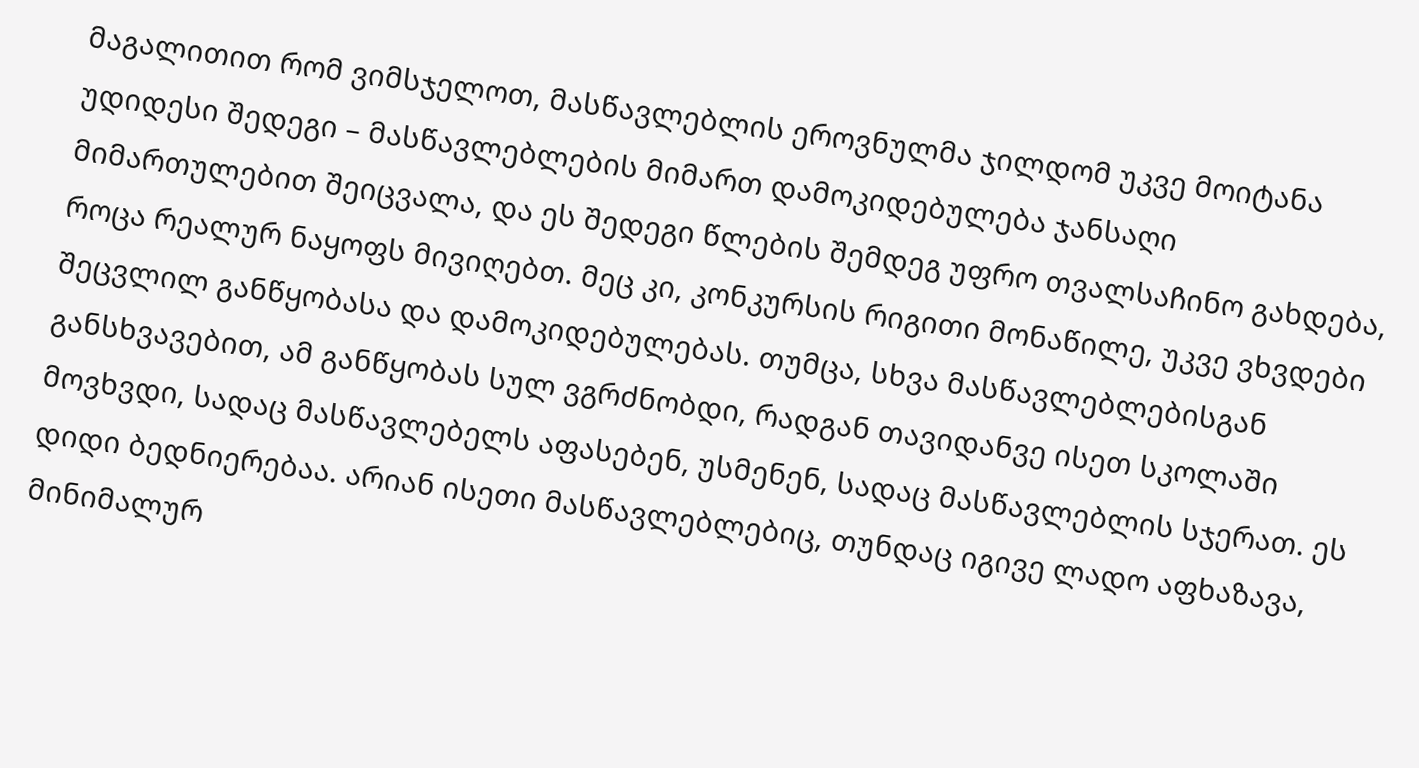მაგალითით რომ ვიმსჯელოთ, მასწავლებლის ეროვნულმა ჯილდომ უკვე მოიტანა უდიდესი შედეგი – მასწავლებლების მიმართ დამოკიდებულება ჯანსაღი მიმართულებით შეიცვალა, და ეს შედეგი წლების შემდეგ უფრო თვალსაჩინო გახდება, როცა რეალურ ნაყოფს მივიღებთ. მეც კი, კონკურსის რიგითი მონაწილე, უკვე ვხვდები შეცვლილ განწყობასა და დამოკიდებულებას. თუმცა, სხვა მასწავლებლებისგან განსხვავებით, ამ განწყობას სულ ვგრძნობდი, რადგან თავიდანვე ისეთ სკოლაში მოვხვდი, სადაც მასწავლებელს აფასებენ, უსმენენ, სადაც მასწავლებლის სჯერათ. ეს დიდი ბედნიერებაა. არიან ისეთი მასწავლებლებიც, თუნდაც იგივე ლადო აფხაზავა, მინიმალურ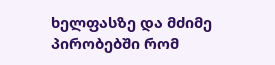ხელფასზე და მძიმე პირობებში რომ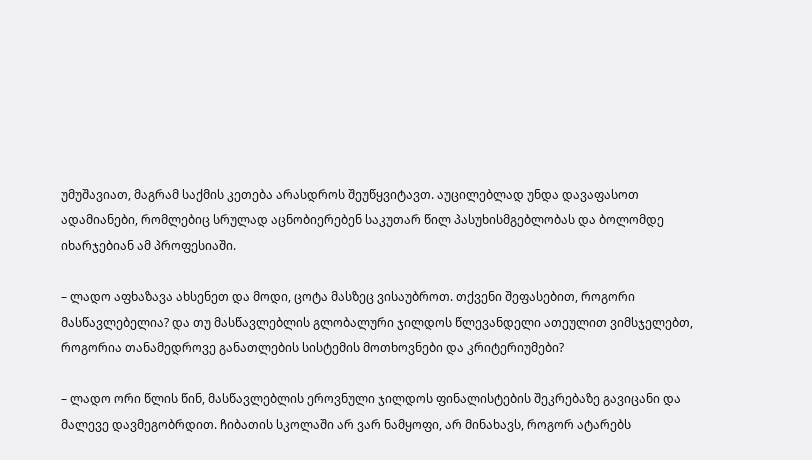უმუშავიათ, მაგრამ საქმის კეთება არასდროს შეუწყვიტავთ. აუცილებლად უნდა დავაფასოთ ადამიანები, რომლებიც სრულად აცნობიერებენ საკუთარ წილ პასუხისმგებლობას და ბოლომდე იხარჯებიან ამ პროფესიაში.

– ლადო აფხაზავა ახსენეთ და მოდი, ცოტა მასზეც ვისაუბროთ. თქვენი შეფასებით, როგორი მასწავლებელია? და თუ მასწავლებლის გლობალური ჯილდოს წლევანდელი ათეულით ვიმსჯელებთ, როგორია თანამედროვე განათლების სისტემის მოთხოვნები და კრიტერიუმები?

– ლადო ორი წლის წინ, მასწავლებლის ეროვნული ჯილდოს ფინალისტების შეკრებაზე გავიცანი და მალევე დავმეგობრდით. ჩიბათის სკოლაში არ ვარ ნამყოფი, არ მინახავს, როგორ ატარებს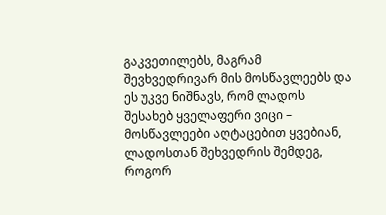გაკვეთილებს, მაგრამ შევხვედრივარ მის მოსწავლეებს და ეს უკვე ნიშნავს, რომ ლადოს შესახებ ყველაფერი ვიცი – მოსწავლეები აღტაცებით ყვებიან, ლადოსთან შეხვედრის შემდეგ, როგორ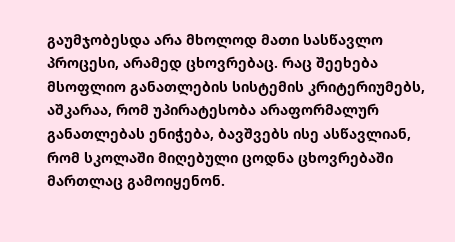გაუმჯობესდა არა მხოლოდ მათი სასწავლო პროცესი, არამედ ცხოვრებაც. რაც შეეხება მსოფლიო განათლების სისტემის კრიტერიუმებს, აშკარაა, რომ უპირატესობა არაფორმალურ განათლებას ენიჭება, ბავშვებს ისე ასწავლიან, რომ სკოლაში მიღებული ცოდნა ცხოვრებაში მართლაც გამოიყენონ.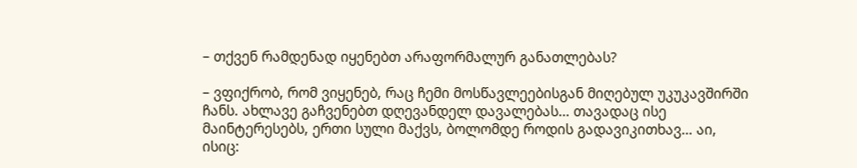– თქვენ რამდენად იყენებთ არაფორმალურ განათლებას?

– ვფიქრობ, რომ ვიყენებ, რაც ჩემი მოსწავლეებისგან მიღებულ უკუკავშირში ჩანს. ახლავე გაჩვენებთ დღევანდელ დავალებას… თავადაც ისე მაინტერესებს, ერთი სული მაქვს, ბოლომდე როდის გადავიკითხავ… აი, ისიც: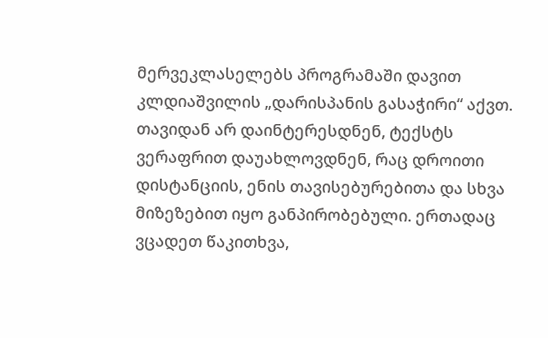მერვეკლასელებს პროგრამაში დავით კლდიაშვილის „დარისპანის გასაჭირი“ აქვთ. თავიდან არ დაინტერესდნენ, ტექსტს ვერაფრით დაუახლოვდნენ, რაც დროითი დისტანციის, ენის თავისებურებითა და სხვა მიზეზებით იყო განპირობებული. ერთადაც ვცადეთ წაკითხვა,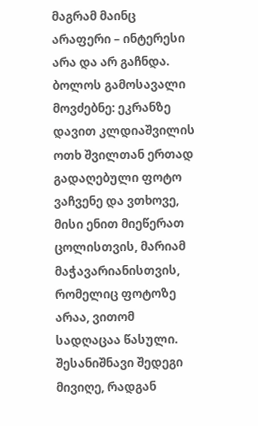მაგრამ მაინც არაფერი – ინტერესი არა და არ გაჩნდა. ბოლოს გამოსავალი მოვძებნე: ეკრანზე დავით კლდიაშვილის ოთხ შვილთან ერთად გადაღებული ფოტო ვაჩვენე და ვთხოვე, მისი ენით მიეწერათ ცოლისთვის, მარიამ მაჭავარიანისთვის, რომელიც ფოტოზე არაა, ვითომ სადღაცაა წასული. შესანიშნავი შედეგი მივიღე, რადგან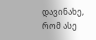დავინახე, რომ ასე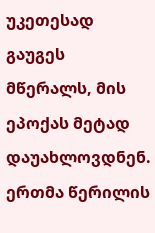უკეთესად გაუგეს მწერალს, მის ეპოქას მეტად დაუახლოვდნენ. ერთმა წერილის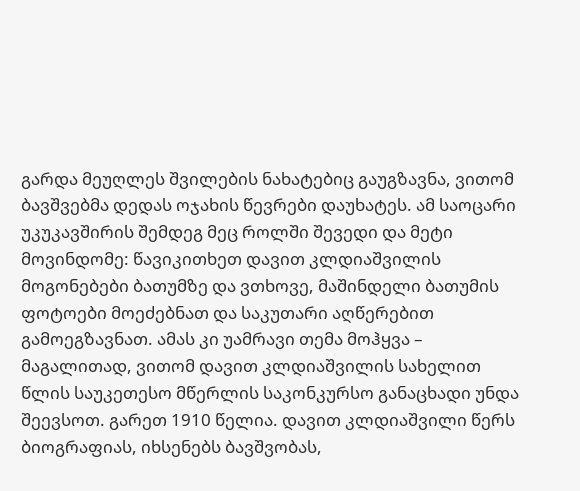გარდა მეუღლეს შვილების ნახატებიც გაუგზავნა, ვითომ ბავშვებმა დედას ოჯახის წევრები დაუხატეს. ამ საოცარი უკუკავშირის შემდეგ მეც როლში შევედი და მეტი მოვინდომე: წავიკითხეთ დავით კლდიაშვილის მოგონებები ბათუმზე და ვთხოვე, მაშინდელი ბათუმის ფოტოები მოეძებნათ და საკუთარი აღწერებით გამოეგზავნათ. ამას კი უამრავი თემა მოჰყვა – მაგალითად, ვითომ დავით კლდიაშვილის სახელით წლის საუკეთესო მწერლის საკონკურსო განაცხადი უნდა შეევსოთ. გარეთ 1910 წელია. დავით კლდიაშვილი წერს ბიოგრაფიას, იხსენებს ბავშვობას,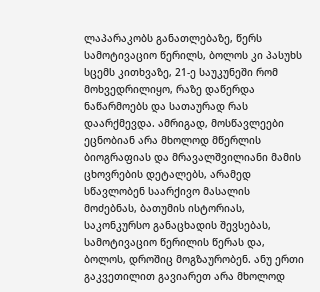ლაპარაკობს განათლებაზე, წერს სამოტივაციო წერილს, ბოლოს კი პასუხს სცემს კითხვაზე, 21-ე საუკუნეში რომ მოხვედრილიყო, რაზე დაწერდა ნაწარმოებს და სათაურად რას დაარქმევდა. ამრიგად, მოსწავლეები ეცნობიან არა მხოლოდ მწერლის ბიოგრაფიას და მრავალშვილიანი მამის ცხოვრების დეტალებს, არამედ სწავლობენ საარქივო მასალის მოძებნას, ბათუმის ისტორიას, საკონკურსო განაცხადის შევსებას, სამოტივაციო წერილის წერას და, ბოლოს, დროშიც მოგზაურობენ. ანუ ერთი გაკვეთილით გავიარეთ არა მხოლოდ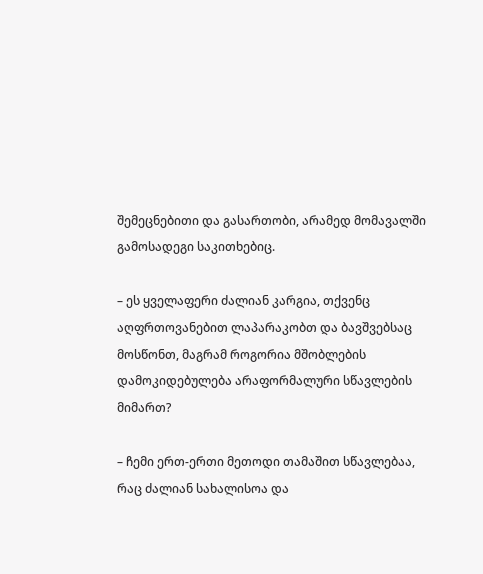შემეცნებითი და გასართობი, არამედ მომავალში გამოსადეგი საკითხებიც.

– ეს ყველაფერი ძალიან კარგია, თქვენც აღფრთოვანებით ლაპარაკობთ და ბავშვებსაც მოსწონთ, მაგრამ როგორია მშობლების დამოკიდებულება არაფორმალური სწავლების მიმართ?

– ჩემი ერთ-ერთი მეთოდი თამაშით სწავლებაა, რაც ძალიან სახალისოა და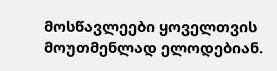მოსწავლეები ყოველთვის მოუთმენლად ელოდებიან.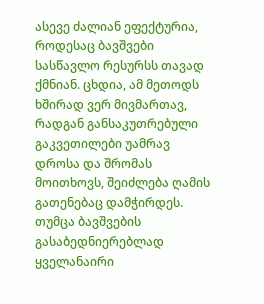ასევე ძალიან ეფექტურია, როდესაც ბავშვები სასწავლო რესურსს თავად ქმნიან. ცხდია, ამ მეთოდს ხშირად ვერ მივმართავ, რადგან განსაკუთრებული გაკვეთილები უამრავ დროსა და შრომას მოითხოვს, შეიძლება ღამის გათენებაც დამჭირდეს. თუმცა ბავშვების გასაბედნიერებლად ყველანაირი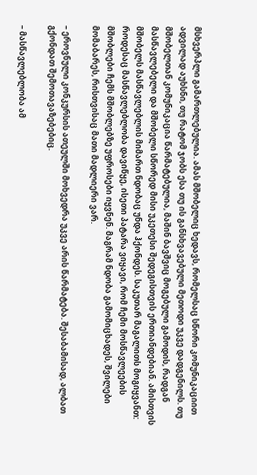მსხვერპლი გამართლებულია. ამას მშობელიც ხედავს, რომელსაც სწორი კომუნიკაციით ადვილად აუხსნი, თუ რატომ ჯობს ესა თუ ის განსხვავებული მეთოდი უკვე დადგენილს. თუ მშობელთან კომუნიკაცია წარმატებულია, მაშინ ბავშვიც მოგებული გამოდის, რადგან მასწავლებელი და მშობელი სწორედ მისი უკეთესი შედეგისთვის ერთიანდებიან. ამისთვის მშობელს მასწავლებლის მიმართ ნდობაც უნდა ჰქონდეს. საკუთარ მაგალითს მოგიყვანთ: როდესაც მასწავლებლობა დავიწყე, ისეთი პატარა ვიყავი, რომ ჩემი მოსწავლეების მშობლები ჩემს მშობლებზე უფროსები იყვნენ. მაგრამ ნდობა გამომიცხადეს, შვილები მომაბარეს, რისთვისაც მათი მადლიერი ვარ.

– ეროვნული კონკურსის ათეულში მოხვედრა უკვე არის წარმატება. შესაბამისად, ალბათ გქონდათ შემოთავაზებებიც.

– მასწავლებლობა ამ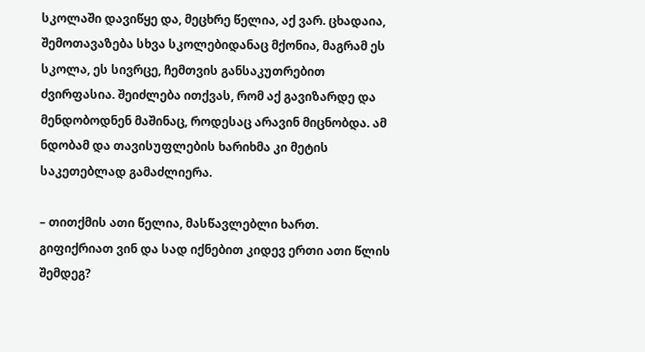სკოლაში დავიწყე და, მეცხრე წელია, აქ ვარ. ცხადაია, შემოთავაზება სხვა სკოლებიდანაც მქონია, მაგრამ ეს სკოლა, ეს სივრცე, ჩემთვის განსაკუთრებით ძვირფასია. შეიძლება ითქვას, რომ აქ გავიზარდე და მენდობოდნენ მაშინაც, როდესაც არავინ მიცნობდა. ამ ნდობამ და თავისუფლების ხარიხმა კი მეტის საკეთებლად გამაძლიერა.

– თითქმის ათი წელია, მასწავლებლი ხართ. გიფიქრიათ ვინ და სად იქნებით კიდევ ერთი ათი წლის შემდეგ?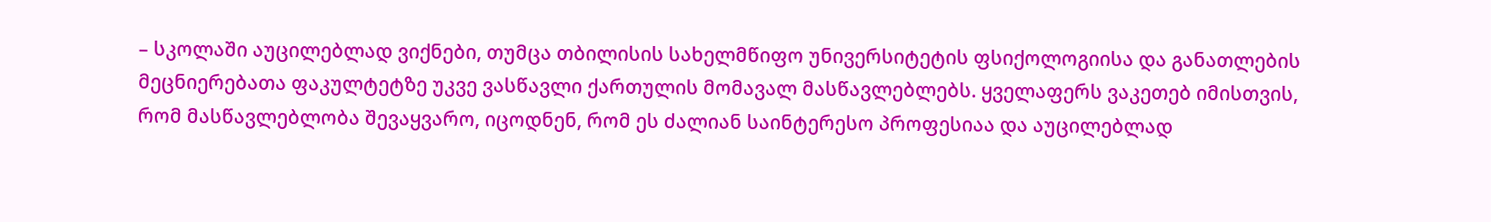– სკოლაში აუცილებლად ვიქნები, თუმცა თბილისის სახელმწიფო უნივერსიტეტის ფსიქოლოგიისა და განათლების მეცნიერებათა ფაკულტეტზე უკვე ვასწავლი ქართულის მომავალ მასწავლებლებს. ყველაფერს ვაკეთებ იმისთვის, რომ მასწავლებლობა შევაყვარო, იცოდნენ, რომ ეს ძალიან საინტერესო პროფესიაა და აუცილებლად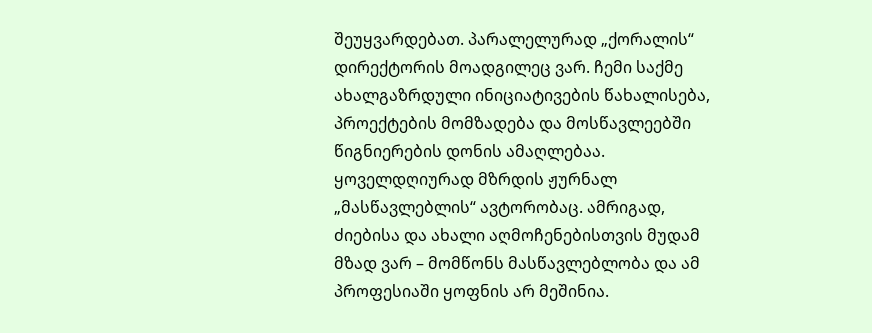შეუყვარდებათ. პარალელურად „ქორალის“ დირექტორის მოადგილეც ვარ. ჩემი საქმე ახალგაზრდული ინიციატივების წახალისება, პროექტების მომზადება და მოსწავლეებში წიგნიერების დონის ამაღლებაა. ყოველდღიურად მზრდის ჟურნალ „მასწავლებლის“ ავტორობაც. ამრიგად,  ძიებისა და ახალი აღმოჩენებისთვის მუდამ მზად ვარ – მომწონს მასწავლებლობა და ამ პროფესიაში ყოფნის არ მეშინია.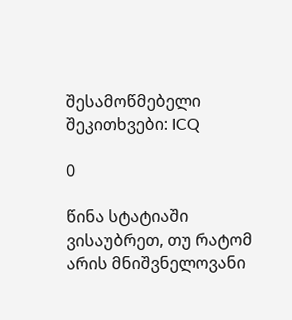შესამოწმებელი შეკითხვები: ICQ

0

წინა სტატიაში ვისაუბრეთ, თუ რატომ არის მნიშვნელოვანი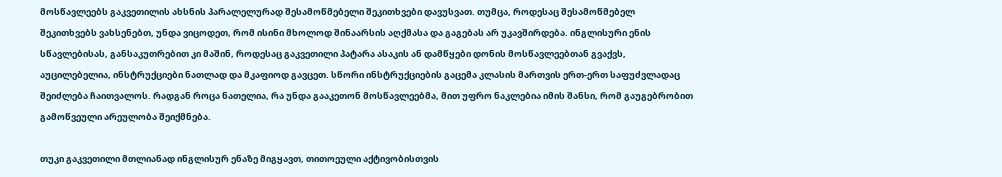მოსწავლეებს გაკვეთილის ახსნის პარალელურად შესამოწმებელი შეკითხვები დავუსვათ. თუმცა, როდესაც შესამოწმებელ შეკითხვებს ვახსენებთ, უნდა ვიცოდეთ, რომ ისინი მხოლოდ შინაარსის აღქმასა და გაგებას არ უკავშირდება. ინგლისური ენის სწავლებისას, განსაკუთრებით კი მაშინ, როდესაც გაკვეთილი პატარა ასაკის ან დამწყები დონის მოსწავლეებთან გვაქვს, აუცილებელია, ინსტრუქციები ნათლად და მკაფიოდ გავცეთ. სწორი ინსტრუქციების გაცემა კლასის მართვის ერთ-ერთ საფუძვლადაც შეიძლება ჩაითვალოს. რადგან როცა ნათელია, რა უნდა გააკეთონ მოსწავლეებმა, მით უფრო ნაკლებია იმის შანსი, რომ გაუგებრობით გამოწვეული არეულობა შეიქმნება.

თუკი გაკვეთილი მთლიანად ინგლისურ ენაზე მიგყავთ, თითოეული აქტივობისთვის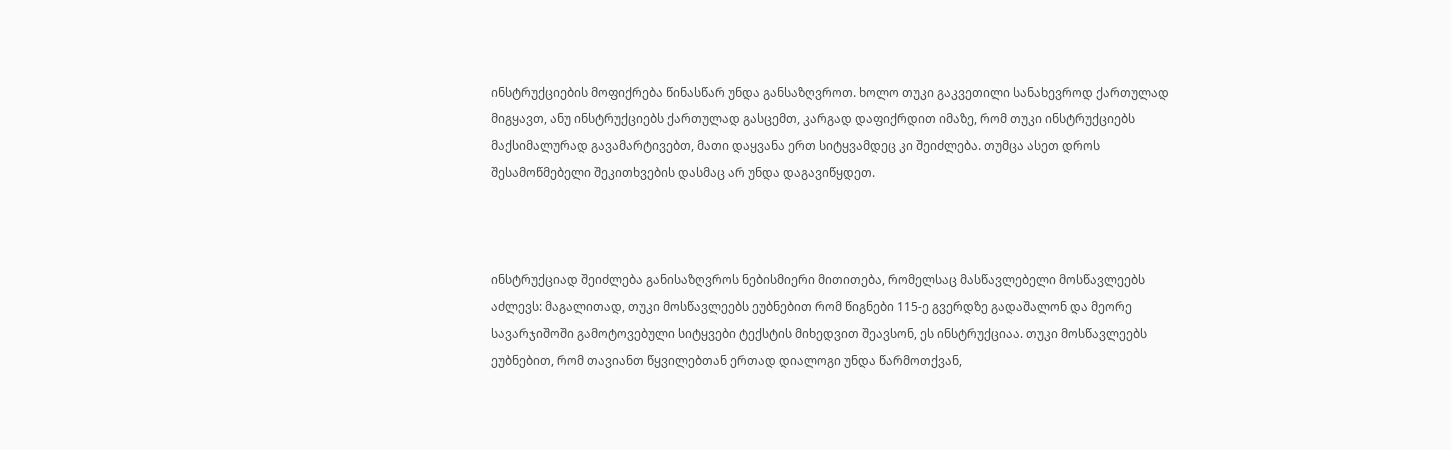ინსტრუქციების მოფიქრება წინასწარ უნდა განსაზღვროთ. ხოლო თუკი გაკვეთილი სანახევროდ ქართულად მიგყავთ, ანუ ინსტრუქციებს ქართულად გასცემთ, კარგად დაფიქრდით იმაზე, რომ თუკი ინსტრუქციებს მაქსიმალურად გავამარტივებთ, მათი დაყვანა ერთ სიტყვამდეც კი შეიძლება. თუმცა ასეთ დროს შესამოწმებელი შეკითხვების დასმაც არ უნდა დაგავიწყდეთ.



ინსტრუქციად შეიძლება განისაზღვროს ნებისმიერი მითითება, რომელსაც მასწავლებელი მოსწავლეებს აძლევს: მაგალითად, თუკი მოსწავლეებს ეუბნებით რომ წიგნები 115-ე გვერდზე გადაშალონ და მეორე სავარჯიშოში გამოტოვებული სიტყვები ტექსტის მიხედვით შეავსონ, ეს ინსტრუქციაა. თუკი მოსწავლეებს ეუბნებით, რომ თავიანთ წყვილებთან ერთად დიალოგი უნდა წარმოთქვან,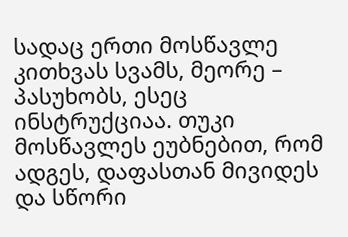სადაც ერთი მოსწავლე კითხვას სვამს, მეორე – პასუხობს, ესეც ინსტრუქციაა. თუკი მოსწავლეს ეუბნებით, რომ ადგეს, დაფასთან მივიდეს და სწორი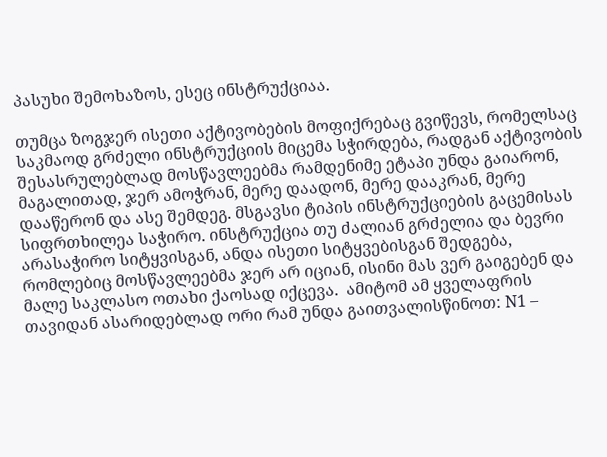პასუხი შემოხაზოს, ესეც ინსტრუქციაა.

თუმცა ზოგჯერ ისეთი აქტივობების მოფიქრებაც გვიწევს, რომელსაც საკმაოდ გრძელი ინსტრუქციის მიცემა სჭირდება, რადგან აქტივობის შესასრულებლად მოსწავლეებმა რამდენიმე ეტაპი უნდა გაიარონ, მაგალითად, ჯერ ამოჭრან, მერე დაადონ, მერე დააკრან, მერე დააწერონ და ასე შემდეგ. მსგავსი ტიპის ინსტრუქციების გაცემისას სიფრთხილეა საჭირო. ინსტრუქცია თუ ძალიან გრძელია და ბევრი არასაჭირო სიტყვისგან, ანდა ისეთი სიტყვებისგან შედგება, რომლებიც მოსწავლეებმა ჯერ არ იციან, ისინი მას ვერ გაიგებენ და მალე საკლასო ოთახი ქაოსად იქცევა.  ამიტომ ამ ყველაფრის თავიდან ასარიდებლად ორი რამ უნდა გაითვალისწინოთ: N1 –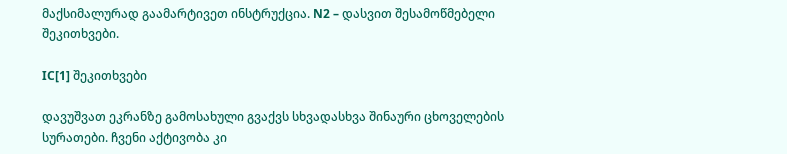მაქსიმალურად გაამარტივეთ ინსტრუქცია. N2 – დასვით შესამოწმებელი შეკითხვები.

IC[1] შეკითხვები

დავუშვათ ეკრანზე გამოსახული გვაქვს სხვადასხვა შინაური ცხოველების სურათები. ჩვენი აქტივობა კი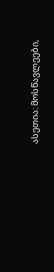ასეთია: მოსწავლეები,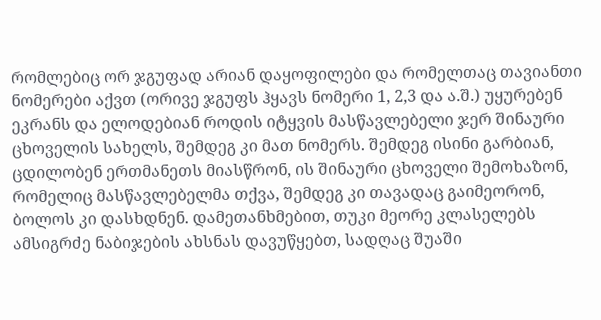რომლებიც ორ ჯგუფად არიან დაყოფილები და რომელთაც თავიანთი ნომერები აქვთ (ორივე ჯგუფს ჰყავს ნომერი 1, 2,3 და ა.შ.) უყურებენ ეკრანს და ელოდებიან როდის იტყვის მასწავლებელი ჯერ შინაური ცხოველის სახელს, შემდეგ კი მათ ნომერს. შემდეგ ისინი გარბიან, ცდილობენ ერთმანეთს მიასწრონ, ის შინაური ცხოველი შემოხაზონ, რომელიც მასწავლებელმა თქვა, შემდეგ კი თავადაც გაიმეორონ, ბოლოს კი დასხდნენ. დამეთანხმებით, თუკი მეორე კლასელებს ამსიგრძე ნაბიჯების ახსნას დავუწყებთ, სადღაც შუაში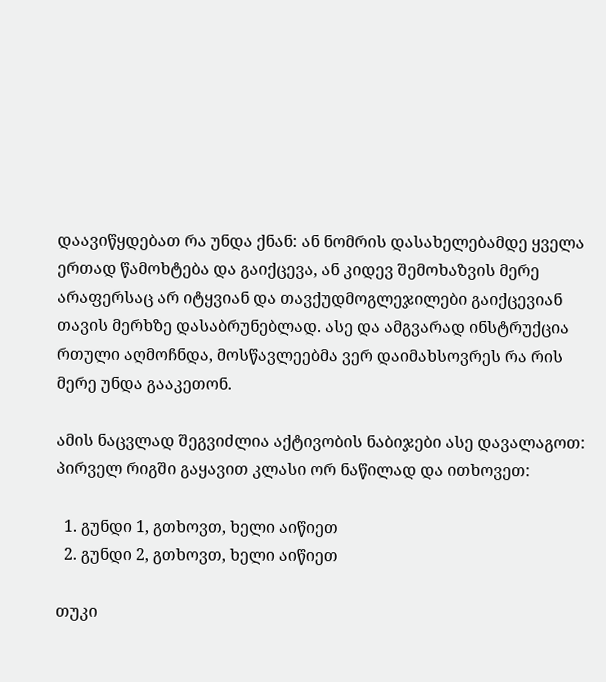დაავიწყდებათ რა უნდა ქნან: ან ნომრის დასახელებამდე ყველა ერთად წამოხტება და გაიქცევა, ან კიდევ შემოხაზვის მერე არაფერსაც არ იტყვიან და თავქუდმოგლეჯილები გაიქცევიან თავის მერხზე დასაბრუნებლად. ასე და ამგვარად ინსტრუქცია რთული აღმოჩნდა, მოსწავლეებმა ვერ დაიმახსოვრეს რა რის მერე უნდა გააკეთონ.

ამის ნაცვლად შეგვიძლია აქტივობის ნაბიჯები ასე დავალაგოთ: პირველ რიგში გაყავით კლასი ორ ნაწილად და ითხოვეთ:

  1. გუნდი 1, გთხოვთ, ხელი აიწიეთ
  2. გუნდი 2, გთხოვთ, ხელი აიწიეთ

თუკი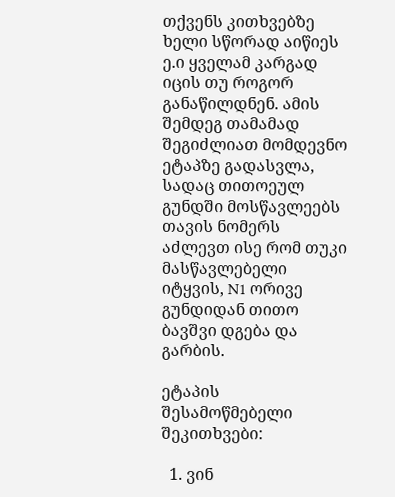თქვენს კითხვებზე ხელი სწორად აიწიეს ე.ი ყველამ კარგად იცის თუ როგორ განაწილდნენ. ამის შემდეგ თამამად შეგიძლიათ მომდევნო ეტაპზე გადასვლა, სადაც თითოეულ გუნდში მოსწავლეებს თავის ნომერს აძლევთ ისე რომ თუკი მასწავლებელი იტყვის, N1 ორივე გუნდიდან თითო ბავშვი დგება და გარბის.

ეტაპის შესამოწმებელი შეკითხვები:

  1. ვინ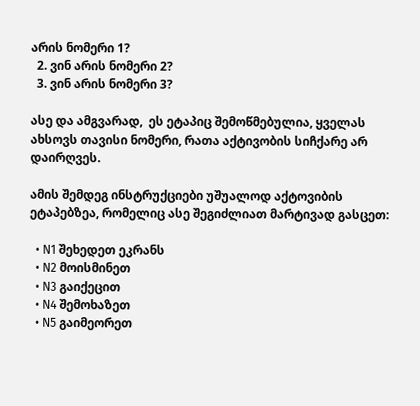არის ნომერი 1?
  2. ვინ არის ნომერი 2?
  3. ვინ არის ნომერი 3?

ასე და ამგვარად,  ეს ეტაპიც შემოწმებულია, ყველას ახსოვს თავისი ნომერი, რათა აქტივობის სიჩქარე არ დაირღვეს.

ამის შემდეგ ინსტრუქციები უშუალოდ აქტოვიბის ეტაპებზეა, რომელიც ასე შეგიძლიათ მარტივად გასცეთ:

  • N1 შეხედეთ ეკრანს
  • N2 მოისმინეთ
  • N3 გაიქეცით
  • N4 შემოხაზეთ
  • N5 გაიმეორეთ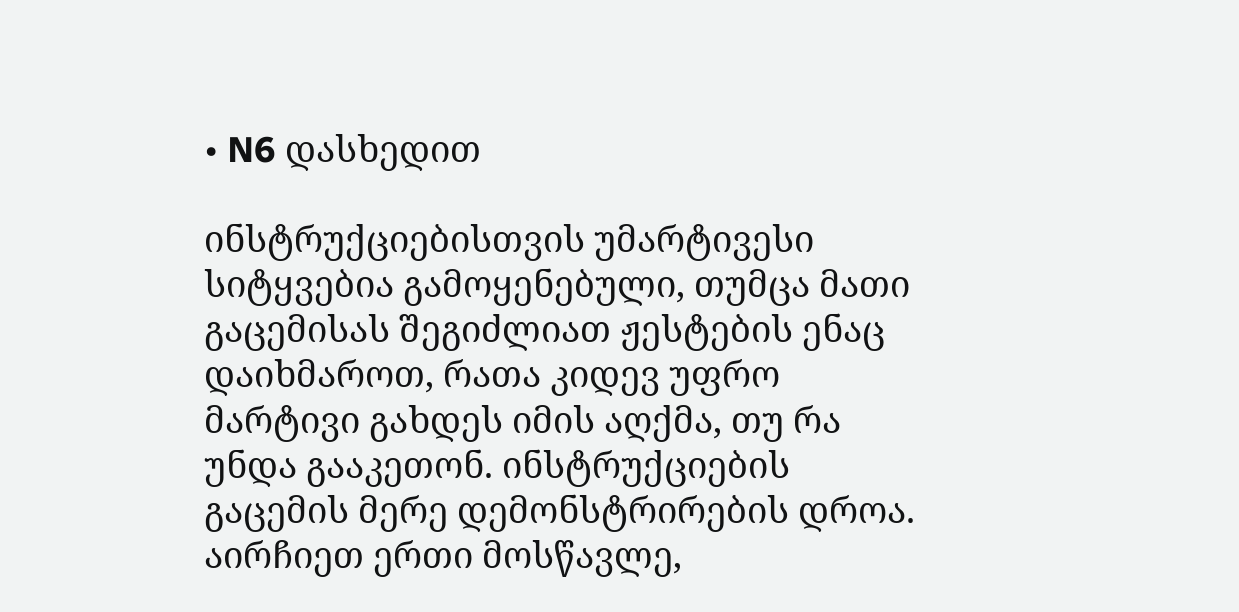• N6 დასხედით

ინსტრუქციებისთვის უმარტივესი სიტყვებია გამოყენებული, თუმცა მათი გაცემისას შეგიძლიათ ჟესტების ენაც დაიხმაროთ, რათა კიდევ უფრო მარტივი გახდეს იმის აღქმა, თუ რა უნდა გააკეთონ. ინსტრუქციების გაცემის მერე დემონსტრირების დროა. აირჩიეთ ერთი მოსწავლე,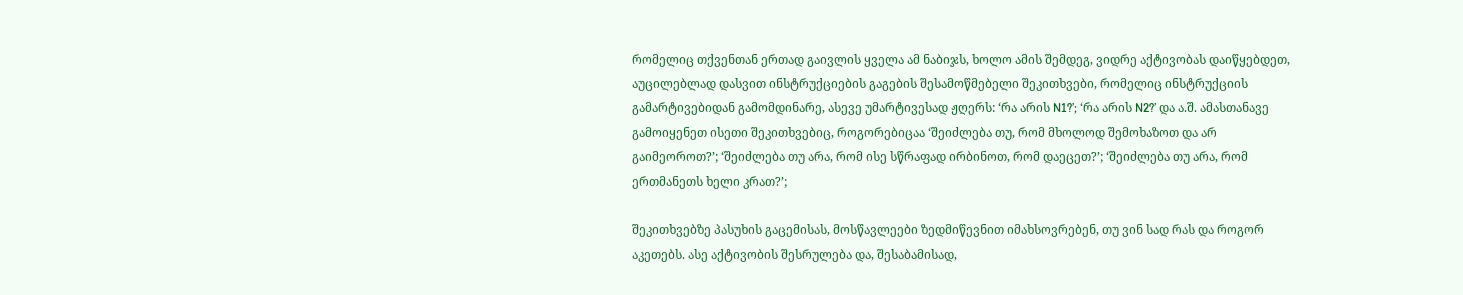რომელიც თქვენთან ერთად გაივლის ყველა ამ ნაბიჯს, ხოლო ამის შემდეგ, ვიდრე აქტივობას დაიწყებდეთ, აუცილებლად დასვით ინსტრუქციების გაგების შესამოწმებელი შეკითხვები, რომელიც ინსტრუქციის გამარტივებიდან გამომდინარე, ასევე უმარტივესად ჟღერს: ‘რა არის N1?’; ‘რა არის N2?’ და ა.შ. ამასთანავე გამოიყენეთ ისეთი შეკითხვებიც, როგორებიცაა ‘შეიძლება თუ, რომ მხოლოდ შემოხაზოთ და არ გაიმეოროთ?’; ‘შეიძლება თუ არა, რომ ისე სწრაფად ირბინოთ, რომ დაეცეთ?’; ‘შეიძლება თუ არა, რომ ერთმანეთს ხელი კრათ?’;

შეკითხვებზე პასუხის გაცემისას, მოსწავლეები ზედმიწევნით იმახსოვრებენ, თუ ვინ სად რას და როგორ აკეთებს. ასე აქტივობის შესრულება და, შესაბამისად,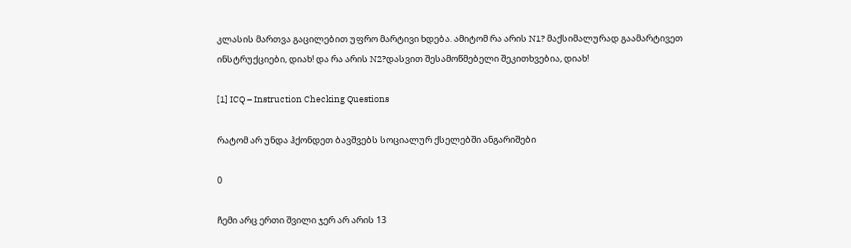კლასის მართვა გაცილებით უფრო მარტივი ხდება. ამიტომ რა არის N1? მაქსიმალურად გაამარტივეთ ინსტრუქციები, დიახ! და რა არის N2?დასვით შესამოწმებელი შეკითხვებია, დიახ!

[1] ICQ – Instruction Checking Questions

რატომ არ უნდა ჰქონდეთ ბავშვებს სოციალურ ქსელებში ანგარიშები

0

ჩემი არც ერთი შვილი ჯერ არ არის 13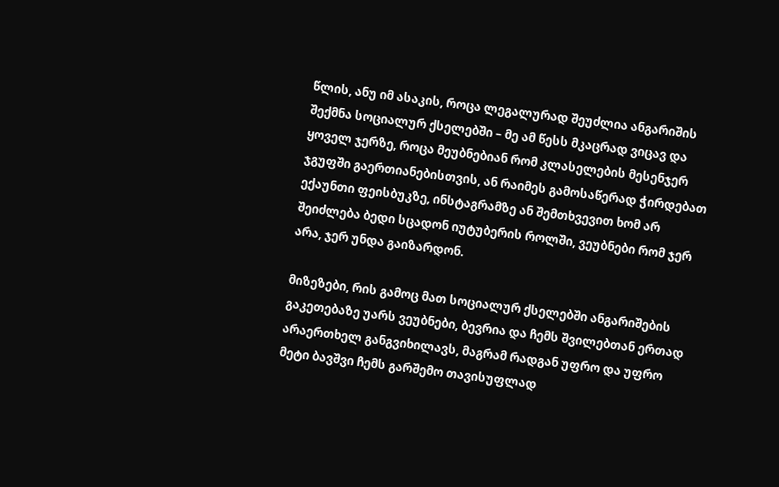წლის, ანუ იმ ასაკის, როცა ლეგალურად შეუძლია ანგარიშის შექმნა სოციალურ ქსელებში – მე ამ წესს მკაცრად ვიცავ და ყოველ ჯერზე, როცა მეუბნებიან რომ კლასელების მესენჯერ ჯგუფში გაერთიანებისთვის, ან რაიმეს გამოსაწერად ჭირდებათ ექაუნთი ფეისბუკზე, ინსტაგრამზე ან შემთხვევით ხომ არ შეიძლება ბედი სცადონ იუტუბერის როლში, ვეუბნები რომ ჯერ არა, ჯერ უნდა გაიზარდონ.

მიზეზები, რის გამოც მათ სოციალურ ქსელებში ანგარიშების გაკეთებაზე უარს ვეუბნები, ბევრია და ჩემს შვილებთან ერთად არაერთხელ განგვიხილავს, მაგრამ რადგან უფრო და უფრო მეტი ბავშვი ჩემს გარშემო თავისუფლად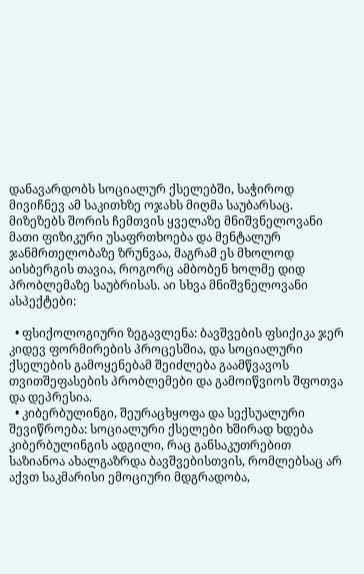დანავარდობს სოციალურ ქსელებში, საჭიროდ მივიჩნევ ამ საკითხზე ოჯახს მიღმა საუბარსაც. მიზეზებს შორის ჩემთვის ყველაზე მნიშვნელოვანი მათი ფიზიკური უსაფრთხოება და მენტალურ ჯანმრთელობაზე ზრუნვაა, მაგრამ ეს მხოლოდ აისბერგის თავია, როგორც ამბობენ ხოლმე დიდ პრობლემაზე საუბრისას. აი სხვა მნიშვნელოვანი ასპექტები:

  • ფსიქოლოგიური ზეგავლენა: ბავშვების ფსიქიკა ჯერ კიდევ ფორმირების პროცესშია, და სოციალური ქსელების გამოყენებამ შეიძლება გაამწვავოს თვითშეფასების პრობლემები და გამოიწვიოს შფოთვა და დეპრესია.
  • კიბერბულინგი, შეურაცხყოფა და სექსუალური შევიწროება: სოციალური ქსელები ხშირად ხდება კიბერბულინგის ადგილი, რაც განსაკუთრებით საზიანოა ახალგაზრდა ბავშვებისთვის, რომლებსაც არ აქვთ საკმარისი ემოციური მდგრადობა,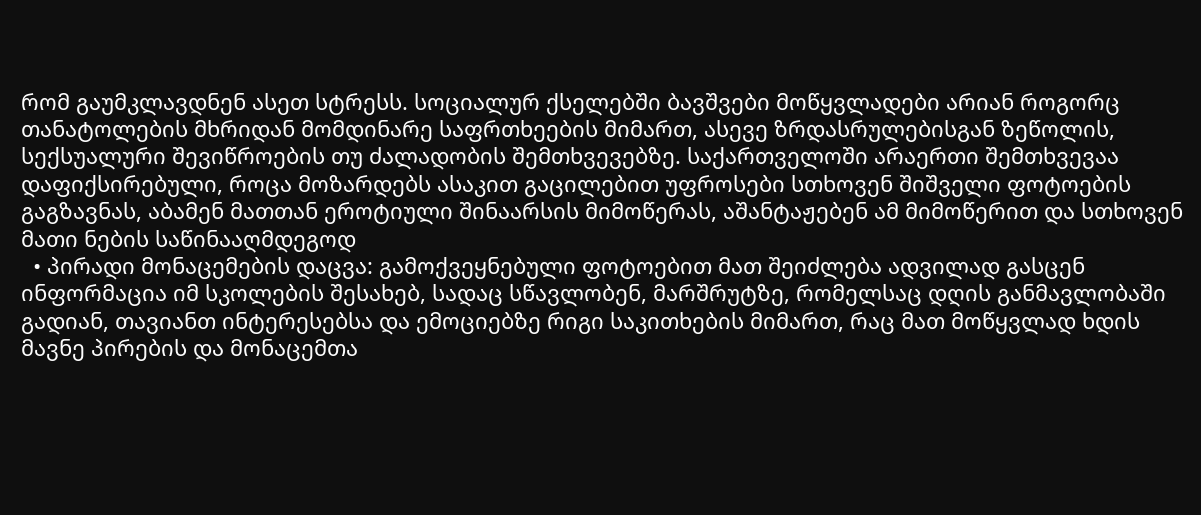რომ გაუმკლავდნენ ასეთ სტრესს. სოციალურ ქსელებში ბავშვები მოწყვლადები არიან როგორც თანატოლების მხრიდან მომდინარე საფრთხეების მიმართ, ასევე ზრდასრულებისგან ზეწოლის, სექსუალური შევიწროების თუ ძალადობის შემთხვევებზე. საქართველოში არაერთი შემთხვევაა დაფიქსირებული, როცა მოზარდებს ასაკით გაცილებით უფროსები სთხოვენ შიშველი ფოტოების გაგზავნას, აბამენ მათთან ეროტიული შინაარსის მიმოწერას, აშანტაჟებენ ამ მიმოწერით და სთხოვენ მათი ნების საწინააღმდეგოდ
  • პირადი მონაცემების დაცვა: გამოქვეყნებული ფოტოებით მათ შეიძლება ადვილად გასცენ ინფორმაცია იმ სკოლების შესახებ, სადაც სწავლობენ, მარშრუტზე, რომელსაც დღის განმავლობაში გადიან, თავიანთ ინტერესებსა და ემოციებზე რიგი საკითხების მიმართ, რაც მათ მოწყვლად ხდის მავნე პირების და მონაცემთა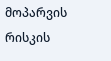მოპარვის რისკის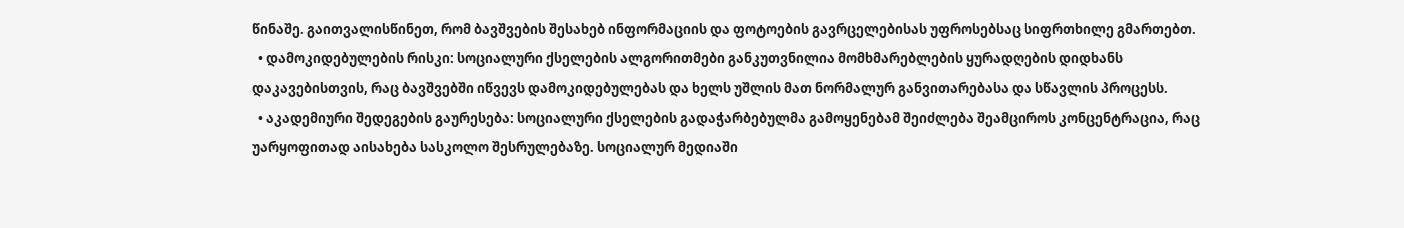წინაშე. გაითვალისწინეთ, რომ ბავშვების შესახებ ინფორმაციის და ფოტოების გავრცელებისას უფროსებსაც სიფრთხილე გმართებთ.
  • დამოკიდებულების რისკი: სოციალური ქსელების ალგორითმები განკუთვნილია მომხმარებლების ყურადღების დიდხანს დაკავებისთვის, რაც ბავშვებში იწვევს დამოკიდებულებას და ხელს უშლის მათ ნორმალურ განვითარებასა და სწავლის პროცესს.
  • აკადემიური შედეგების გაურესება: სოციალური ქსელების გადაჭარბებულმა გამოყენებამ შეიძლება შეამციროს კონცენტრაცია, რაც უარყოფითად აისახება სასკოლო შესრულებაზე. სოციალურ მედიაში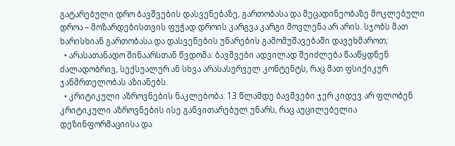გატარებული დრო ბავშვების დასვენებაზე, გართობასა და მეცადინეობაზე მოკლებული დროა – მოზარდებისთვის ფუჭად დროის კარგვა კარგი მოვლენა არ არის. სჯობს მათ ხარისხიან გართობასა და დასვენების უნარების გამომუშავებაში დავეხმაროთ;
  • არასათანადო შინაარსთან წვდომა: ბავშვები ადვილად შეიძლება წააწყდნენ ძალადობრივ, სექსუალურ ან სხვა არასასურველ კონტენტს, რაც მათ ფსიქიკურ ჯანმრთელობას აზიანებს.
  • კრიტიკული აზროვნების ნაკლებობა: 13 წლამდე ბავშვები ჯერ კიდევ არ ფლობენ კრიტიკული აზროვნების ისე განვითარებულ უნარს, რაც აუცილებელია დეზინფორმაციისა და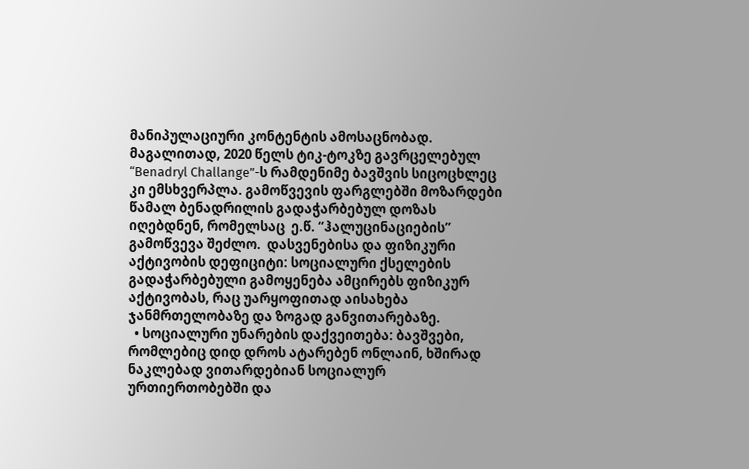მანიპულაციური კონტენტის ამოსაცნობად. მაგალითად, 2020 წელს ტიკ-ტოკზე გავრცელებულ “Benadryl Challange”-ს რამდენიმე ბავშვის სიცოცხლეც კი ემსხვერპლა. გამოწვევის ფარგლებში მოზარდები წამალ ბენადრილის გადაჭარბებულ დოზას  იღებდნენ, რომელსაც  ე.წ. “ჰალუცინაციების” გამოწვევა შეძლო.  დასვენებისა და ფიზიკური აქტივობის დეფიციტი: სოციალური ქსელების გადაჭარბებული გამოყენება ამცირებს ფიზიკურ აქტივობას, რაც უარყოფითად აისახება ჯანმრთელობაზე და ზოგად განვითარებაზე.
  • სოციალური უნარების დაქვეითება: ბავშვები, რომლებიც დიდ დროს ატარებენ ონლაინ, ხშირად ნაკლებად ვითარდებიან სოციალურ ურთიერთობებში და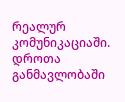რეალურ კომუნიკაციაში. დროთა განმავლობაში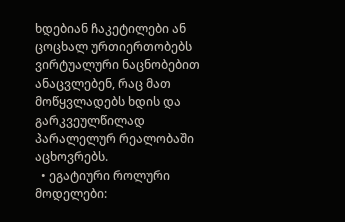ხდებიან ჩაკეტილები ან ცოცხალ ურთიერთობებს ვირტუალური ნაცნობებით ანაცვლებენ, რაც მათ მოწყვლადებს ხდის და გარკვეულწილად პარალელურ რეალობაში აცხოვრებს.
  • ეგატიური როლური მოდელები: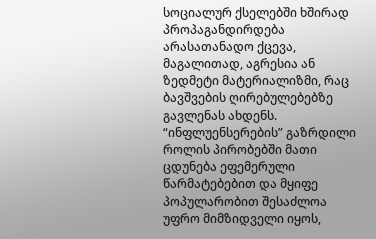სოციალურ ქსელებში ხშირად პროპაგანდირდება არასათანადო ქცევა, მაგალითად, აგრესია ან ზედმეტი მატერიალიზმი, რაც ბავშვების ღირებულებებზე გავლენას ახდენს. “ინფლუენსერების” გაზრდილი როლის პირობებში მათი ცდუნება ეფემერული წარმატებებით და მყიფე პოპულარობით შესაძლოა უფრო მიმზიდველი იყოს,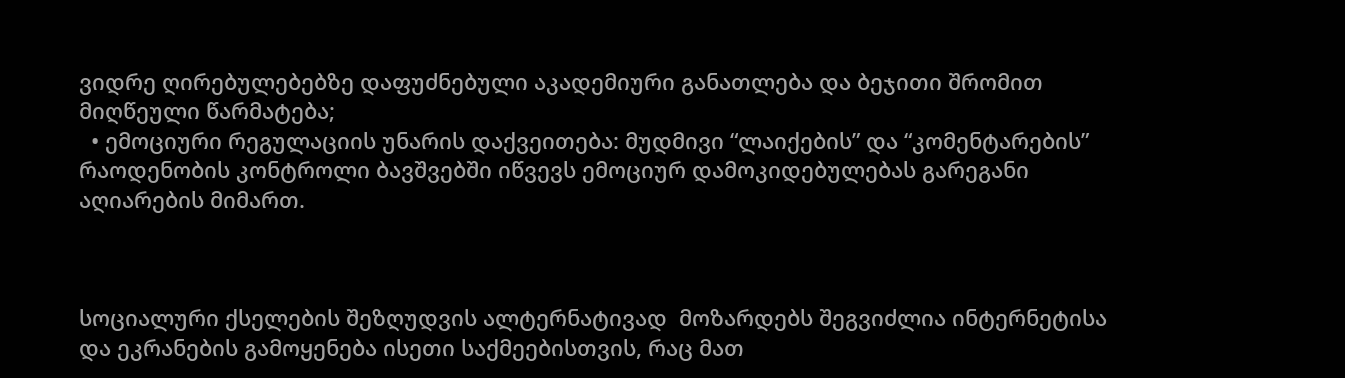ვიდრე ღირებულებებზე დაფუძნებული აკადემიური განათლება და ბეჯითი შრომით მიღწეული წარმატება;
  • ემოციური რეგულაციის უნარის დაქვეითება: მუდმივი “ლაიქების” და “კომენტარების” რაოდენობის კონტროლი ბავშვებში იწვევს ემოციურ დამოკიდებულებას გარეგანი აღიარების მიმართ.



სოციალური ქსელების შეზღუდვის ალტერნატივად  მოზარდებს შეგვიძლია ინტერნეტისა და ეკრანების გამოყენება ისეთი საქმეებისთვის, რაც მათ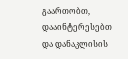გაართობთ, დააინტერესებთ და დანაკლისის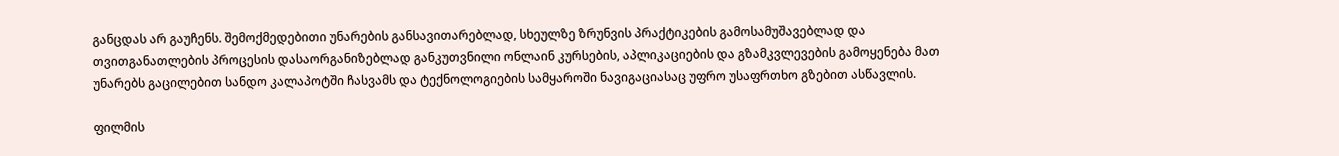განცდას არ გაუჩენს. შემოქმედებითი უნარების განსავითარებლად, სხეულზე ზრუნვის პრაქტიკების გამოსამუშავებლად და თვითგანათლების პროცესის დასაორგანიზებლად განკუთვნილი ონლაინ კურსების, აპლიკაციების და გზამკვლევების გამოყენება მათ უნარებს გაცილებით სანდო კალაპოტში ჩასვამს და ტექნოლოგიების სამყაროში ნავიგაციასაც უფრო უსაფრთხო გზებით ასწავლის.

ფილმის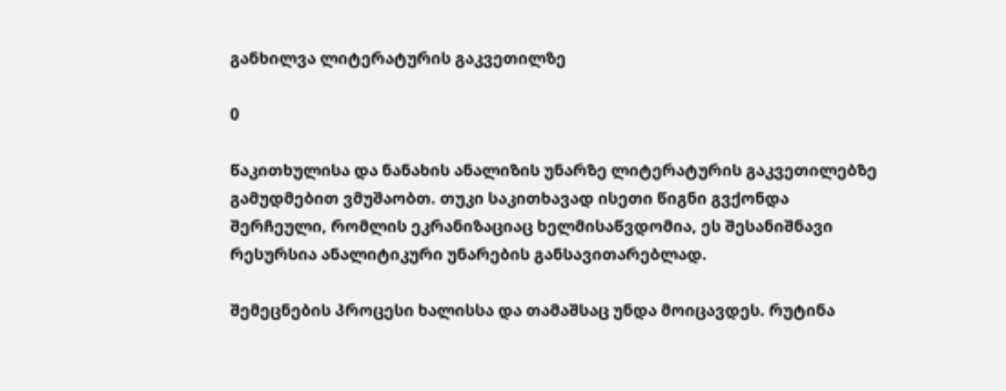განხილვა ლიტერატურის გაკვეთილზე

0

წაკითხულისა და ნანახის ანალიზის უნარზე ლიტერატურის გაკვეთილებზე გამუდმებით ვმუშაობთ. თუკი საკითხავად ისეთი წიგნი გვქონდა შერჩეული, რომლის ეკრანიზაციაც ხელმისაწვდომია, ეს შესანიშნავი რესურსია ანალიტიკური უნარების განსავითარებლად.

შემეცნების პროცესი ხალისსა და თამაშსაც უნდა მოიცავდეს. რუტინა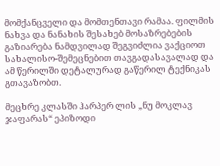მომქანცველი და მომთენთავი რამაა. ფილმის ნახვა და ნანახის შესახებ მოსაზრებების გაზიარება ნამდვილად შეგვიძლია ვაქციოთ სახალისო-შემეცნებით თავგადასავალად და ამ წერილში დეტალურად გაწერილ ტექნიკას გთავაზობთ.

მეცხრე კლასში ჰარპერ ლის „ნუ მოკლავ ჯაფარას“ ეპიზოდი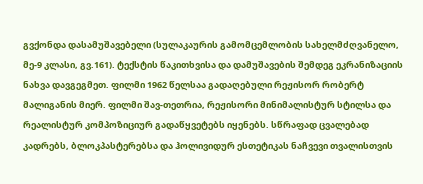გვქონდა დასამუშავებელი (სულაკაურის გამომცემლობის სახელმძღვანელო, მე-9 კლასი, გვ.161). ტექსტის წაკითხვისა და დამუშავების შემდეგ ეკრანიზაციის ნახვა დავგეგმეთ. ფილმი 1962 წელსაა გადაღებული რეჟისორ რობერტ მალიგანის მიერ. ფილმი შავ-თეთრია, რეჟისორი მინიმალისტურ სტილსა და რეალისტურ კომპოზიციურ გადაწყვეტებს იყენებს. სწრაფად ცვალებად კადრებს, ბლოკპასტერებსა და ჰოლივიდურ ესთეტიკას ნაჩვევი თვალისთვის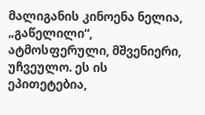მალიგანის კინოენა ნელია, „გაწელილი“, ატმოსფერული, მშვენიერი, უჩვეულო. ეს ის ეპითეტებია,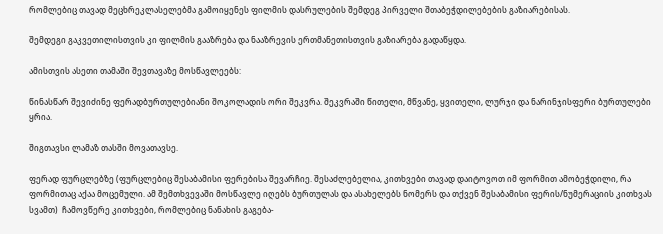რომლებიც თავად მეცხრეკლასელებმა გამოიყენეს ფილმის დასრულების შემდეგ პირველი შთაბეჭდილებების გაზიარებისას.

შემდეგი გაკვეთილისთვის კი ფილმის გააზრება და ნააზრევის ერთმანეთისთვის გაზიარება გადაწყდა.

ამისთვის ასეთი თამაში შევთავაზე მოსწავლეებს:

წინასწარ შევიძინე ფერადბურთულებიანი შოკოლადის ორი შეკვრა. შეკვრაში წითელი, მწვანე, ყვითელი, ლურჯი და ნარინჯისფერი ბურთულები ყრია.

შიგთავსი ლამაზ თასში მოვათავსე.

ფერად ფურცლებზე (ფურცლებიც შესაბამისი ფერებისა შევარჩიე. შესაძლებელია, კითხვები თავად დაიტოვოთ იმ ფორმით ამობეჭდილი, რა ფორმითაც აქაა მოცემული. ამ შემთხვევაში მოსწავლე იღებს ბურთულას და ასახელებს ნომერს და თქვენ შესაბამისი ფერის/ნუმერაციის კითხვას სვამთ)  ჩამოვწერე კითხვები, რომლებიც ნანახის გაგება-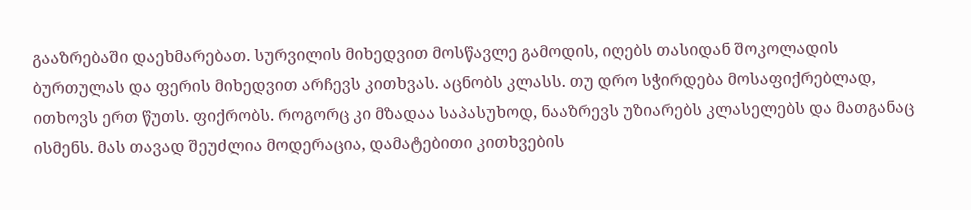გააზრებაში დაეხმარებათ. სურვილის მიხედვით მოსწავლე გამოდის, იღებს თასიდან შოკოლადის ბურთულას და ფერის მიხედვით არჩევს კითხვას. აცნობს კლასს. თუ დრო სჭირდება მოსაფიქრებლად, ითხოვს ერთ წუთს. ფიქრობს. როგორც კი მზადაა საპასუხოდ, ნააზრევს უზიარებს კლასელებს და მათგანაც ისმენს. მას თავად შეუძლია მოდერაცია, დამატებითი კითხვების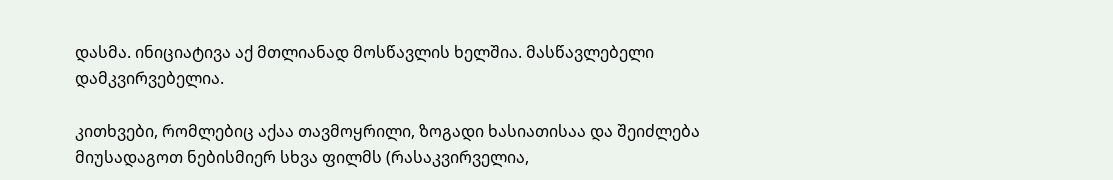დასმა. ინიციატივა აქ მთლიანად მოსწავლის ხელშია. მასწავლებელი დამკვირვებელია.

კითხვები, რომლებიც აქაა თავმოყრილი, ზოგადი ხასიათისაა და შეიძლება მიუსადაგოთ ნებისმიერ სხვა ფილმს (რასაკვირველია,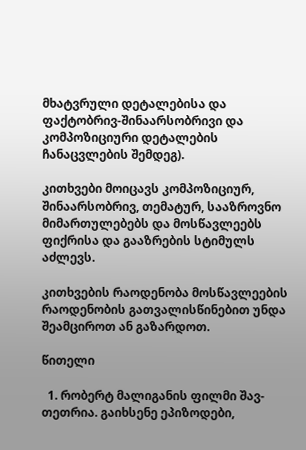მხატვრული დეტალებისა და ფაქტობრივ-შინაარსობრივი და კომპოზიციური დეტალების ჩანაცვლების შემდეგ).

კითხვები მოიცავს კომპოზიციურ, შინაარსობრივ, თემატურ, სააზროვნო მიმართულებებს და მოსწავლეებს ფიქრისა და გააზრების სტიმულს აძლევს.

კითხვების რაოდენობა მოსწავლეების რაოდენობის გათვალისწინებით უნდა შეამციროთ ან გაზარდოთ.

წითელი

  1. რობერტ მალიგანის ფილმი შავ-თეთრია. გაიხსენე ეპიზოდები,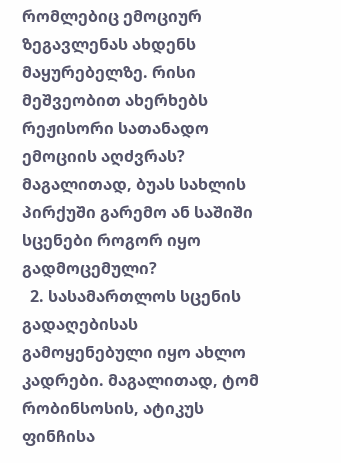რომლებიც ემოციურ ზეგავლენას ახდენს მაყურებელზე. რისი მეშვეობით ახერხებს რეჟისორი სათანადო ემოციის აღძვრას? მაგალითად, ბუას სახლის პირქუში გარემო ან საშიში სცენები როგორ იყო გადმოცემული?
  2. სასამართლოს სცენის გადაღებისას გამოყენებული იყო ახლო კადრები. მაგალითად, ტომ რობინსოსის, ატიკუს ფინჩისა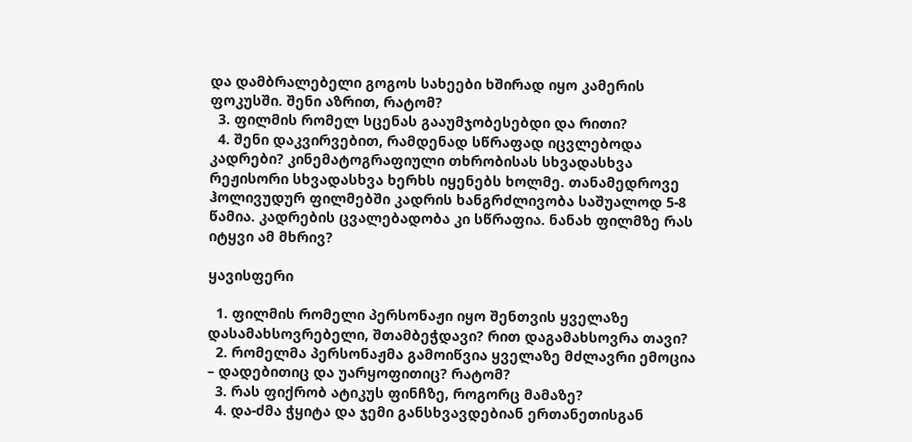და დამბრალებელი გოგოს სახეები ხშირად იყო კამერის ფოკუსში. შენი აზრით, რატომ?
  3. ფილმის რომელ სცენას გააუმჯობესებდი და რითი?
  4. შენი დაკვირვებით, რამდენად სწრაფად იცვლებოდა კადრები? კინემატოგრაფიული თხრობისას სხვადასხვა რეჟისორი სხვადასხვა ხერხს იყენებს ხოლმე. თანამედროვე ჰოლივუდურ ფილმებში კადრის ხანგრძლივობა საშუალოდ 5-8 წამია. კადრების ცვალებადობა კი სწრაფია. ნანახ ფილმზე რას იტყვი ამ მხრივ?

ყავისფერი

  1. ფილმის რომელი პერსონაჟი იყო შენთვის ყველაზე დასამახსოვრებელი, შთამბეჭდავი? რით დაგამახსოვრა თავი?
  2. რომელმა პერსონაჟმა გამოიწვია ყველაზე მძლავრი ემოცია – დადებითიც და უარყოფითიც? რატომ?
  3. რას ფიქრობ ატიკუს ფინჩზე, როგორც მამაზე?
  4. და-ძმა ჭყიტა და ჯემი განსხვავდებიან ერთანეთისგან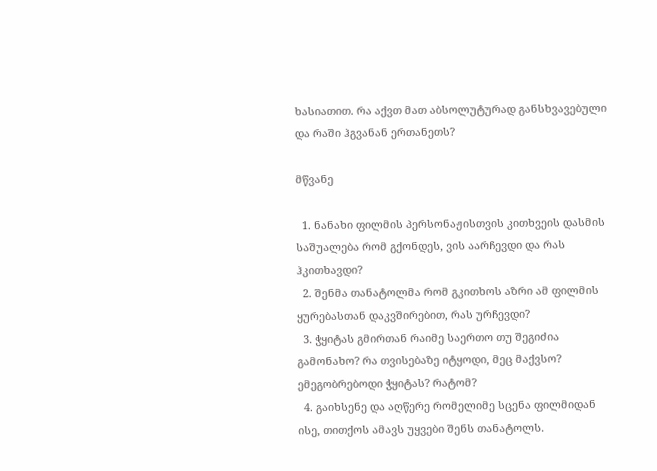ხასიათით. რა აქვთ მათ აბსოლუტურად განსხვავებული და რაში ჰგვანან ერთანეთს?

მწვანე

  1. ნანახი ფილმის პერსონაჟისთვის კითხვეის დასმის საშუალება რომ გქონდეს, ვის აარჩევდი და რას ჰკითხავდი?
  2. შენმა თანატოლმა რომ გკითხოს აზრი ამ ფილმის ყურებასთან დაკვშირებით, რას ურჩევდი?
  3. ჭყიტას გმირთან რაიმე საერთო თუ შეგიძია გამონახო? რა თვისებაზე იტყოდი, მეც მაქვსო? ემეგობრებოდი ჭყიტას? რატომ?
  4. გაიხსენე და აღწერე რომელიმე სცენა ფილმიდან ისე, თითქოს ამავს უყვები შენს თანატოლს.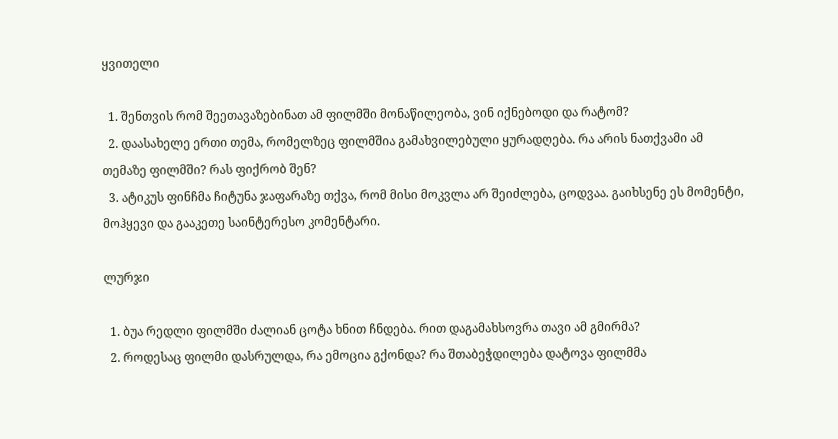ყვითელი

  1. შენთვის რომ შეეთავაზებინათ ამ ფილმში მონაწილეობა, ვინ იქნებოდი და რატომ?
  2. დაასახელე ერთი თემა, რომელზეც ფილმშია გამახვილებული ყურადღება. რა არის ნათქვამი ამ თემაზე ფილმში? რას ფიქრობ შენ?
  3. ატიკუს ფინჩმა ჩიტუნა ჯაფარაზე თქვა, რომ მისი მოკვლა არ შეიძლება, ცოდვაა. გაიხსენე ეს მომენტი, მოჰყევი და გააკეთე საინტერესო კომენტარი.

ლურჯი

  1. ბუა რედლი ფილმში ძალიან ცოტა ხნით ჩნდება. რით დაგამახსოვრა თავი ამ გმირმა?
  2. როდესაც ფილმი დასრულდა, რა ემოცია გქონდა? რა შთაბეჭდილება დატოვა ფილმმა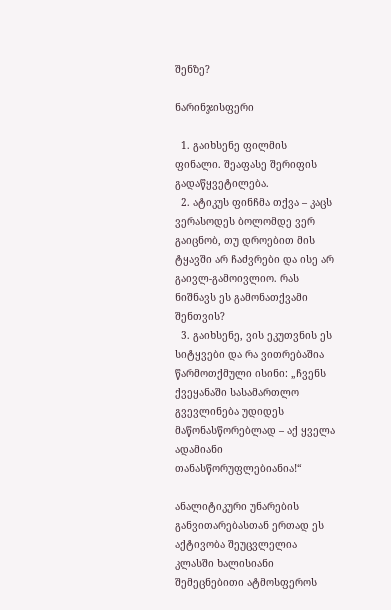შენზე?

ნარინჯისფერი

  1. გაიხსენე ფილმის ფინალი. შეაფასე შერიფის გადაწყვეტილება.
  2. ატიკუს ფინჩმა თქვა – კაცს ვერასოდეს ბოლომდე ვერ გაიცნობ, თუ დროებით მის ტყავში არ ჩაძვრები და ისე არ გაივლ-გამოივლიო. რას ნიშნავს ეს გამონათქვამი შენთვის?
  3. გაიხსენე, ვის ეკუთვნის ეს სიტყვები და რა ვითრებაშია წარმოთქმული ისინი: „ჩვენს ქვეყანაში სასამართლო გვევლინება უდიდეს მაწონასწორებლად – აქ ყველა ადამიანი თანასწორუფლებიანია!“

ანალიტიკური უნარების განვითარებასთან ერთად ეს აქტივობა შეუცვლელია კლასში ხალისიანი შემეცნებითი ატმოსფეროს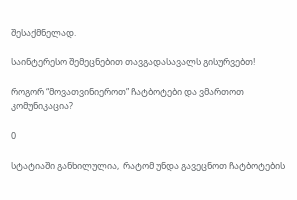შესაქმნელად.

საინტერესო შემეცნებით თავგადასავალს გისურვებთ!

როგორ “მოვათვინიეროთ” ჩატბოტები და ვმართოთ კომუნიკაცია?

0

სტატიაში განხილულია,  რატომ უნდა გავეცნოთ ჩატბოტების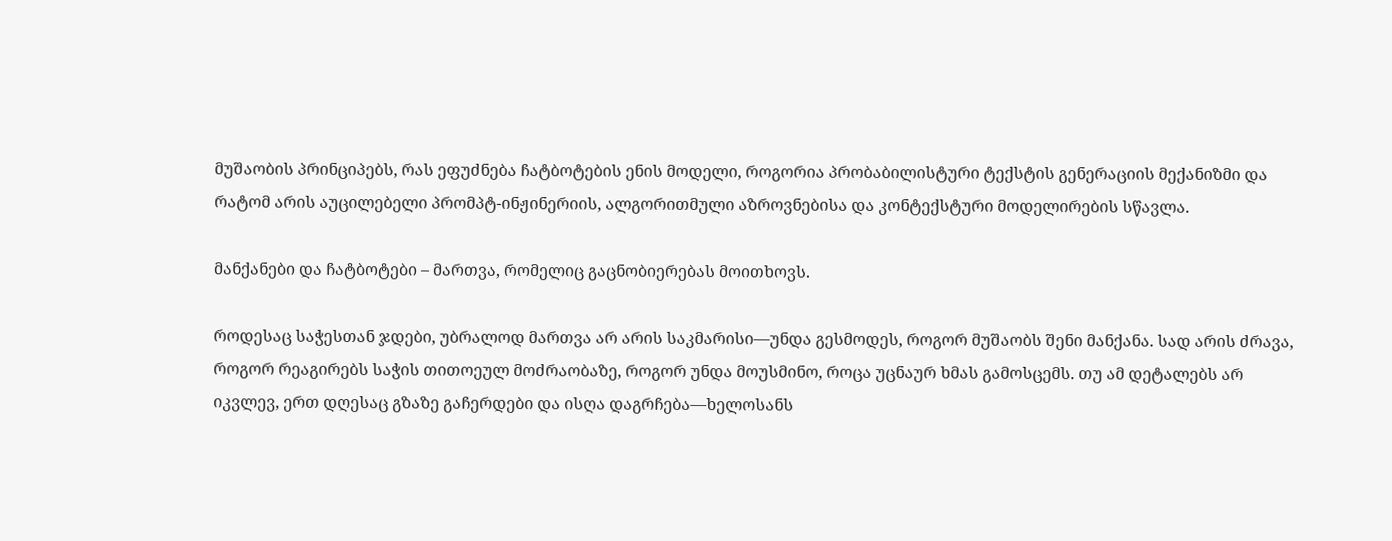მუშაობის პრინციპებს, რას ეფუძნება ჩატბოტების ენის მოდელი, როგორია პრობაბილისტური ტექსტის გენერაციის მექანიზმი და რატომ არის აუცილებელი პრომპტ-ინჟინერიის, ალგორითმული აზროვნებისა და კონტექსტური მოდელირების სწავლა.

მანქანები და ჩატბოტები – მართვა, რომელიც გაცნობიერებას მოითხოვს.

როდესაც საჭესთან ჯდები, უბრალოდ მართვა არ არის საკმარისი—უნდა გესმოდეს, როგორ მუშაობს შენი მანქანა. სად არის ძრავა, როგორ რეაგირებს საჭის თითოეულ მოძრაობაზე, როგორ უნდა მოუსმინო, როცა უცნაურ ხმას გამოსცემს. თუ ამ დეტალებს არ იკვლევ, ერთ დღესაც გზაზე გაჩერდები და ისღა დაგრჩება—ხელოსანს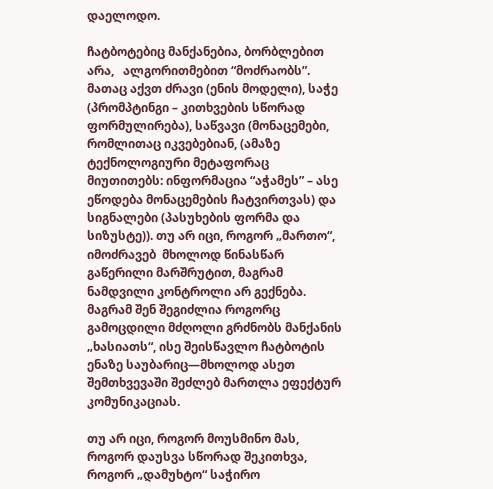დაელოდო.

ჩატბოტებიც მანქანებია, ბორბლებით არა,   ალგორითმებით “მოძრაობს”. მათაც აქვთ ძრავი (ენის მოდელი), საჭე (პრომპტინგი – კითხვების სწორად ფორმულირება), საწვავი (მონაცემები, რომლითაც იკვებებიან, (ამაზე ტექნოლოგიური მეტაფორაც მიუთითებს: ინფორმაცია “აჭამეს” – ასე ეწოდება მონაცემების ჩატვირთვას) და სიგნალები (პასუხების ფორმა და სიზუსტე)). თუ არ იცი, როგორ „მართო“, იმოძრავებ  მხოლოდ წინასწარ გაწერილი მარშრუტით, მაგრამ ნამდვილი კონტროლი არ გექნება. მაგრამ შენ შეგიძლია როგორც გამოცდილი მძღოლი გრძნობს მანქანის „ხასიათს“, ისე შეისწავლო ჩატბოტის ენაზე საუბარიც—მხოლოდ ასეთ შემთხვევაში შეძლებ მართლა ეფექტურ კომუნიკაციას.

თუ არ იცი, როგორ მოუსმინო მას, როგორ დაუსვა სწორად შეკითხვა, როგორ „დამუხტო“ საჭირო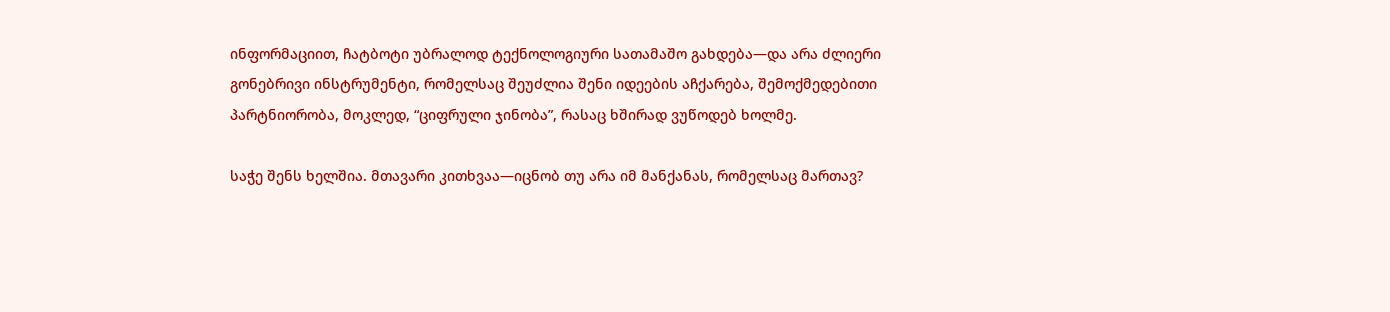ინფორმაციით, ჩატბოტი უბრალოდ ტექნოლოგიური სათამაშო გახდება—და არა ძლიერი გონებრივი ინსტრუმენტი, რომელსაც შეუძლია შენი იდეების აჩქარება, შემოქმედებითი პარტნიორობა, მოკლედ, “ციფრული ჯინობა”, რასაც ხშირად ვუწოდებ ხოლმე.

საჭე შენს ხელშია. მთავარი კითხვაა—იცნობ თუ არა იმ მანქანას, რომელსაც მართავ?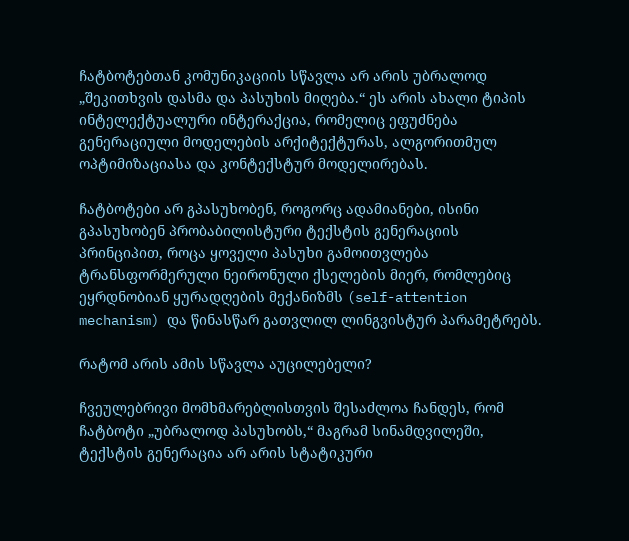ჩატბოტებთან კომუნიკაციის სწავლა არ არის უბრალოდ „შეკითხვის დასმა და პასუხის მიღება.“ ეს არის ახალი ტიპის ინტელექტუალური ინტერაქცია, რომელიც ეფუძნება გენერაციული მოდელების არქიტექტურას, ალგორითმულ ოპტიმიზაციასა და კონტექსტურ მოდელირებას.

ჩატბოტები არ გპასუხობენ, როგორც ადამიანები, ისინი გპასუხობენ პრობაბილისტური ტექსტის გენერაციის პრინციპით, როცა ყოველი პასუხი გამოითვლება ტრანსფორმერული ნეირონული ქსელების მიერ, რომლებიც ეყრდნობიან ყურადღების მექანიზმს (self-attention mechanism) და წინასწარ გათვლილ ლინგვისტურ პარამეტრებს.

რატომ არის ამის სწავლა აუცილებელი?

ჩვეულებრივი მომხმარებლისთვის შესაძლოა ჩანდეს, რომ ჩატბოტი „უბრალოდ პასუხობს,“ მაგრამ სინამდვილეში, ტექსტის გენერაცია არ არის სტატიკური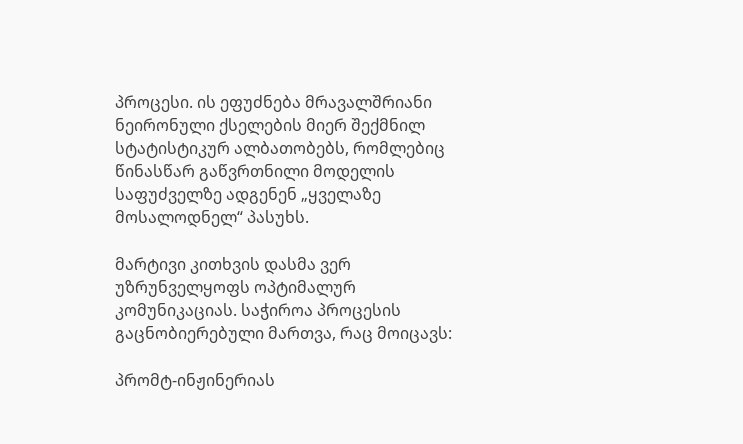პროცესი. ის ეფუძნება მრავალშრიანი ნეირონული ქსელების მიერ შექმნილ სტატისტიკურ ალბათობებს, რომლებიც წინასწარ გაწვრთნილი მოდელის საფუძველზე ადგენენ „ყველაზე მოსალოდნელ“ პასუხს.

მარტივი კითხვის დასმა ვერ უზრუნველყოფს ოპტიმალურ კომუნიკაციას. საჭიროა პროცესის გაცნობიერებული მართვა, რაც მოიცავს:

პრომტ-ინჟინერიას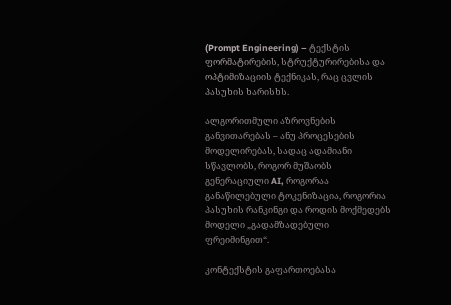(Prompt Engineering) – ტექსტის ფორმატირების, სტრუქტურირებისა და ოპტიმიზაციის ტექნიკას, რაც ცვლის პასუხის ხარისხს.

ალგორითმული აზროვნების განვითარებას – ანუ პროცესების მოდელირებას, სადაც ადამიანი სწავლობს, როგორ მუშაობს გენერაციული AI, როგორაა განაწილებული ტოკენიზაცია, როგორია პასუხის რანკინგი და როდის მოქმედებს მოდელი „გადამზადებული ფრეიმინგით“.

კონტექსტის გაფართოებასა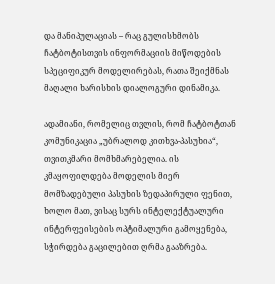და მანიპულაციას – რაც გულისხმობს ჩატბოტისთვის ინფორმაციის მიწოდების სპეციფიკურ მოდელირებას, რათა შეიქმნას მაღალი ხარისხის დიალოგური დინამიკა.

ადამიანი, რომელიც თვლის, რომ ჩატბოტთან კომუნიკაცია „უბრალოდ კითხვა-პასუხია“, თვითკმარი მომხმარებელია. ის კმაყოფილდება მოდელის მიერ მომზადებული პასუხის ზედაპირული ფენით, ხოლო მათ, ვისაც სურს ინტელექტუალური ინტერფეისების ოპტიმალური გამოყენება, სჭირდება გაცილებით ღრმა გააზრება.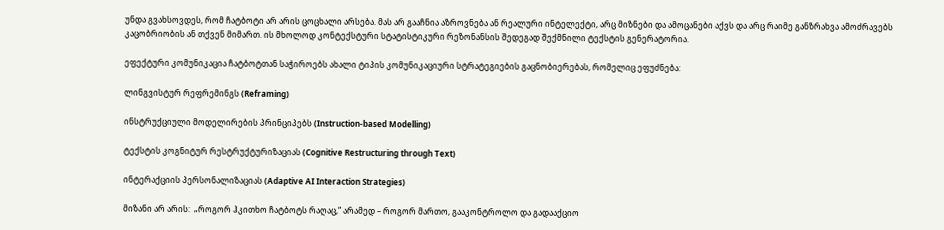უნდა გვახსოვდეს, რომ ჩატბოტი არ არის ცოცხალი არსება. მას არ გააჩნია აზროვნება ან რეალური ინტელექტი, არც მიზნები და ამოცანები აქვს და არც რაიმე განზრახვა ამოძრავებს კაცობრიობის ან თქვენ მიმართ. ის მხოლოდ კონტექსტური სტატისტიკური რეზონანსის შედეგად შექმნილი ტექსტის გენერატორია.

ეფექტური კომუნიკაცია ჩატბოტთან საჭიროებს ახალი ტიპის კომუნიკაციური სტრატეგიების გაცნობიერებას, რომელიც ეფუძნება:

ლინგვისტურ რეფრემინგს (Reframing)

ინსტრუქციული მოდელირების პრინციპებს (Instruction-based Modelling)

ტექსტის კოგნიტურ რესტრუქტურიზაციას (Cognitive Restructuring through Text)

ინტერაქციის პერსონალიზაციას (Adaptive AI Interaction Strategies)

მიზანი არ არის:  „როგორ ჰკითხო ჩატბოტს რაღაც,“ არამედ – როგორ მართო, გააკონტროლო და გადააქციო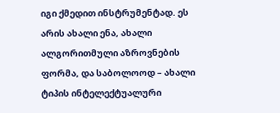იგი ქმედით ინსტრუმენტად. ეს არის ახალი ენა, ახალი ალგორითმული აზროვნების ფორმა, და საბოლოოდ – ახალი ტიპის ინტელექტუალური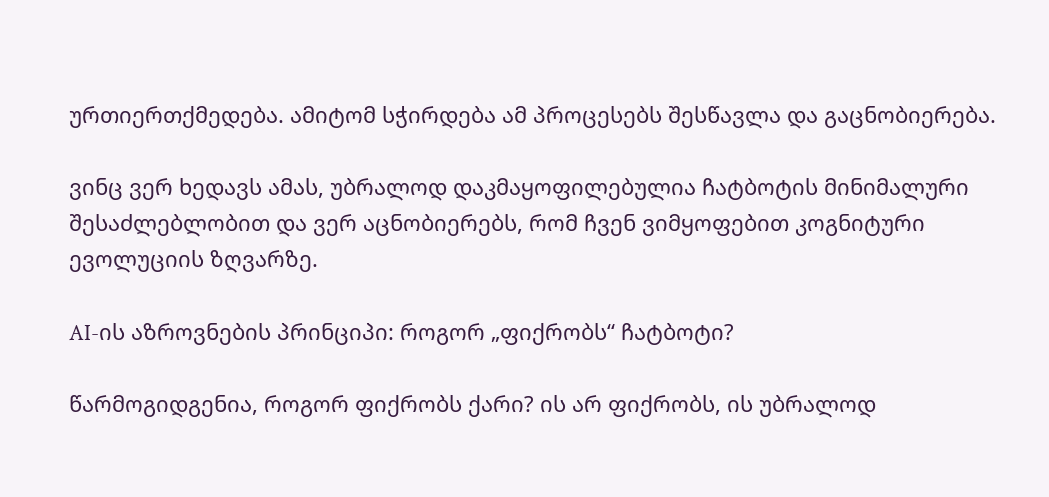ურთიერთქმედება. ამიტომ სჭირდება ამ პროცესებს შესწავლა და გაცნობიერება.

ვინც ვერ ხედავს ამას, უბრალოდ დაკმაყოფილებულია ჩატბოტის მინიმალური შესაძლებლობით და ვერ აცნობიერებს, რომ ჩვენ ვიმყოფებით კოგნიტური ევოლუციის ზღვარზე.

AI-ის აზროვნების პრინციპი: როგორ „ფიქრობს“ ჩატბოტი?

წარმოგიდგენია, როგორ ფიქრობს ქარი? ის არ ფიქრობს, ის უბრალოდ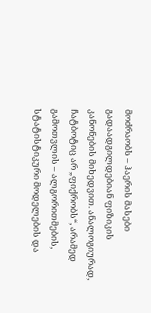მოძრაობს – ჰაერის მასები გადაადგილდებიან ფიზიკის კანონების მიხედვით. ანალოგიურად, ჩატბოტიც არ „ფიქრობს“, არამედ გამოთვლის – ალგორითმების, სტატისტიკური მოდელების და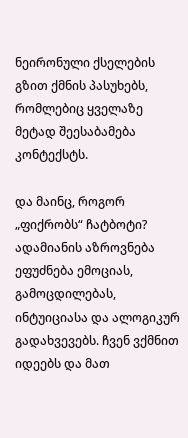ნეირონული ქსელების გზით ქმნის პასუხებს, რომლებიც ყველაზე მეტად შეესაბამება კონტექსტს.

და მაინც, როგორ „ფიქრობს“ ჩატბოტი? ადამიანის აზროვნება ეფუძნება ემოციას, გამოცდილებას, ინტუიციასა და ალოგიკურ გადახვევებს. ჩვენ ვქმნით იდეებს და მათ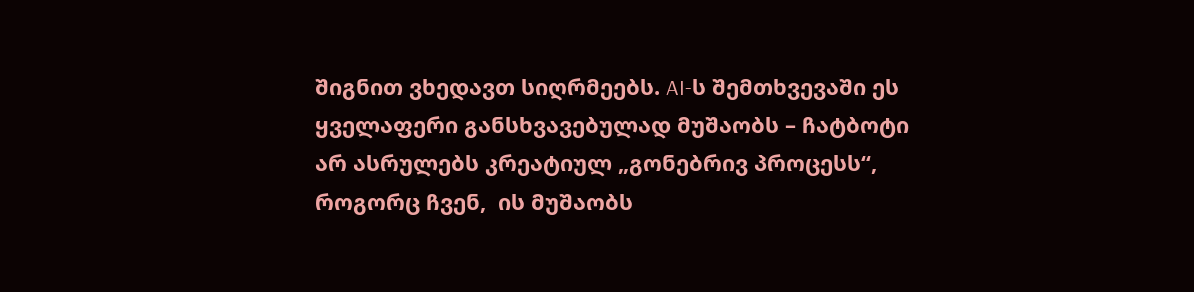შიგნით ვხედავთ სიღრმეებს. AI-ს შემთხვევაში ეს ყველაფერი განსხვავებულად მუშაობს – ჩატბოტი არ ასრულებს კრეატიულ „გონებრივ პროცესს“, როგორც ჩვენ,  ის მუშაობს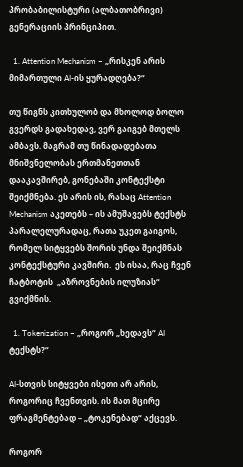პრობაბილისტური (ალბათობრივი) გენერაციის პრინციპით.

  1. Attention Mechanism – „რისკენ არის მიმართული AI-ის ყურადღება?“

თუ წიგნს კითხულობ და მხოლოდ ბოლო გვერდს გადახედავ, ვერ გაიგებ მთელს ამბავს. მაგრამ თუ წინადადებათა მნიშვნელობას ერთმანეთთან დააკავშირებ, გონებაში კონტექსტი შეიქმნება. ეს არის ის, რასაც Attention Mechanism აკეთებს – ის ამუშავებს ტექსტს   პარალელურადაც, რათა უკეთ გაიგოს, რომელ სიტყვებს შორის უნდა შეიქმნას კონტექსტური კავშირი.  ეს ისაა, რაც ჩვენ ჩატბოტის  „აზროვნების ილუზიას“ გვიქმნის.

  1. Tokenization – „როგორ „ხედავს“ AI ტექსტს?“

AI-სთვის სიტყვები ისეთი არ არის, როგორიც ჩვენთვის. ის მათ მცირე ფრაგმენტებად – „ტოკენებად“ აქცევს.

როგორ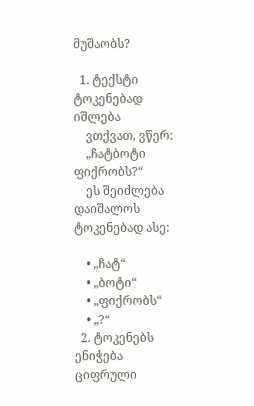მუშაობს?

  1. ტექსტი ტოკენებად იშლება
    ვთქვათ, ვწერ:
    „ჩატბოტი ფიქრობს?“
    ეს შეიძლება დაიშალოს ტოკენებად ასე:

    • „ჩატ“
    • „ბოტი“
    • „ფიქრობს“
    • „?“
  2. ტოკენებს ენიჭება ციფრული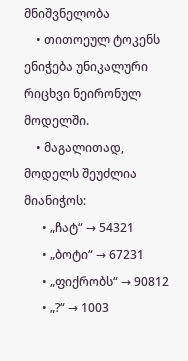მნიშვნელობა
    • თითოეულ ტოკენს ენიჭება უნიკალური რიცხვი ნეირონულ მოდელში.
    • მაგალითად, მოდელს შეუძლია მიანიჭოს:
      • „ჩატ“ → 54321
      • „ბოტი“ → 67231
      • „ფიქრობს“ → 90812
      • „?“ → 1003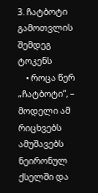3. ჩატბოტი გამოთვლის შემდეგ ტოკენს
    • როცა წერ „ჩატბოტი“, – მოდელი ამ რიცხვებს ამუშავებს ნეირონულ ქსელში და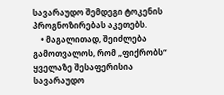სავარაუდო შემდეგი ტოკენის პროგნოზირებას აკეთებს.
    • მაგალითად, შეიძლება გამოთვალოს, რომ „ფიქრობს“ ყველაზე შესაფერისია სავარაუდო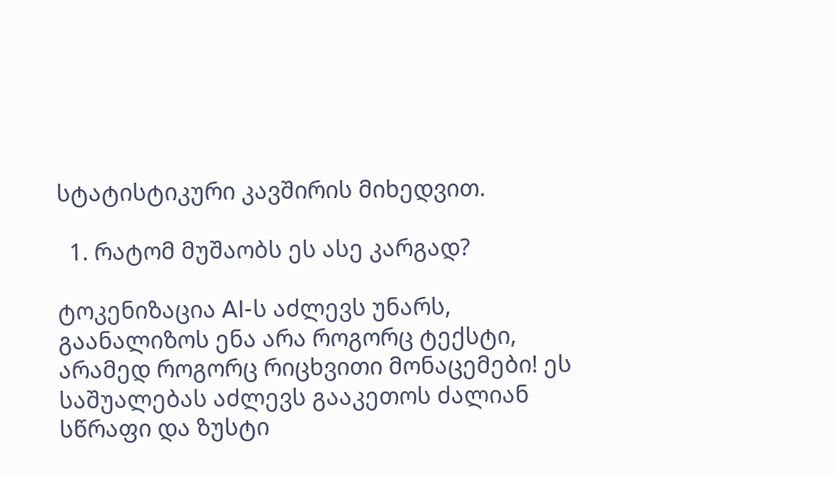სტატისტიკური კავშირის მიხედვით.

  1. რატომ მუშაობს ეს ასე კარგად?

ტოკენიზაცია AI-ს აძლევს უნარს, გაანალიზოს ენა არა როგორც ტექსტი, არამედ როგორც რიცხვითი მონაცემები! ეს საშუალებას აძლევს გააკეთოს ძალიან სწრაფი და ზუსტი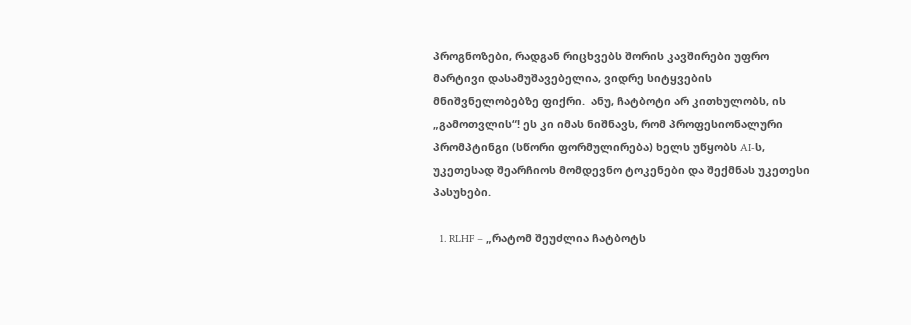პროგნოზები, რადგან რიცხვებს შორის კავშირები უფრო მარტივი დასამუშავებელია, ვიდრე სიტყვების მნიშვნელობებზე ფიქრი.  ანუ, ჩატბოტი არ კითხულობს, ის „გამოთვლის“! ეს კი იმას ნიშნავს, რომ პროფესიონალური პრომპტინგი (სწორი ფორმულირება) ხელს უწყობს AI-ს, უკეთესად შეარჩიოს მომდევნო ტოკენები და შექმნას უკეთესი პასუხები.

  1. RLHF – „რატომ შეუძლია ჩატბოტს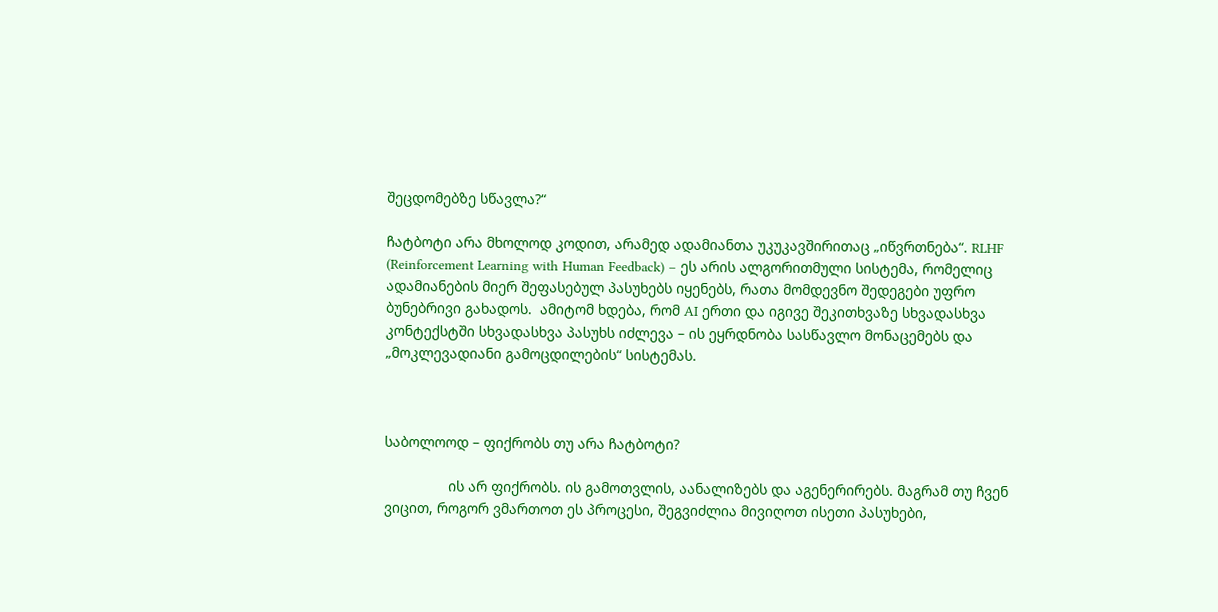შეცდომებზე სწავლა?“

ჩატბოტი არა მხოლოდ კოდით, არამედ ადამიანთა უკუკავშირითაც „იწვრთნება“. RLHF (Reinforcement Learning with Human Feedback) – ეს არის ალგორითმული სისტემა, რომელიც ადამიანების მიერ შეფასებულ პასუხებს იყენებს, რათა მომდევნო შედეგები უფრო ბუნებრივი გახადოს.  ამიტომ ხდება, რომ AI ერთი და იგივე შეკითხვაზე სხვადასხვა კონტექსტში სხვადასხვა პასუხს იძლევა – ის ეყრდნობა სასწავლო მონაცემებს და „მოკლევადიანი გამოცდილების“ სისტემას.



საბოლოოდ – ფიქრობს თუ არა ჩატბოტი?

                ის არ ფიქრობს. ის გამოთვლის, აანალიზებს და აგენერირებს. მაგრამ თუ ჩვენ ვიცით, როგორ ვმართოთ ეს პროცესი, შეგვიძლია მივიღოთ ისეთი პასუხები,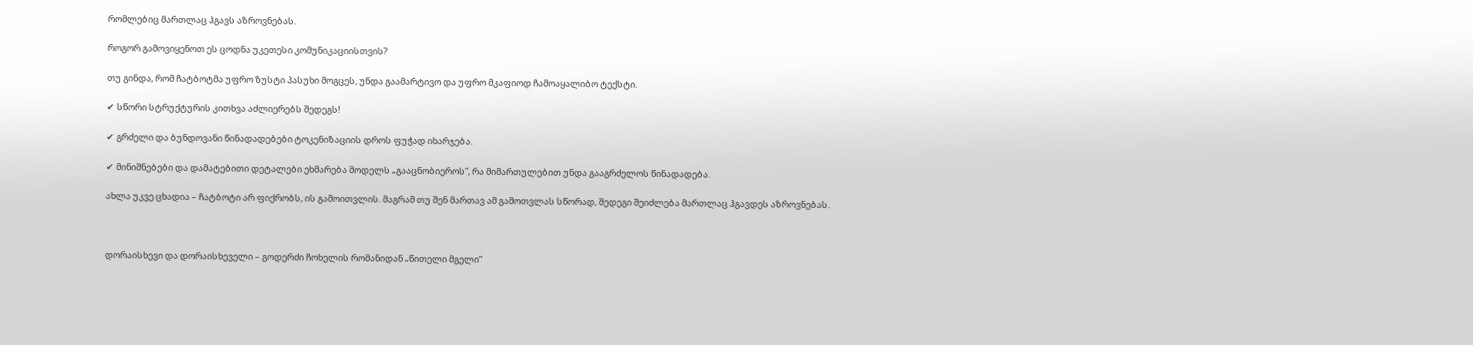რომლებიც მართლაც ჰგავს აზროვნებას.

როგორ გამოვიყენოთ ეს ცოდნა უკეთესი კომუნიკაციისთვის?

თუ გინდა, რომ ჩატბოტმა უფრო ზუსტი პასუხი მოგცეს, უნდა გაამარტივო და უფრო მკაფიოდ ჩამოაყალიბო ტექსტი.

✔ სწორი სტრუქტურის კითხვა აძლიერებს შედეგს!

✔ გრძელი და ბუნდოვანი წინადადებები ტოკენიზაციის დროს ფუჭად იხარჯება.

✔ მინიშნებები და დამატებითი დეტალები ეხმარება მოდელს „გააცნობიეროს“, რა მიმართულებით უნდა გააგრძელოს წინადადება.

ახლა უკვე ცხადია – ჩატბოტი არ ფიქრობს, ის გამოითვლის. მაგრამ თუ შენ მართავ ამ გამოთვლას სწორად, შედეგი შეიძლება მართლაც ჰგავდეს აზროვნებას.



დორაისხევი და დორაისხეველი – გოდერძი ჩოხელის რომანიდან „წითელი მგელი“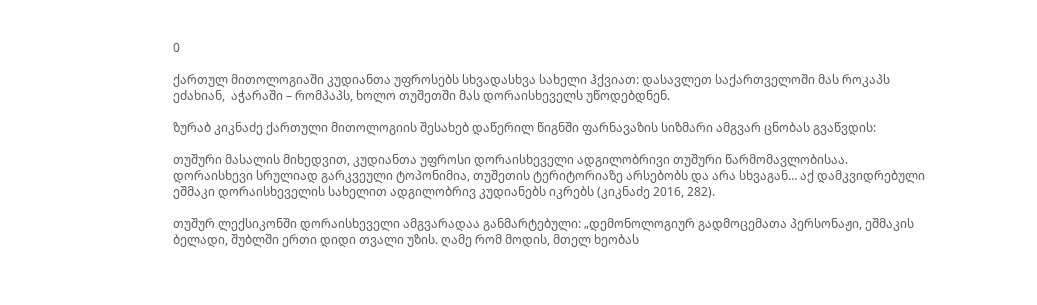0

ქართულ მითოლოგიაში კუდიანთა უფროსებს სხვადასხვა სახელი ჰქვიათ: დასავლეთ საქართველოში მას როკაპს ეძახიან,  აჭარაში – რომპაპს, ხოლო თუშეთში მას დორაისხეველს უწოდებდნენ.

ზურაბ კიკნაძე ქართული მითოლოგიის შესახებ დაწერილ წიგნში ფარნავაზის სიზმარი ამგვარ ცნობას გვაწვდის:

თუშური მასალის მიხედვით, კუდიანთა უფროსი დორაისხეველი ადგილობრივი თუშური წარმომავლობისაა. დორაისხევი სრულიად გარკვეული ტოპონიმია, თუშეთის ტერიტორიაზე არსებობს და არა სხვაგან… აქ დამკვიდრებული ეშმაკი დორაისხეველის სახელით ადგილობრივ კუდიანებს იკრებს (კიკნაძე 2016, 282).

თუშურ ლექსიკონში დორაისხეველი ამგვარადაა განმარტებული: „დემონოლოგიურ გადმოცემათა პერსონაჟი, ეშმაკის ბელადი, შუბლში ერთი დიდი თვალი უზის. ღამე რომ მოდის, მთელ ხეობას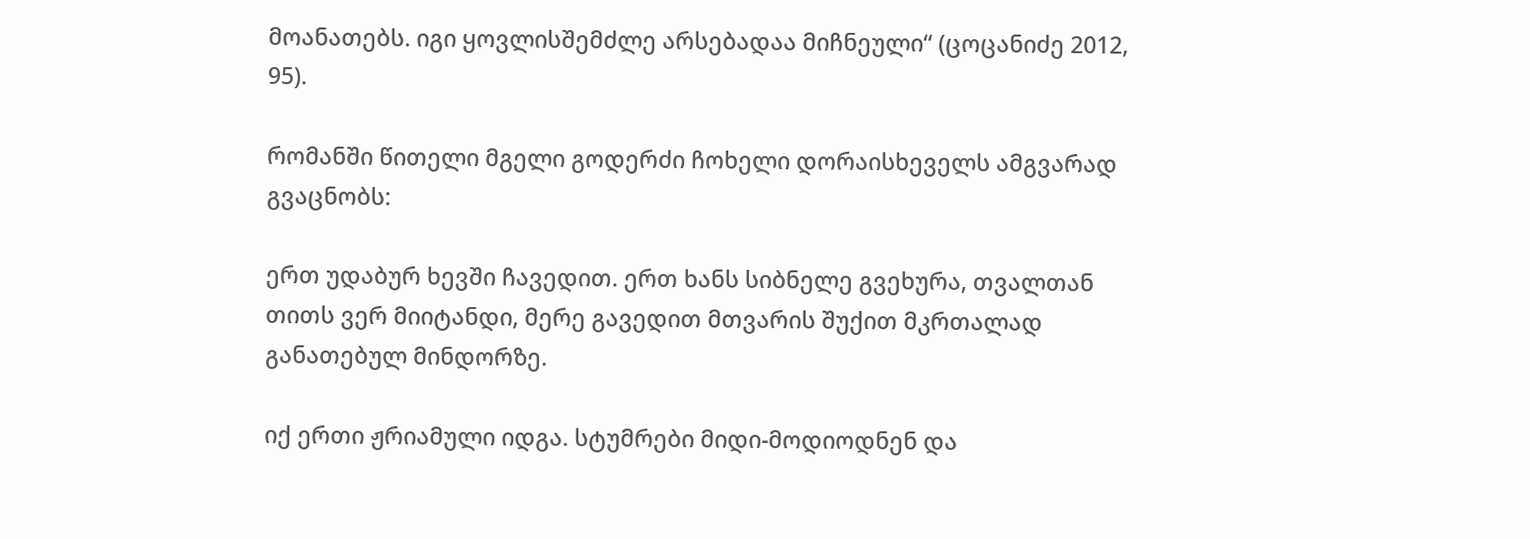მოანათებს. იგი ყოვლისშემძლე არსებადაა მიჩნეული“ (ცოცანიძე 2012, 95).

რომანში წითელი მგელი გოდერძი ჩოხელი დორაისხეველს ამგვარად გვაცნობს:

ერთ უდაბურ ხევში ჩავედით. ერთ ხანს სიბნელე გვეხურა, თვალთან თითს ვერ მიიტანდი, მერე გავედით მთვარის შუქით მკრთალად განათებულ მინდორზე.

იქ ერთი ჟრიამული იდგა. სტუმრები მიდი-მოდიოდნენ და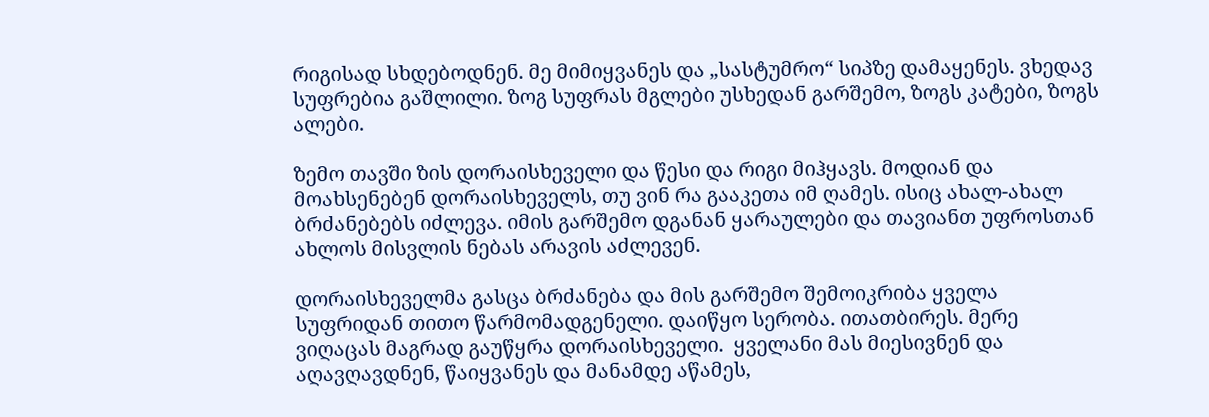რიგისად სხდებოდნენ. მე მიმიყვანეს და „სასტუმრო“ სიპზე დამაყენეს. ვხედავ სუფრებია გაშლილი. ზოგ სუფრას მგლები უსხედან გარშემო, ზოგს კატები, ზოგს ალები.

ზემო თავში ზის დორაისხეველი და წესი და რიგი მიჰყავს. მოდიან და მოახსენებენ დორაისხეველს, თუ ვინ რა გააკეთა იმ ღამეს. ისიც ახალ-ახალ ბრძანებებს იძლევა. იმის გარშემო დგანან ყარაულები და თავიანთ უფროსთან ახლოს მისვლის ნებას არავის აძლევენ.

დორაისხეველმა გასცა ბრძანება და მის გარშემო შემოიკრიბა ყველა სუფრიდან თითო წარმომადგენელი. დაიწყო სერობა. ითათბირეს. მერე ვიღაცას მაგრად გაუწყრა დორაისხეველი.  ყველანი მას მიესივნენ და აღავღავდნენ, წაიყვანეს და მანამდე აწამეს,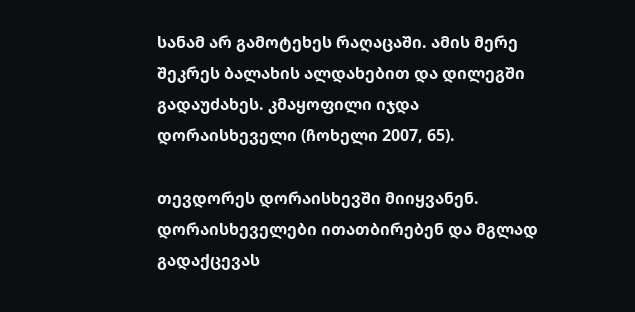სანამ არ გამოტეხეს რაღაცაში. ამის მერე შეკრეს ბალახის ალდახებით და დილეგში გადაუძახეს. კმაყოფილი იჯდა დორაისხეველი (ჩოხელი 2007, 65).

თევდორეს დორაისხევში მიიყვანენ. დორაისხეველები ითათბირებენ და მგლად გადაქცევას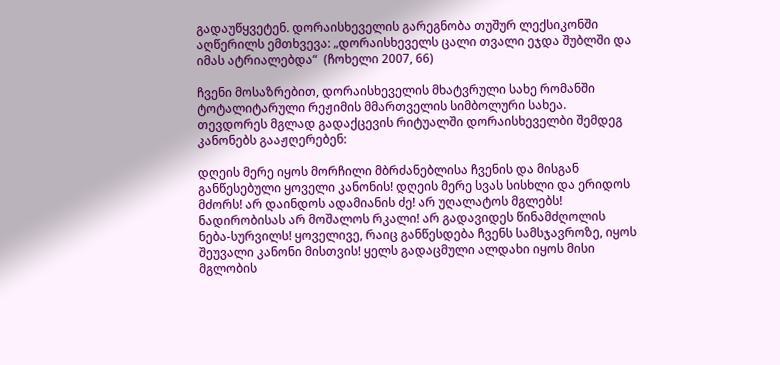გადაუწყვეტენ. დორაისხეველის გარეგნობა თუშურ ლექსიკონში აღწერილს ემთხვევა: „დორაისხეველს ცალი თვალი ეჯდა შუბლში და იმას ატრიალებდა“  (ჩოხელი 2007, 66)

ჩვენი მოსაზრებით, დორაისხეველის მხატვრული სახე რომანში ტოტალიტარული რეჟიმის მმართველის სიმბოლური სახეა. თევდორეს მგლად გადაქცევის რიტუალში დორაისხეველბი შემდეგ კანონებს გააჟღერებენ:

დღეის მერე იყოს მორჩილი მბრძანებლისა ჩვენის და მისგან განწესებული ყოველი კანონის! დღეის მერე სვას სისხლი და ერიდოს მძორს! არ დაინდოს ადამიანის ძე! არ უღალატოს მგლებს! ნადირობისას არ მოშალოს რკალი! არ გადავიდეს წინამძღოლის ნება-სურვილს! ყოველივე, რაიც განწესდება ჩვენს სამსჯავროზე, იყოს შეუვალი კანონი მისთვის! ყელს გადაცმული ალდახი იყოს მისი მგლობის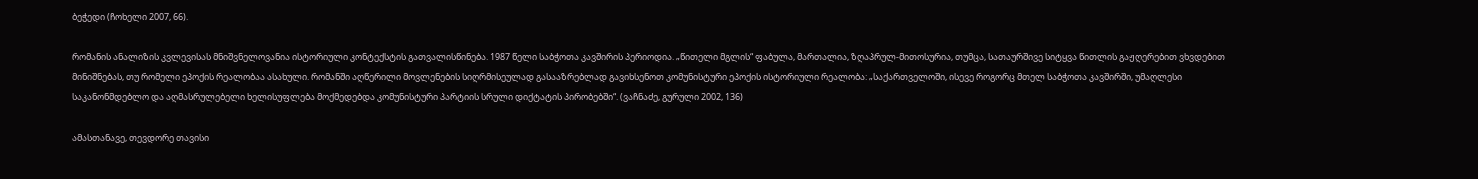ბეჭედი (ჩოხელი 2007, 66).

რომანის ანალიზის კვლევისას მნიშვნელოვანია ისტორიული კონტექსტის გათვალისწინება. 1987 წელი საბჭოთა კავშირის პერიოდია. „წითელი მგლის“ ფაბულა, მართალია, ზღაპრულ-მითოსურია, თუმცა, სათაურშივე სიტყვა წითლის გაჟღერებით ვხვდებით მინიშნებას, თუ რომელი ეპოქის რეალობაა ასახული. რომანში აღწერილი მოვლენების სიღრმისეულად გასააზრებლად გავიხსენოთ კომუნისტური ეპოქის ისტორიული რეალობა: „საქართველოში, ისევე როგორც მთელ საბჭოთა კავშირში, უმაღლესი საკანონმდებლო და აღმასრულებელი ხელისუფლება მოქმედებდა კომუნისტური პარტიის სრული დიქტატის პირობებში“. (ვაჩნაძე, გურული 2002, 136)

ამასთანავე, თევდორე თავისი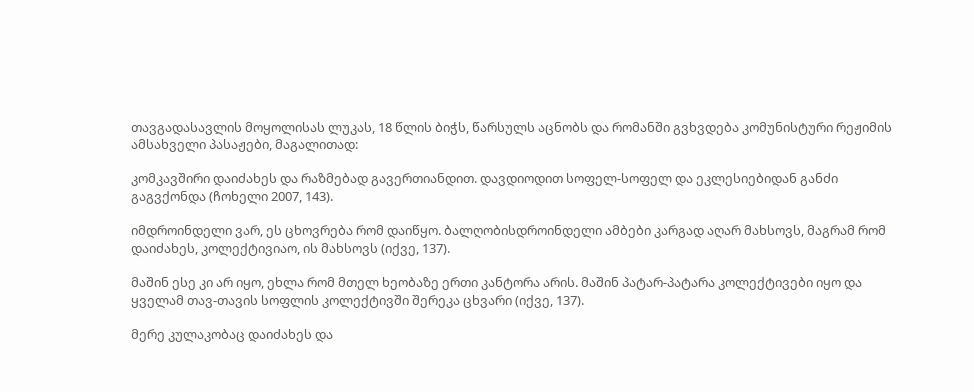თავგადასავლის მოყოლისას ლუკას, 18 წლის ბიჭს, წარსულს აცნობს და რომანში გვხვდება კომუნისტური რეჟიმის ამსახველი პასაჟები, მაგალითად:

კომკავშირი დაიძახეს და რაზმებად გავერთიანდით. დავდიოდით სოფელ-სოფელ და ეკლესიებიდან განძი გაგვქონდა (ჩოხელი 2007, 143).

იმდროინდელი ვარ, ეს ცხოვრება რომ დაიწყო. ბალღობისდროინდელი ამბები კარგად აღარ მახსოვს, მაგრამ რომ დაიძახეს, კოლექტივიაო, ის მახსოვს (იქვე, 137).

მაშინ ესე კი არ იყო, ეხლა რომ მთელ ხეობაზე ერთი კანტორა არის. მაშინ პატარ-პატარა კოლექტივები იყო და ყველამ თავ-თავის სოფლის კოლექტივში შერეკა ცხვარი (იქვე, 137).

მერე კულაკობაც დაიძახეს და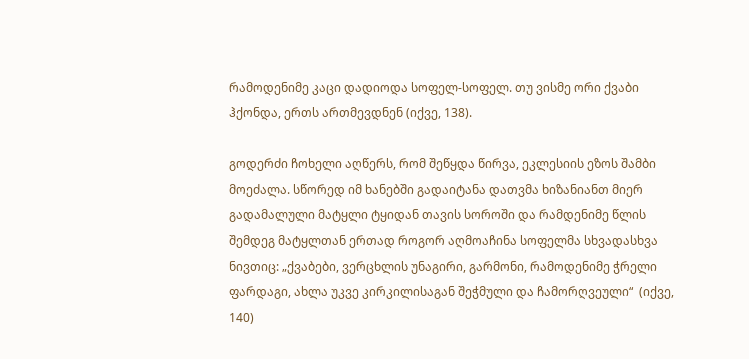რამოდენიმე კაცი დადიოდა სოფელ-სოფელ. თუ ვისმე ორი ქვაბი ჰქონდა, ერთს ართმევდნენ (იქვე, 138).

გოდერძი ჩოხელი აღწერს, რომ შეწყდა წირვა, ეკლესიის ეზოს შამბი მოეძალა. სწორედ იმ ხანებში გადაიტანა დათვმა ხიზანიანთ მიერ გადამალული მატყლი ტყიდან თავის სოროში და რამდენიმე წლის შემდეგ მატყლთან ერთად როგორ აღმოაჩინა სოფელმა სხვადასხვა ნივთიც: „ქვაბები, ვერცხლის უნაგირი, გარმონი, რამოდენიმე ჭრელი ფარდაგი, ახლა უკვე კირკილისაგან შეჭმული და ჩამორღვეული“  (იქვე, 140)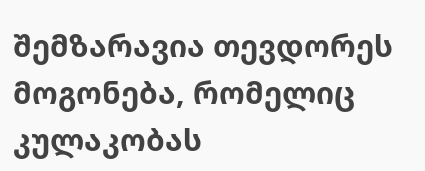შემზარავია თევდორეს მოგონება, რომელიც კულაკობას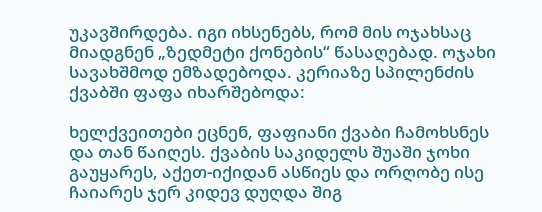უკავშირდება. იგი იხსენებს, რომ მის ოჯახსაც მიადგნენ „ზედმეტი ქონების“ წასაღებად. ოჯახი სავახშმოდ ემზადებოდა. კერიაზე სპილენძის ქვაბში ფაფა იხარშებოდა:

ხელქვეითები ეცნენ, ფაფიანი ქვაბი ჩამოხსნეს და თან წაიღეს. ქვაბის საკიდელს შუაში ჯოხი გაუყარეს, აქეთ-იქიდან ასწიეს და ორღობე ისე ჩაიარეს ჯერ კიდევ დუღდა შიგ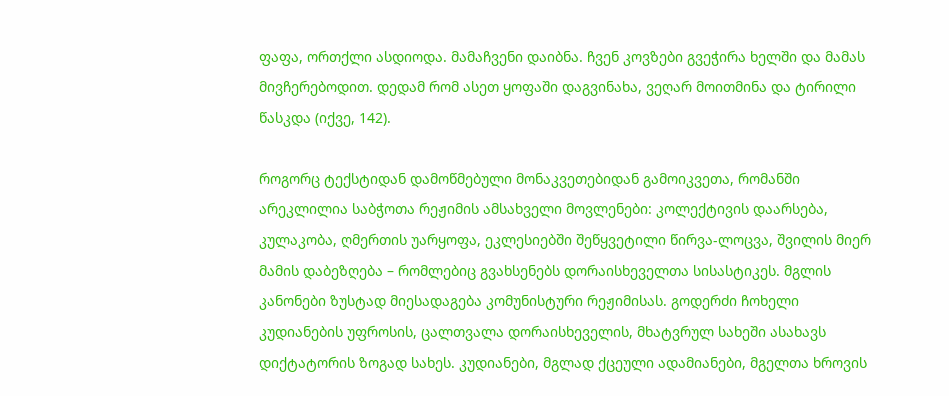ფაფა, ორთქლი ასდიოდა. მამაჩვენი დაიბნა. ჩვენ კოვზები გვეჭირა ხელში და მამას მივჩერებოდით. დედამ რომ ასეთ ყოფაში დაგვინახა, ვეღარ მოითმინა და ტირილი წასკდა (იქვე, 142).

როგორც ტექსტიდან დამოწმებული მონაკვეთებიდან გამოიკვეთა, რომანში არეკლილია საბჭოთა რეჟიმის ამსახველი მოვლენები: კოლექტივის დაარსება, კულაკობა, ღმერთის უარყოფა, ეკლესიებში შეწყვეტილი წირვა-ლოცვა, შვილის მიერ მამის დაბეზღება – რომლებიც გვახსენებს დორაისხეველთა სისასტიკეს. მგლის კანონები ზუსტად მიესადაგება კომუნისტური რეჟიმისას. გოდერძი ჩოხელი კუდიანების უფროსის, ცალთვალა დორაისხეველის, მხატვრულ სახეში ასახავს დიქტატორის ზოგად სახეს. კუდიანები, მგლად ქცეული ადამიანები, მგელთა ხროვის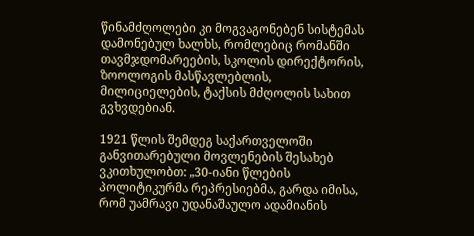წინამძღოლები კი მოგვაგონებენ სისტემას დამონებულ ხალხს, რომლებიც რომანში  თავმჯდომარეების, სკოლის დირექტორის, ზოოლოგის მასწავლებლის, მილიციელების, ტაქსის მძღოლის სახით გვხვდებიან.

1921 წლის შემდეგ საქართველოში განვითარებული მოვლენების შესახებ ვკითხულობთ: „30-იანი წლების პოლიტიკურმა რეპრესიებმა, გარდა იმისა, რომ უამრავი უდანაშაულო ადამიანის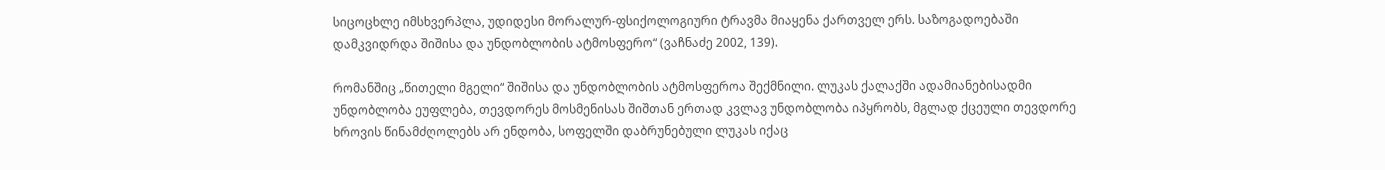სიცოცხლე იმსხვერპლა, უდიდესი მორალურ-ფსიქოლოგიური ტრავმა მიაყენა ქართველ ერს. საზოგადოებაში დამკვიდრდა შიშისა და უნდობლობის ატმოსფერო“ (ვაჩნაძე 2002, 139).

რომანშიც „წითელი მგელი“ შიშისა და უნდობლობის ატმოსფეროა შექმნილი. ლუკას ქალაქში ადამიანებისადმი უნდობლობა ეუფლება, თევდორეს მოსმენისას შიშთან ერთად კვლავ უნდობლობა იპყრობს, მგლად ქცეული თევდორე ხროვის წინამძღოლებს არ ენდობა, სოფელში დაბრუნებული ლუკას იქაც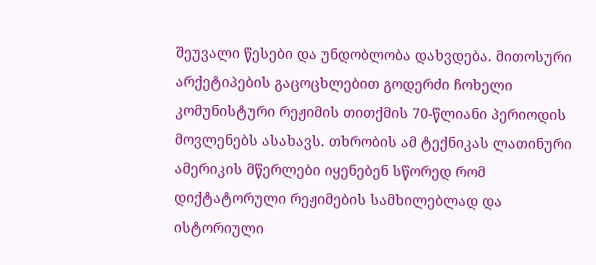შეუვალი წესები და უნდობლობა დახვდება. მითოსური არქეტიპების გაცოცხლებით გოდერძი ჩოხელი კომუნისტური რეჟიმის თითქმის 70-წლიანი პერიოდის მოვლენებს ასახავს. თხრობის ამ ტექნიკას ლათინური ამერიკის მწერლები იყენებენ სწორედ რომ დიქტატორული რეჟიმების სამხილებლად და ისტორიული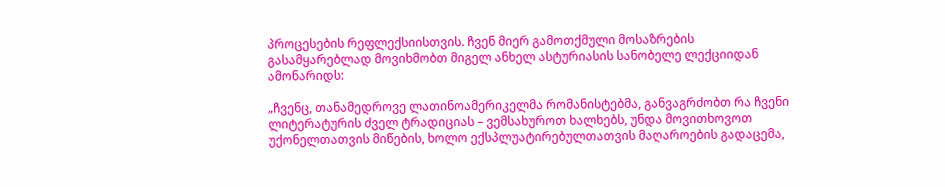პროცესების რეფლექსიისთვის. ჩვენ მიერ გამოთქმული მოსაზრების გასამყარებლად მოვიხმობთ მიგელ ანხელ ასტურიასის სანობელე ლექციიდან ამონარიდს:

„ჩვენც, თანამედროვე ლათინოამერიკელმა რომანისტებმა, განვაგრძობთ რა ჩვენი ლიტერატურის ძველ ტრადიციას – ვემსახუროთ ხალხებს, უნდა მოვითხოვოთ უქონელთათვის მიწების, ხოლო ექსპლუატირებულთათვის მაღაროების გადაცემა,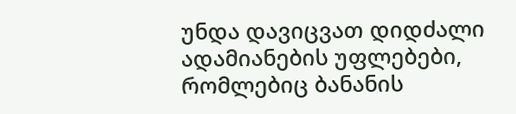უნდა დავიცვათ დიდძალი ადამიანების უფლებები, რომლებიც ბანანის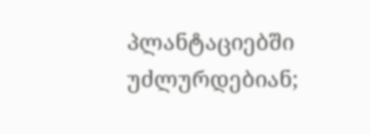პლანტაციებში უძლურდებიან;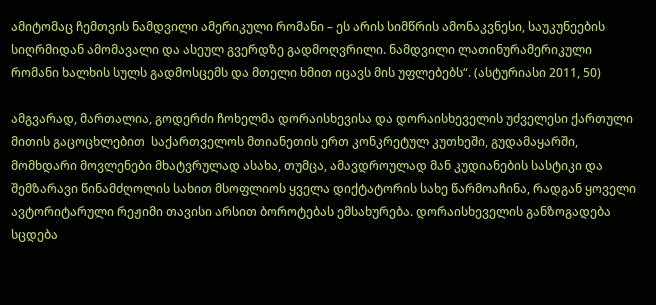ამიტომაც ჩემთვის ნამდვილი ამერიკული რომანი – ეს არის სიმწრის ამონაკვნესი, საუკუნეების სიღრმიდან ამომავალი და ასეულ გვერდზე გადმოღვრილი. ნამდვილი ლათინურამერიკული რომანი ხალხის სულს გადმოსცემს და მთელი ხმით იცავს მის უფლებებს“. (ასტურიასი 2011, 50)

ამგვარად, მართალია, გოდერძი ჩოხელმა დორაისხევისა და დორაისხეველის უძველესი ქართული მითის გაცოცხლებით  საქართველოს მთიანეთის ერთ კონკრეტულ კუთხეში, გუდამაყარში, მომხდარი მოვლენები მხატვრულად ასახა, თუმცა, ამავდროულად მან კუდიანების სასტიკი და შემზარავი წინამძღოლის სახით მსოფლიოს ყველა დიქტატორის სახე წარმოაჩინა, რადგან ყოველი ავტორიტარული რეჟიმი თავისი არსით ბოროტებას ემსახურება. დორაისხეველის განზოგადება სცდება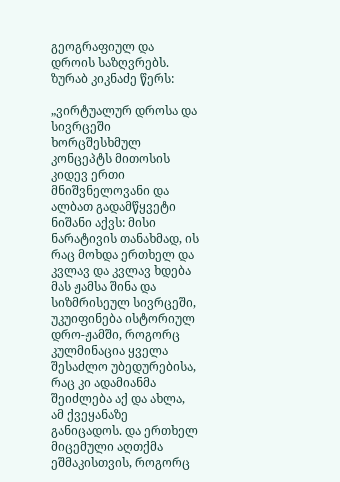გეოგრაფიულ და დროის საზღვრებს. ზურაბ კიკნაძე წერს:

„ვირტუალურ დროსა და სივრცეში ხორცშესხმულ კონცეპტს მითოსის კიდევ ერთი მნიშვნელოვანი და ალბათ გადამწყვეტი ნიშანი აქვს: მისი ნარატივის თანახმად, ის რაც მოხდა ერთხელ და კვლავ და კვლავ ხდება მას ჟამსა შინა და სიზმრისეულ სივრცეში, უკუიფინება ისტორიულ დრო-ჟამში, როგორც კულმინაცია ყველა შესაძლო უბედურებისა, რაც კი ადამიანმა შეიძლება აქ და ახლა, ამ ქვეყანაზე განიცადოს. და ერთხელ მიცემული აღთქმა ეშმაკისთვის, როგორც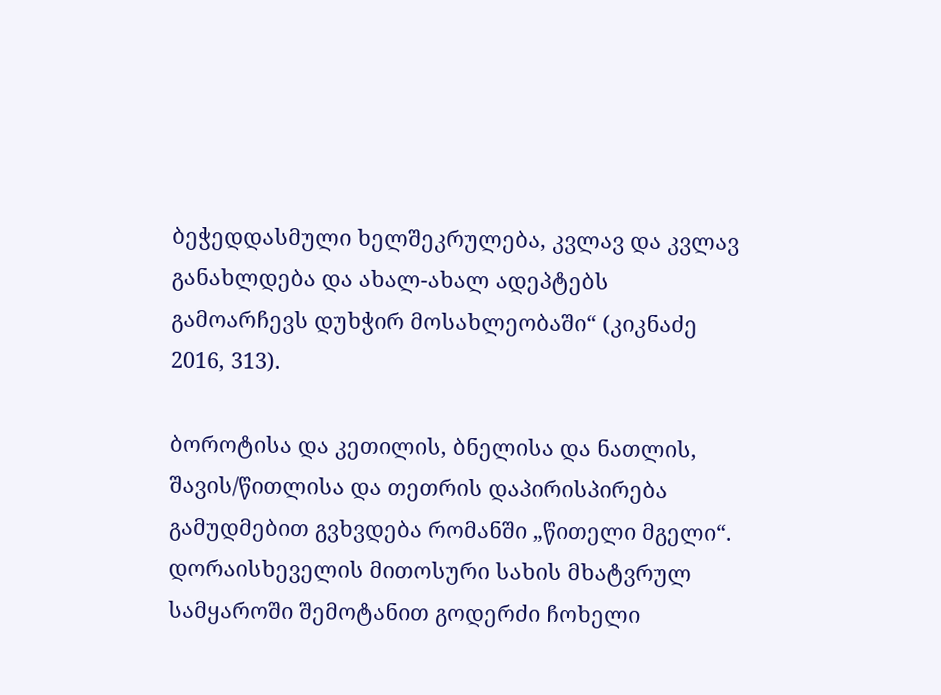ბეჭედდასმული ხელშეკრულება, კვლავ და კვლავ განახლდება და ახალ-ახალ ადეპტებს გამოარჩევს დუხჭირ მოსახლეობაში“ (კიკნაძე 2016, 313).

ბოროტისა და კეთილის, ბნელისა და ნათლის, შავის/წითლისა და თეთრის დაპირისპირება გამუდმებით გვხვდება რომანში „წითელი მგელი“. დორაისხეველის მითოსური სახის მხატვრულ სამყაროში შემოტანით გოდერძი ჩოხელი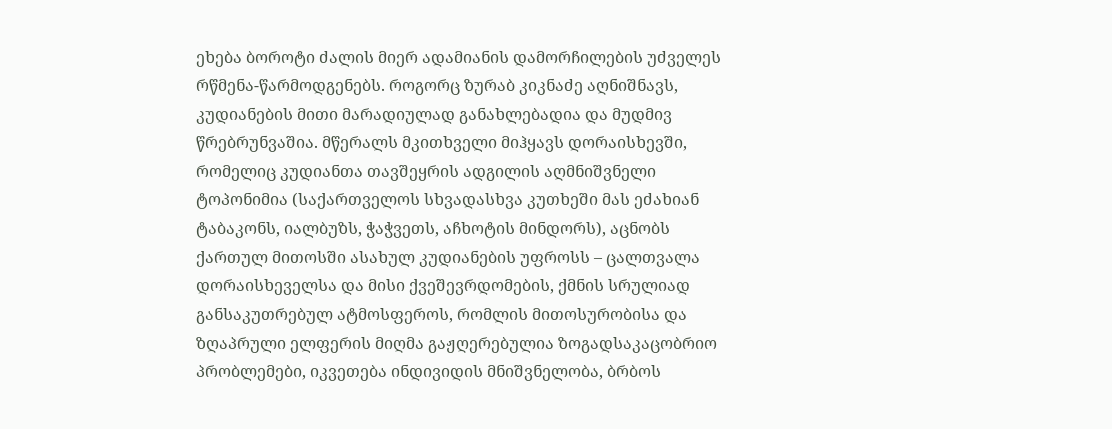ეხება ბოროტი ძალის მიერ ადამიანის დამორჩილების უძველეს რწმენა-წარმოდგენებს. როგორც ზურაბ კიკნაძე აღნიშნავს, კუდიანების მითი მარადიულად განახლებადია და მუდმივ წრებრუნვაშია. მწერალს მკითხველი მიჰყავს დორაისხევში, რომელიც კუდიანთა თავშეყრის ადგილის აღმნიშვნელი ტოპონიმია (საქართველოს სხვადასხვა კუთხეში მას ეძახიან ტაბაკონს, იალბუზს, ჭაჭვეთს, აჩხოტის მინდორს), აცნობს ქართულ მითოსში ასახულ კუდიანების უფროსს – ცალთვალა დორაისხეველსა და მისი ქვეშევრდომების, ქმნის სრულიად განსაკუთრებულ ატმოსფეროს, რომლის მითოსურობისა და ზღაპრული ელფერის მიღმა გაჟღერებულია ზოგადსაკაცობრიო პრობლემები, იკვეთება ინდივიდის მნიშვნელობა, ბრბოს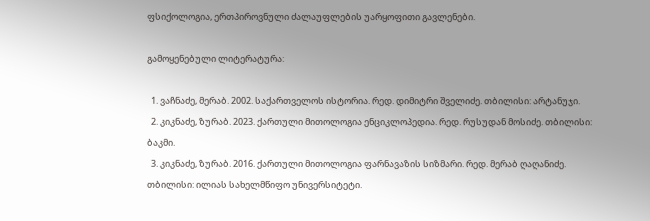ფსიქოლოგია, ერთპიროვნული ძალაუფლების უარყოფითი გავლენები.

გამოყენებული ლიტერატურა:

  1. ვაჩნაძე, მერაბ. 2002. საქართველოს ისტორია. რედ. დიმიტრი შველიძე. თბილისი: არტანუჯი.
  2. კიკნაძე, ზურაბ. 2023. ქართული მითოლოგია ენციკლოპედია. რედ. რუსუდან მოსიძე. თბილისი: ბაკმი.
  3. კიკნაძე, ზურაბ. 2016. ქართული მითოლოგია ფარნავაზის სიზმარი. რედ. მერაბ ღაღანიძე. თბილისი: ილიას სახელმწიფო უნივერსიტეტი.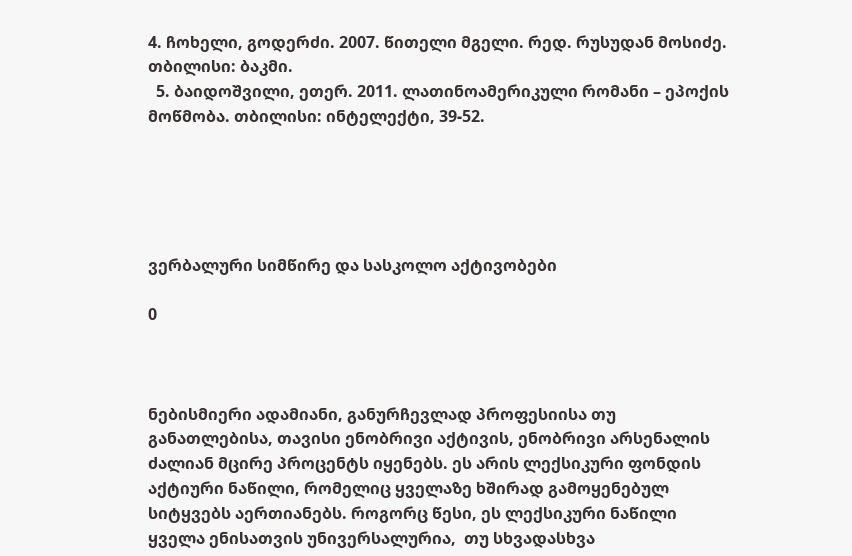4. ჩოხელი, გოდერძი. 2007. წითელი მგელი. რედ. რუსუდან მოსიძე. თბილისი: ბაკმი.
  5. ბაიდოშვილი, ეთერ. 2011. ლათინოამერიკული რომანი – ეპოქის მოწმობა. თბილისი: ინტელექტი, 39-52.





ვერბალური სიმწირე და სასკოლო აქტივობები

0



ნებისმიერი ადამიანი, განურჩევლად პროფესიისა თუ განათლებისა, თავისი ენობრივი აქტივის, ენობრივი არსენალის ძალიან მცირე პროცენტს იყენებს. ეს არის ლექსიკური ფონდის აქტიური ნაწილი, რომელიც ყველაზე ხშირად გამოყენებულ სიტყვებს აერთიანებს. როგორც წესი, ეს ლექსიკური ნაწილი ყველა ენისათვის უნივერსალურია,  თუ სხვადასხვა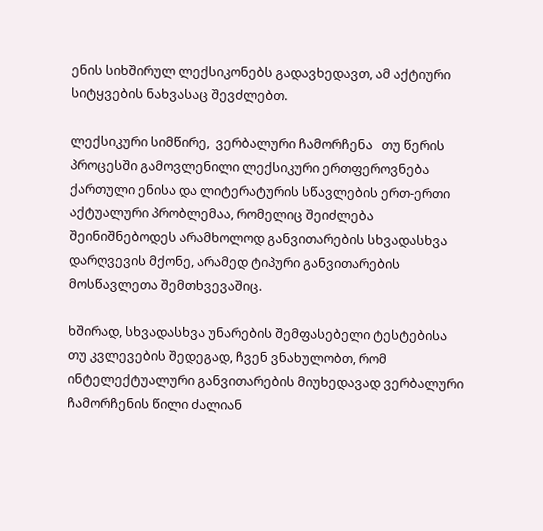ენის სიხშირულ ლექსიკონებს გადავხედავთ, ამ აქტიური სიტყვების ნახვასაც შევძლებთ.

ლექსიკური სიმწირე,  ვერბალური ჩამორჩენა   თუ წერის პროცესში გამოვლენილი ლექსიკური ერთფეროვნება ქართული ენისა და ლიტერატურის სწავლების ერთ-ერთი აქტუალური პრობლემაა, რომელიც შეიძლება შეინიშნებოდეს არამხოლოდ განვითარების სხვადასხვა დარღვევის მქონე, არამედ ტიპური განვითარების მოსწავლეთა შემთხვევაშიც.

ხშირად, სხვადასხვა უნარების შემფასებელი ტესტებისა თუ კვლევების შედეგად, ჩვენ ვნახულობთ, რომ ინტელექტუალური განვითარების მიუხედავად ვერბალური ჩამორჩენის წილი ძალიან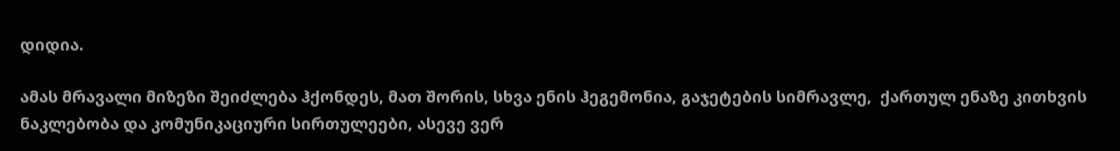დიდია.

ამას მრავალი მიზეზი შეიძლება ჰქონდეს, მათ შორის, სხვა ენის ჰეგემონია, გაჯეტების სიმრავლე,  ქართულ ენაზე კითხვის ნაკლებობა და კომუნიკაციური სირთულეები, ასევე ვერ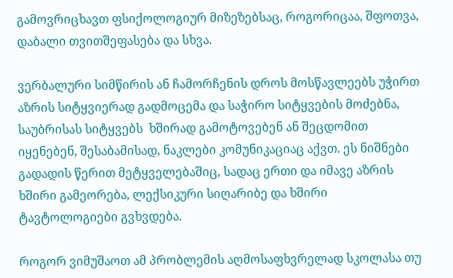გამოვრიცხავთ ფსიქოლოგიურ მიზეზებსაც, როგორიცაა, შფოთვა, დაბალი თვითშეფასება და სხვა.

ვერბალური სიმწირის ან ჩამორჩენის დროს მოსწავლეებს უჭირთ აზრის სიტყვიერად გადმოცემა და საჭირო სიტყვების მოძებნა, საუბრისას სიტყვებს  ხშირად გამოტოვებენ ან შეცდომით იყენებენ, შესაბამისად, ნაკლები კომუნიკაციაც აქვთ. ეს ნიშნები გადადის წერით მეტყველებაშიც, სადაც ერთი და იმავე აზრის ხშირი გამეორება, ლექსიკური სიღარიბე და ხშირი ტავტოლოგიები გვხვდება.

როგორ ვიმუშაოთ ამ პრობლემის აღმოსაფხვრელად სკოლასა თუ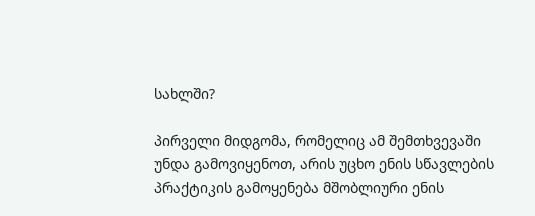სახლში?

პირველი მიდგომა, რომელიც ამ შემთხვევაში უნდა გამოვიყენოთ, არის უცხო ენის სწავლების პრაქტიკის გამოყენება მშობლიური ენის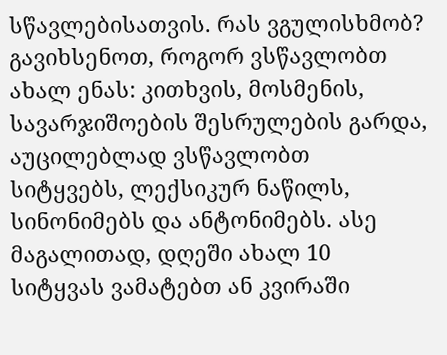სწავლებისათვის. რას ვგულისხმობ? გავიხსენოთ, როგორ ვსწავლობთ ახალ ენას: კითხვის, მოსმენის, სავარჯიშოების შესრულების გარდა, აუცილებლად ვსწავლობთ სიტყვებს, ლექსიკურ ნაწილს, სინონიმებს და ანტონიმებს. ასე მაგალითად, დღეში ახალ 10 სიტყვას ვამატებთ ან კვირაში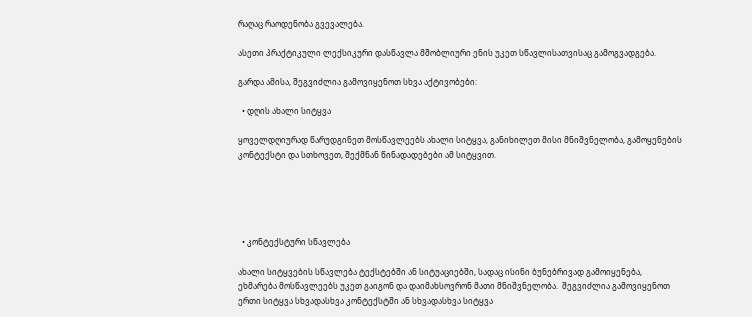რაღაც რაოდენობა გვევალება.

ასეთი პრაქტიკული ლექსიკური დასწავლა მშობლიური ენის უკეთ სწავლისათვისაც გამოგვადგება.

გარდა ამისა, შეგვიძლია გამოვიყენოთ სხვა აქტივობები:

  • დღის ახალი სიტყვა

ყოველდღიურად წარუდგინეთ მოსწავლეებს ახალი სიტყვა, განიხილეთ მისი მნიშვნელობა, გამოყენების კონტექსტი და სთხოვეთ, შექმნან წინადადებები ამ სიტყვით.





  • კონტექსტური სწავლება

ახალი სიტყვების სწავლება ტექსტებში ან სიტუაციებში, სადაც ისინი ბუნებრივად გამოიყენება, ეხმარება მოსწავლეებს უკეთ გაიგონ და დაიმახსოვრონ მათი მნიშვნელობა.  შეგვიძლია გამოვიყენოთ ერთი სიტყვა სხვადასხვა კონტექსტში ან სხვადასხვა სიტყვა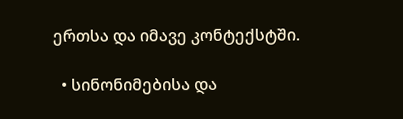ერთსა და იმავე კონტექსტში.

  • სინონიმებისა და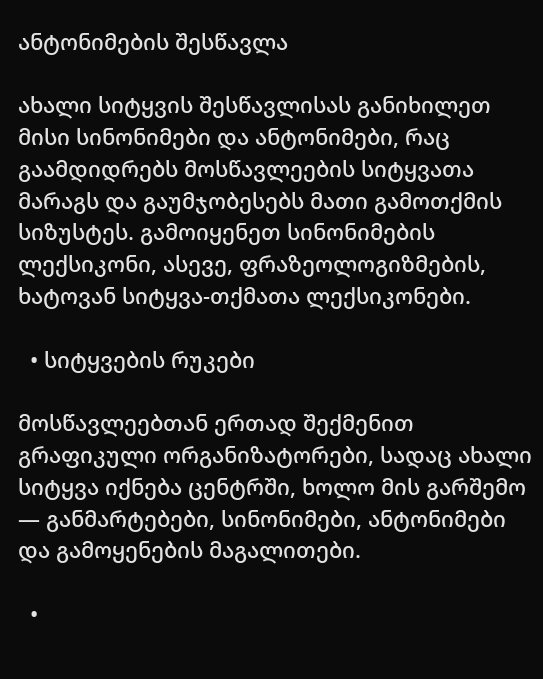ანტონიმების შესწავლა

ახალი სიტყვის შესწავლისას განიხილეთ მისი სინონიმები და ანტონიმები, რაც გაამდიდრებს მოსწავლეების სიტყვათა მარაგს და გაუმჯობესებს მათი გამოთქმის სიზუსტეს. გამოიყენეთ სინონიმების ლექსიკონი, ასევე, ფრაზეოლოგიზმების, ხატოვან სიტყვა-თქმათა ლექსიკონები.

  • სიტყვების რუკები

მოსწავლეებთან ერთად შექმენით გრაფიკული ორგანიზატორები, სადაც ახალი სიტყვა იქნება ცენტრში, ხოლო მის გარშემო — განმარტებები, სინონიმები, ანტონიმები და გამოყენების მაგალითები.

  •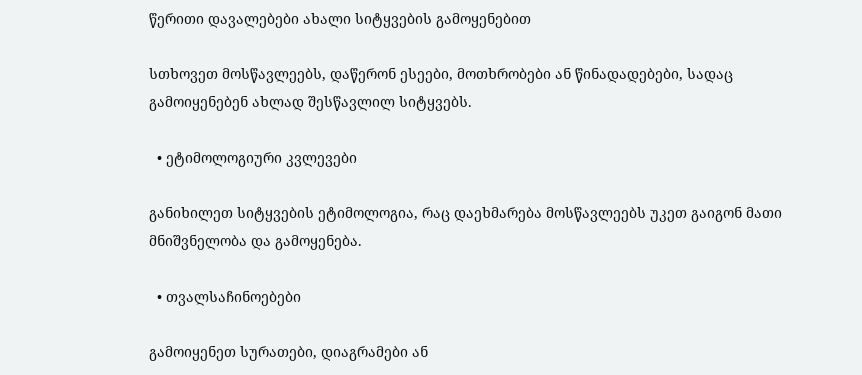წერითი დავალებები ახალი სიტყვების გამოყენებით

სთხოვეთ მოსწავლეებს, დაწერონ ესეები, მოთხრობები ან წინადადებები, სადაც გამოიყენებენ ახლად შესწავლილ სიტყვებს.

  • ეტიმოლოგიური კვლევები

განიხილეთ სიტყვების ეტიმოლოგია, რაც დაეხმარება მოსწავლეებს უკეთ გაიგონ მათი მნიშვნელობა და გამოყენება.

  • თვალსაჩინოებები

გამოიყენეთ სურათები, დიაგრამები ან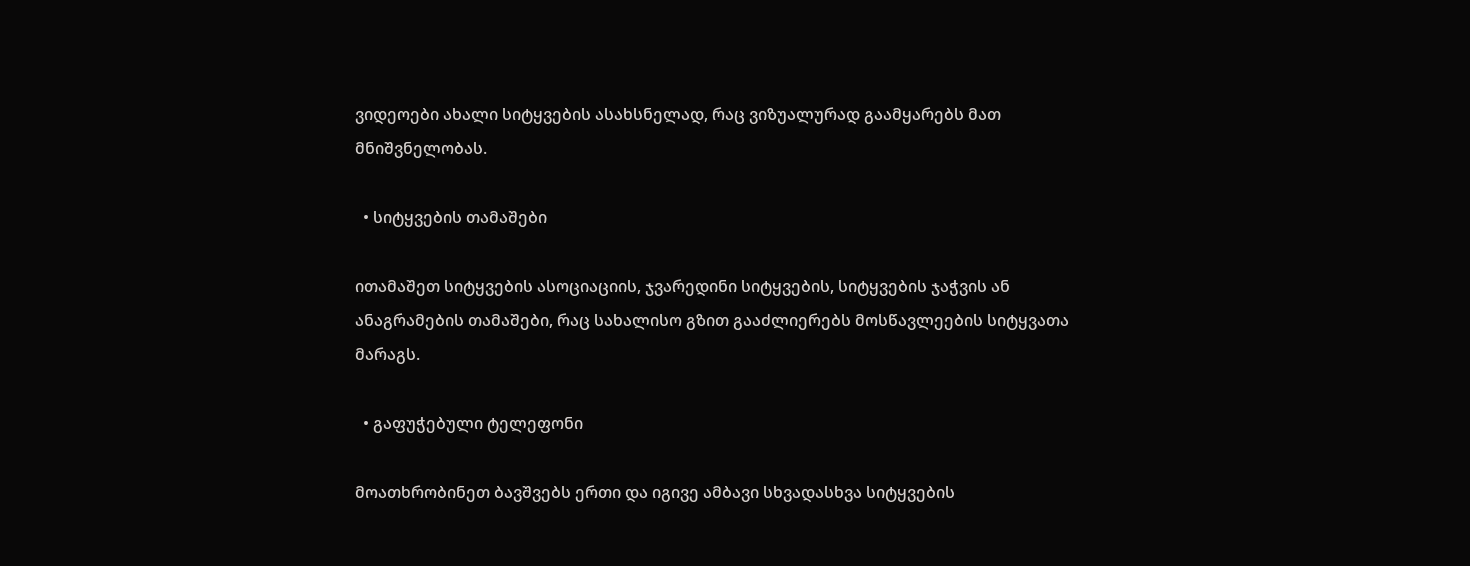ვიდეოები ახალი სიტყვების ასახსნელად, რაც ვიზუალურად გაამყარებს მათ მნიშვნელობას.

  • სიტყვების თამაშები

ითამაშეთ სიტყვების ასოციაციის, ჯვარედინი სიტყვების, სიტყვების ჯაჭვის ან ანაგრამების თამაშები, რაც სახალისო გზით გააძლიერებს მოსწავლეების სიტყვათა მარაგს.

  • გაფუჭებული ტელეფონი

მოათხრობინეთ ბავშვებს ერთი და იგივე ამბავი სხვადასხვა სიტყვების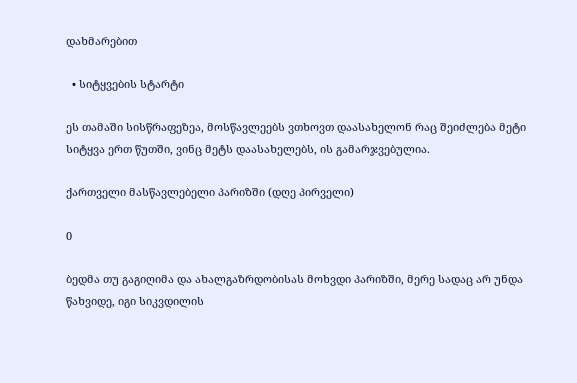დახმარებით

  • სიტყვების სტარტი

ეს თამაში სისწრაფეზეა, მოსწავლეებს ვთხოვთ დაასახელონ რაც შეიძლება მეტი სიტყვა ერთ წუთში, ვინც მეტს დაასახელებს, ის გამარჯვებულია.

ქართველი მასწავლებელი პარიზში (დღე პირველი)

0

ბედმა თუ გაგიღიმა და ახალგაზრდობისას მოხვდი პარიზში, მერე სადაც არ უნდა წახვიდე, იგი სიკვდილის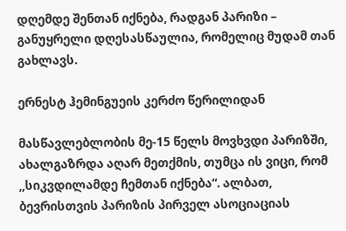დღემდე შენთან იქნება, რადგან პარიზი – განუყრელი დღესასწაულია, რომელიც მუდამ თან გახლავს.

ერნესტ ჰემინგუეის კერძო წერილიდან

მასწავლებლობის მე-15 წელს მოვხვდი პარიზში, ახალგაზრდა აღარ მეთქმის, თუმცა ის ვიცი, რომ ,,სიკვდილამდე ჩემთან იქნება“. ალბათ, ბევრისთვის პარიზის პირველ ასოციაციას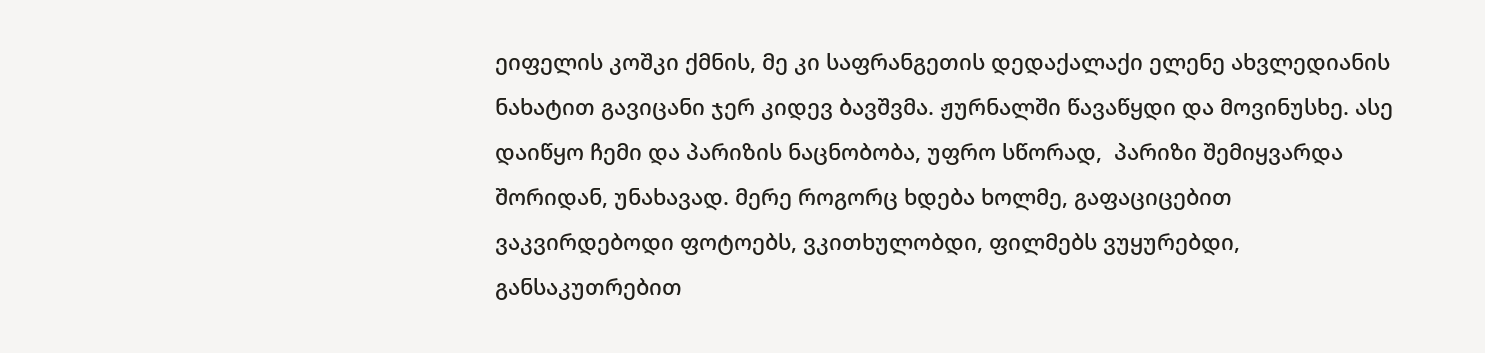ეიფელის კოშკი ქმნის, მე კი საფრანგეთის დედაქალაქი ელენე ახვლედიანის ნახატით გავიცანი ჯერ კიდევ ბავშვმა. ჟურნალში წავაწყდი და მოვინუსხე. ასე დაიწყო ჩემი და პარიზის ნაცნობობა, უფრო სწორად,  პარიზი შემიყვარდა შორიდან, უნახავად. მერე როგორც ხდება ხოლმე, გაფაციცებით ვაკვირდებოდი ფოტოებს, ვკითხულობდი, ფილმებს ვუყურებდი, განსაკუთრებით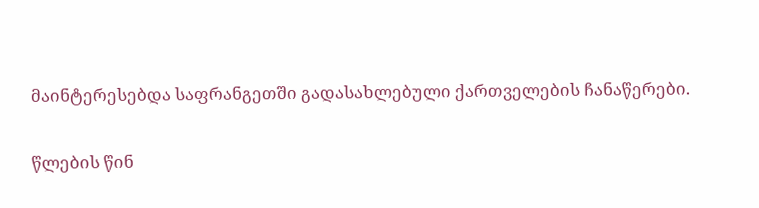მაინტერესებდა საფრანგეთში გადასახლებული ქართველების ჩანაწერები.

წლების წინ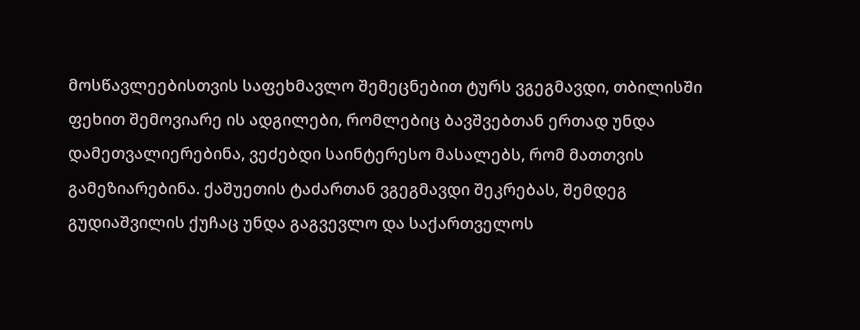მოსწავლეებისთვის საფეხმავლო შემეცნებით ტურს ვგეგმავდი, თბილისში ფეხით შემოვიარე ის ადგილები, რომლებიც ბავშვებთან ერთად უნდა დამეთვალიერებინა, ვეძებდი საინტერესო მასალებს, რომ მათთვის გამეზიარებინა. ქაშუეთის ტაძართან ვგეგმავდი შეკრებას, შემდეგ გუდიაშვილის ქუჩაც უნდა გაგვევლო და საქართველოს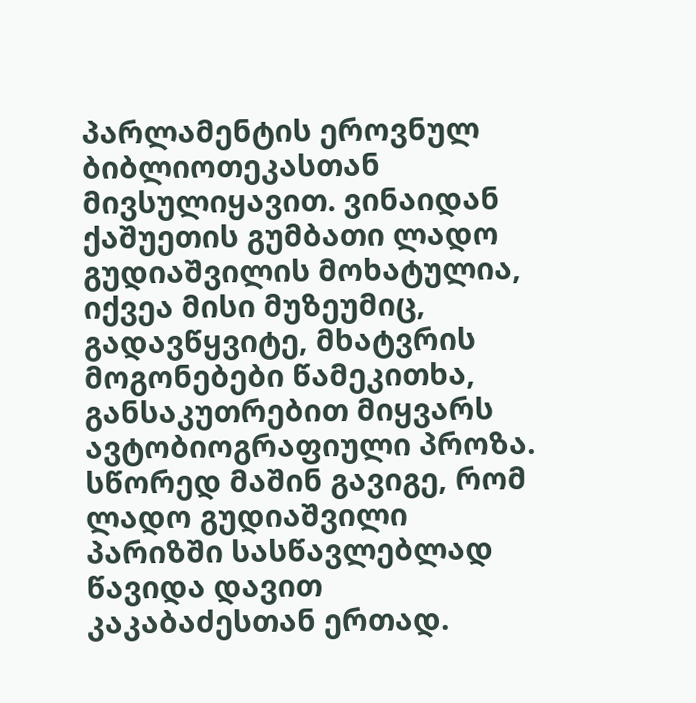პარლამენტის ეროვნულ ბიბლიოთეკასთან მივსულიყავით. ვინაიდან ქაშუეთის გუმბათი ლადო გუდიაშვილის მოხატულია, იქვეა მისი მუზეუმიც, გადავწყვიტე, მხატვრის მოგონებები წამეკითხა, განსაკუთრებით მიყვარს ავტობიოგრაფიული პროზა. სწორედ მაშინ გავიგე, რომ ლადო გუდიაშვილი პარიზში სასწავლებლად წავიდა დავით კაკაბაძესთან ერთად.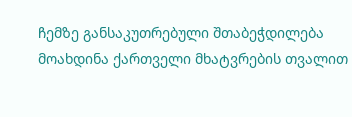ჩემზე განსაკუთრებული შთაბეჭდილება მოახდინა ქართველი მხატვრების თვალით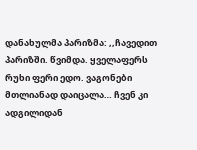დანახულმა პარიზმა: ,,ჩავედით პარიზში. წვიმდა. ყველაფერს რუხი ფერი ედო. ვაგონები მთლიანად დაიცალა… ჩვენ კი ადგილიდან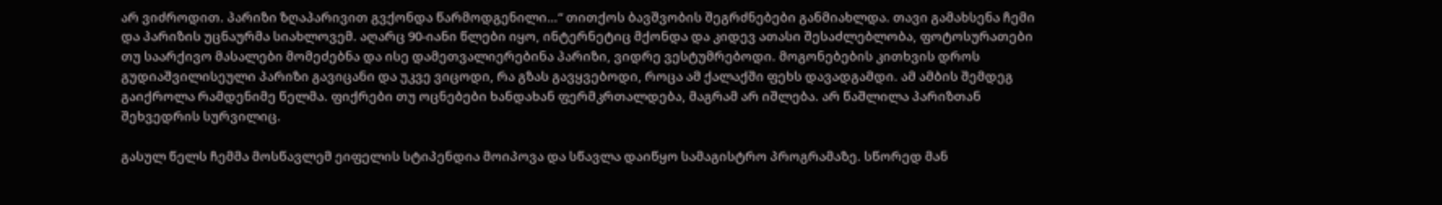არ ვიძროდით. პარიზი ზღაპარივით გვქონდა წარმოდგენილი…“ თითქოს ბავშვობის შეგრძნებები განმიახლდა. თავი გამახსენა ჩემი და პარიზის უცნაურმა სიახლოვემ. აღარც 90-იანი წლები იყო, ინტერნეტიც მქონდა და კიდევ ათასი შესაძლებლობა, ფოტოსურათები  თუ საარქივო მასალები მომეძებნა და ისე დამეთვალიერებინა პარიზი, ვიდრე ვესტუმრებოდი. მოგონებების კითხვის დროს  გუდიაშვილისეული პარიზი გავიცანი და უკვე ვიცოდი, რა გზას გავყვებოდი, როცა ამ ქალაქში ფეხს დავადგამდი. ამ ამბის შემდეგ გაიქროლა რამდენიმე წელმა. ფიქრები თუ ოცნებები ხანდახან ფერმკრთალდება, მაგრამ არ იშლება. არ წაშლილა პარიზთან შეხვედრის სურვილიც.

გასულ წელს ჩემმა მოსწავლემ ეიფელის სტიპენდია მოიპოვა და სწავლა დაიწყო სამაგისტრო პროგრამაზე. სწორედ მან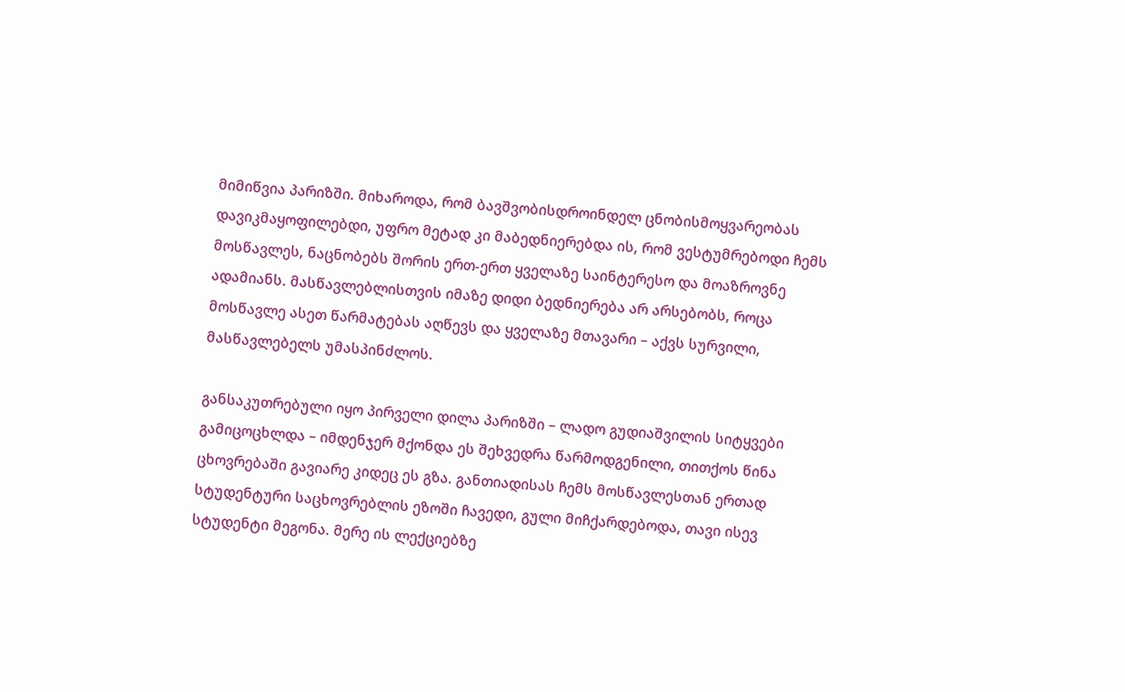მიმიწვია პარიზში. მიხაროდა, რომ ბავშვობისდროინდელ ცნობისმოყვარეობას დავიკმაყოფილებდი, უფრო მეტად კი მაბედნიერებდა ის, რომ ვესტუმრებოდი ჩემს მოსწავლეს, ნაცნობებს შორის ერთ-ერთ ყველაზე საინტერესო და მოაზროვნე ადამიანს. მასწავლებლისთვის იმაზე დიდი ბედნიერება არ არსებობს, როცა მოსწავლე ასეთ წარმატებას აღწევს და ყველაზე მთავარი – აქვს სურვილი, მასწავლებელს უმასპინძლოს.

განსაკუთრებული იყო პირველი დილა პარიზში – ლადო გუდიაშვილის სიტყვები გამიცოცხლდა – იმდენჯერ მქონდა ეს შეხვედრა წარმოდგენილი, თითქოს წინა ცხოვრებაში გავიარე კიდეც ეს გზა. განთიადისას ჩემს მოსწავლესთან ერთად სტუდენტური საცხოვრებლის ეზოში ჩავედი, გული მიჩქარდებოდა, თავი ისევ სტუდენტი მეგონა. მერე ის ლექციებზე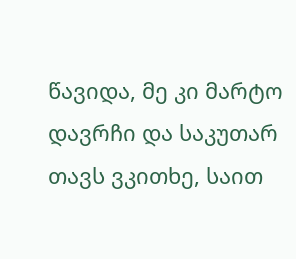წავიდა, მე კი მარტო დავრჩი და საკუთარ თავს ვკითხე, საით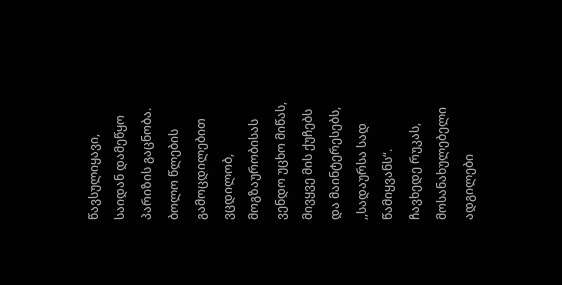წავსულიყავი, საიდან დამეწყო პარიზის გაცნობა. ბოლო წლების გამოცდილებით ვცდილობ, მოგზაურობისას ვენდო უცხო მიწას, მივყვე მის ქუჩებს და მაინტერესებს, ,,სადაურსა სად წამიყვანს“. ჩავხედე რუკას, მოსანახულებელი ადგილები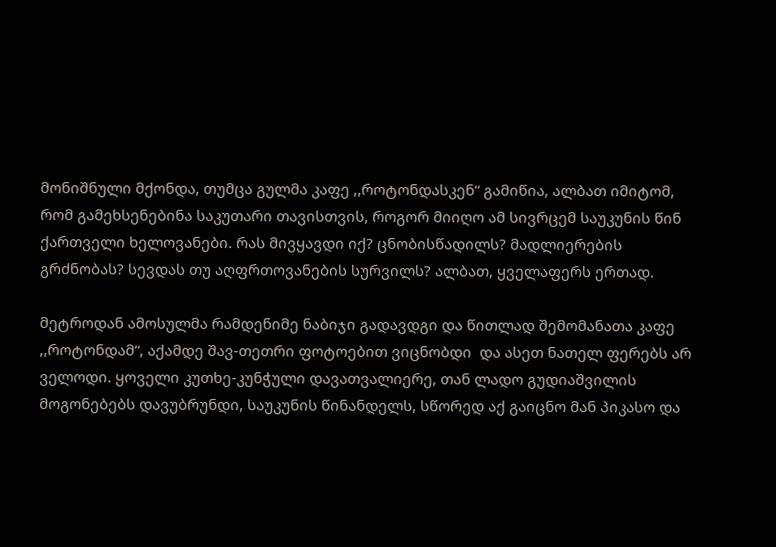მონიშნული მქონდა, თუმცა გულმა კაფე ,,როტონდასკენ“ გამიწია, ალბათ იმიტომ, რომ გამეხსენებინა საკუთარი თავისთვის, როგორ მიიღო ამ სივრცემ საუკუნის წინ ქართველი ხელოვანები. რას მივყავდი იქ? ცნობისწადილს? მადლიერების გრძნობას? სევდას თუ აღფრთოვანების სურვილს? ალბათ, ყველაფერს ერთად.

მეტროდან ამოსულმა რამდენიმე ნაბიჯი გადავდგი და წითლად შემომანათა კაფე ,,როტონდამ“, აქამდე შავ-თეთრი ფოტოებით ვიცნობდი  და ასეთ ნათელ ფერებს არ ველოდი. ყოველი კუთხე-კუნჭული დავათვალიერე, თან ლადო გუდიაშვილის მოგონებებს დავუბრუნდი, საუკუნის წინანდელს, სწორედ აქ გაიცნო მან პიკასო და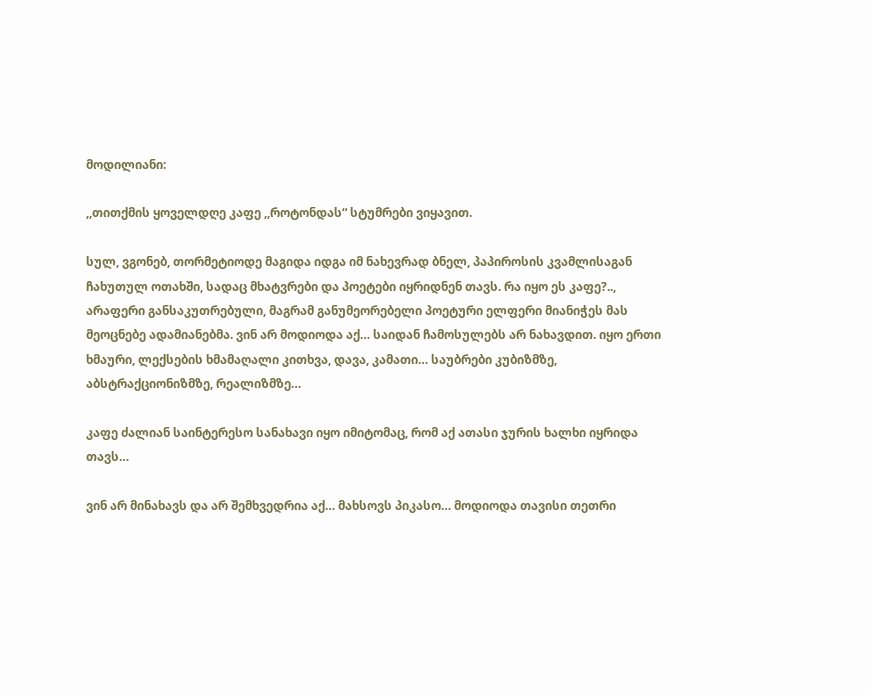მოდილიანი:

,,თითქმის ყოველდღე კაფე ,,როტონდას“ სტუმრები ვიყავით.

სულ, ვგონებ, თორმეტიოდე მაგიდა იდგა იმ ნახევრად ბნელ, პაპიროსის კვამლისაგან ჩახუთულ ოთახში, სადაც მხატვრები და პოეტები იყრიდნენ თავს. რა იყო ეს კაფე?.., არაფერი განსაკუთრებული, მაგრამ განუმეორებელი პოეტური ელფერი მიანიჭეს მას მეოცნებე ადამიანებმა. ვინ არ მოდიოდა აქ… საიდან ჩამოსულებს არ ნახავდით. იყო ერთი ხმაური, ლექსების ხმამაღალი კითხვა, დავა, კამათი… საუბრები კუბიზმზე, აბსტრაქციონიზმზე, რეალიზმზე…

კაფე ძალიან საინტერესო სანახავი იყო იმიტომაც, რომ აქ ათასი ჯურის ხალხი იყრიდა თავს…

ვინ არ მინახავს და არ შემხვედრია აქ… მახსოვს პიკასო… მოდიოდა თავისი თეთრი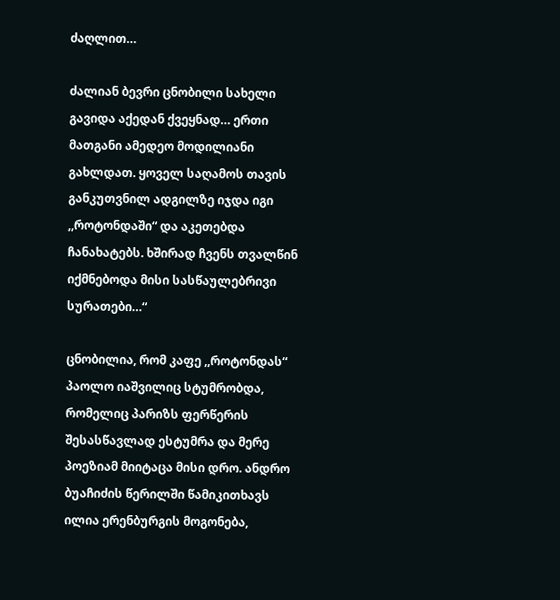ძაღლით…

ძალიან ბევრი ცნობილი სახელი გავიდა აქედან ქვეყნად… ერთი მათგანი ამედეო მოდილიანი გახლდათ. ყოველ საღამოს თავის განკუთვნილ ადგილზე იჯდა იგი ,,როტონდაში“ და აკეთებდა ჩანახატებს. ხშირად ჩვენს თვალწინ იქმნებოდა მისი სასწაულებრივი სურათები…“

ცნობილია, რომ კაფე ,,როტონდას“ პაოლო იაშვილიც სტუმრობდა, რომელიც პარიზს ფერწერის შესასწავლად ესტუმრა და მერე პოეზიამ მიიტაცა მისი დრო. ანდრო ბუაჩიძის წერილში წამიკითხავს ილია ერენბურგის მოგონება,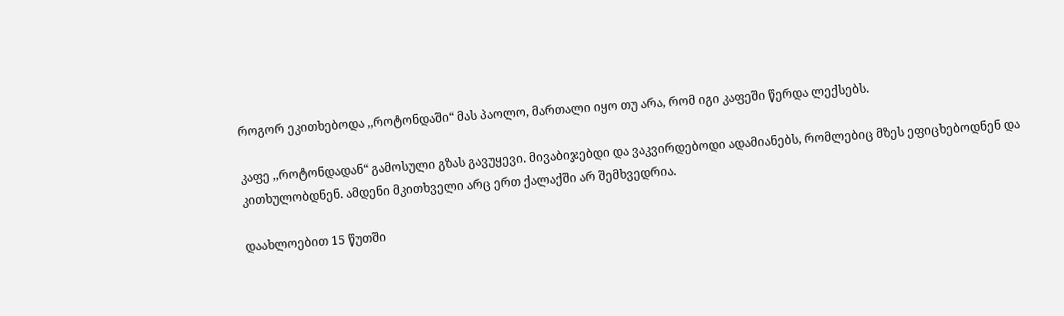როგორ ეკითხებოდა ,,როტონდაში“ მას პაოლო, მართალი იყო თუ არა, რომ იგი კაფეში წერდა ლექსებს.

კაფე ,,როტონდადან“ გამოსული გზას გავუყევი. მივაბიჯებდი და ვაკვირდებოდი ადამიანებს, რომლებიც მზეს ეფიცხებოდნენ და კითხულობდნენ. ამდენი მკითხველი არც ერთ ქალაქში არ შემხვედრია.

დაახლოებით 15 წუთში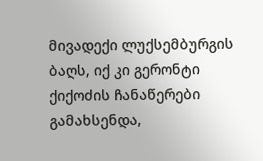მივადექი ლუქსემბურგის ბაღს, იქ კი გერონტი ქიქოძის ჩანაწერები გამახსენდა,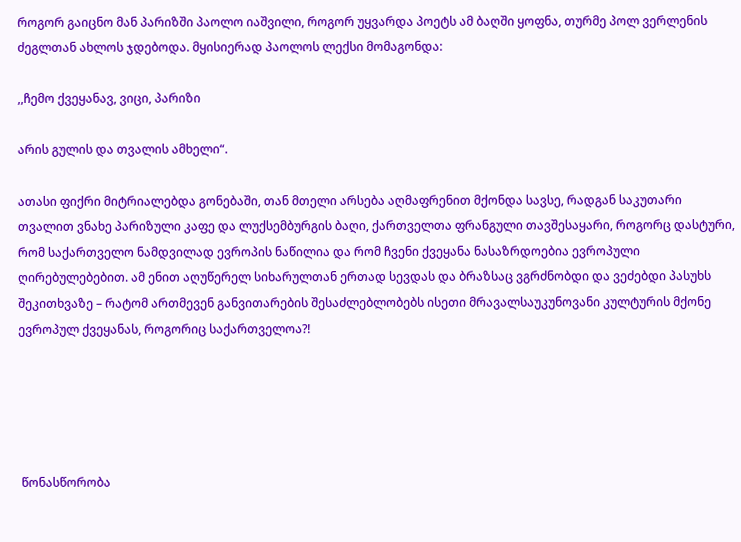როგორ გაიცნო მან პარიზში პაოლო იაშვილი, როგორ უყვარდა პოეტს ამ ბაღში ყოფნა, თურმე პოლ ვერლენის ძეგლთან ახლოს ჯდებოდა. მყისიერად პაოლოს ლექსი მომაგონდა:

,,ჩემო ქვეყანავ, ვიცი, პარიზი

არის გულის და თვალის ამხელი“.

ათასი ფიქრი მიტრიალებდა გონებაში, თან მთელი არსება აღმაფრენით მქონდა სავსე, რადგან საკუთარი თვალით ვნახე პარიზული კაფე და ლუქსემბურგის ბაღი, ქართველთა ფრანგული თავშესაყარი, როგორც დასტური, რომ საქართველო ნამდვილად ევროპის ნაწილია და რომ ჩვენი ქვეყანა ნასაზრდოებია ევროპული ღირებულებებით. ამ ენით აღუწერელ სიხარულთან ერთად სევდას და ბრაზსაც ვგრძნობდი და ვეძებდი პასუხს შეკითხვაზე – რატომ ართმევენ განვითარების შესაძლებლობებს ისეთი მრავალსაუკუნოვანი კულტურის მქონე ევროპულ ქვეყანას, როგორიც საქართველოა?!





 წონასწორობა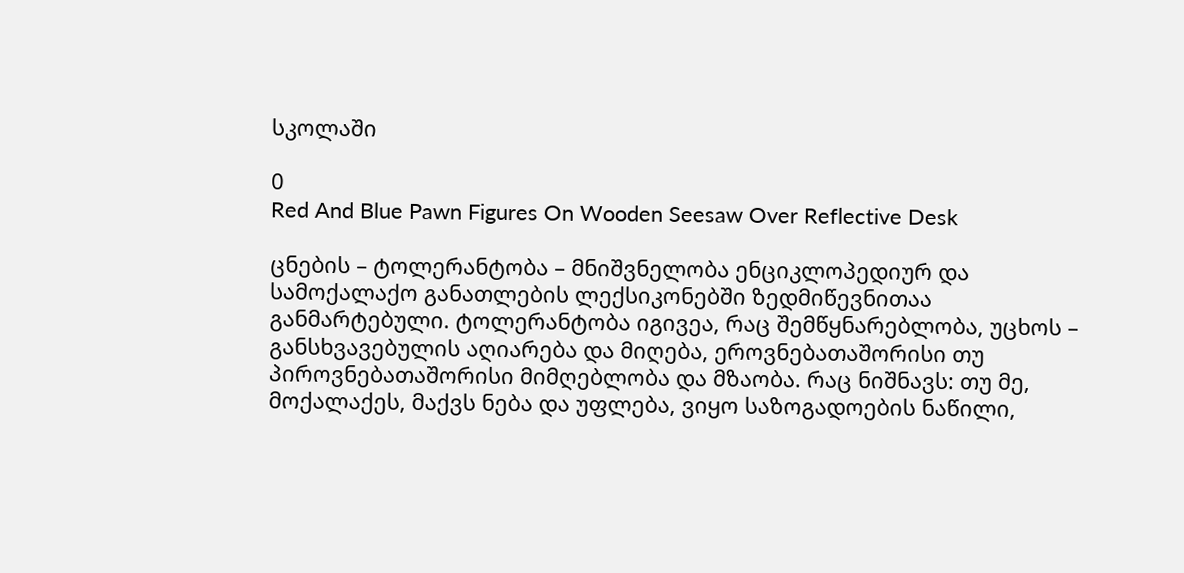სკოლაში

0
Red And Blue Pawn Figures On Wooden Seesaw Over Reflective Desk

ცნების – ტოლერანტობა – მნიშვნელობა ენციკლოპედიურ და სამოქალაქო განათლების ლექსიკონებში ზედმიწევნითაა განმარტებული. ტოლერანტობა იგივეა, რაც შემწყნარებლობა, უცხოს – განსხვავებულის აღიარება და მიღება, ეროვნებათაშორისი თუ პიროვნებათაშორისი მიმღებლობა და მზაობა. რაც ნიშნავს: თუ მე, მოქალაქეს, მაქვს ნება და უფლება, ვიყო საზოგადოების ნაწილი,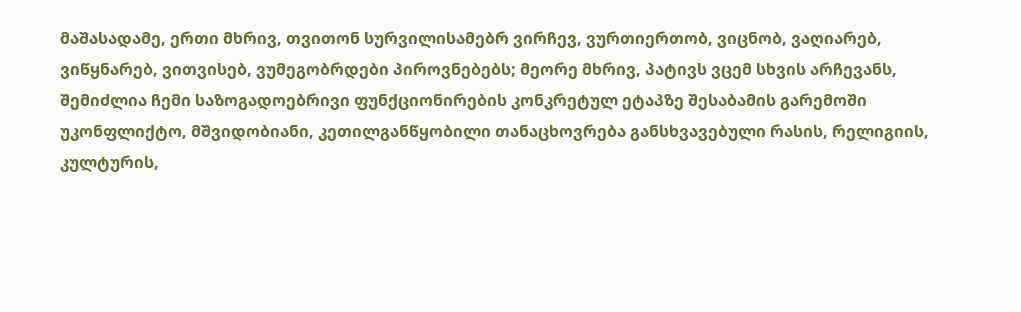მაშასადამე, ერთი მხრივ, თვითონ სურვილისამებრ ვირჩევ, ვურთიერთობ, ვიცნობ, ვაღიარებ, ვიწყნარებ, ვითვისებ, ვუმეგობრდები პიროვნებებს; მეორე მხრივ, პატივს ვცემ სხვის არჩევანს, შემიძლია ჩემი საზოგადოებრივი ფუნქციონირების კონკრეტულ ეტაპზე შესაბამის გარემოში უკონფლიქტო, მშვიდობიანი, კეთილგანწყობილი თანაცხოვრება განსხვავებული რასის, რელიგიის, კულტურის,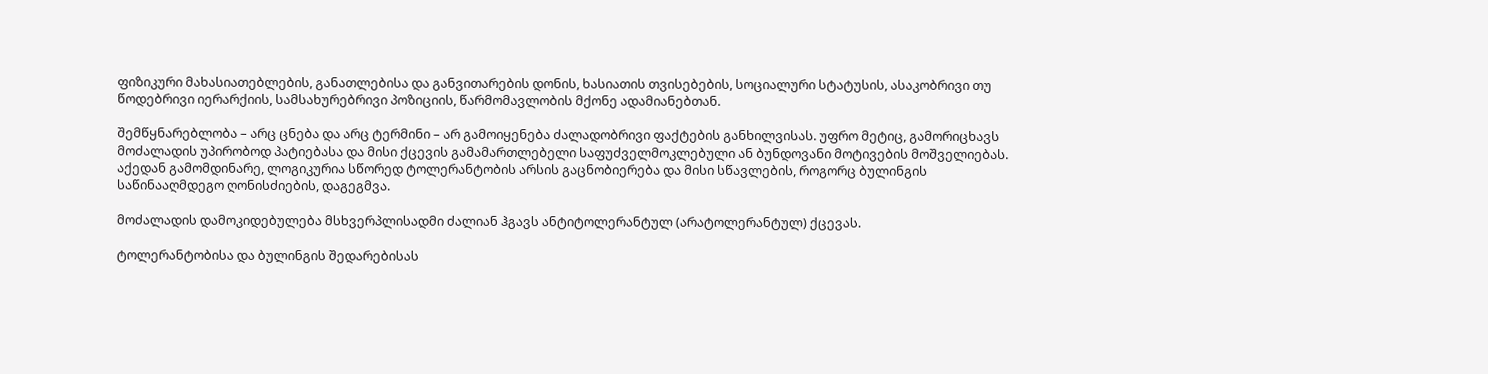ფიზიკური მახასიათებლების, განათლებისა და განვითარების დონის, ხასიათის თვისებების, სოციალური სტატუსის, ასაკობრივი თუ წოდებრივი იერარქიის, სამსახურებრივი პოზიციის, წარმომავლობის მქონე ადამიანებთან.

შემწყნარებლობა – არც ცნება და არც ტერმინი – არ გამოიყენება ძალადობრივი ფაქტების განხილვისას. უფრო მეტიც, გამორიცხავს მოძალადის უპირობოდ პატიებასა და მისი ქცევის გამამართლებელი საფუძველმოკლებული ან ბუნდოვანი მოტივების მოშველიებას. აქედან გამომდინარე, ლოგიკურია სწორედ ტოლერანტობის არსის გაცნობიერება და მისი სწავლების, როგორც ბულინგის საწინააღმდეგო ღონისძიების, დაგეგმვა.

მოძალადის დამოკიდებულება მსხვერპლისადმი ძალიან ჰგავს ანტიტოლერანტულ (არატოლერანტულ) ქცევას.

ტოლერანტობისა და ბულინგის შედარებისას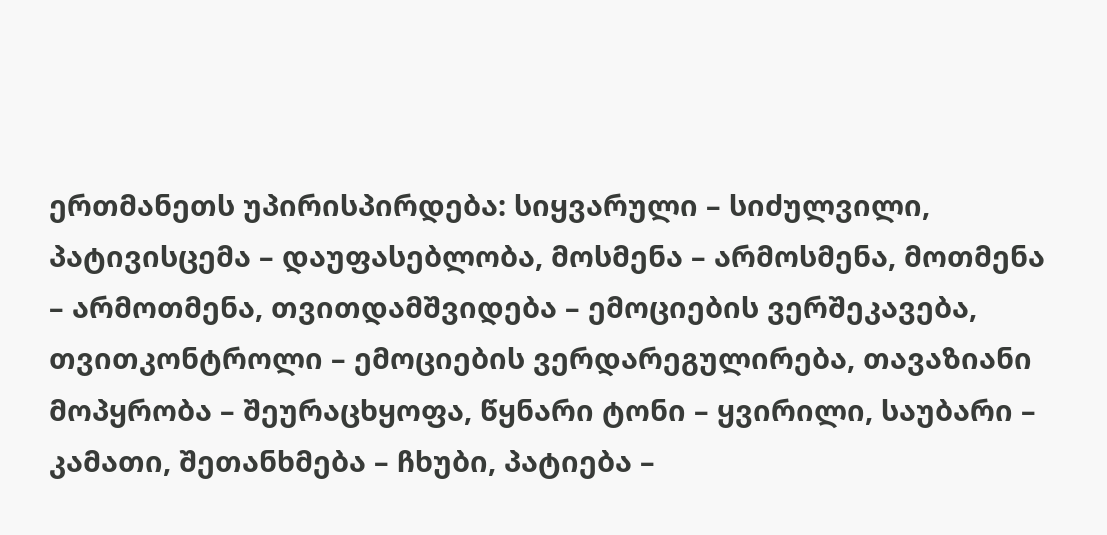ერთმანეთს უპირისპირდება: სიყვარული – სიძულვილი, პატივისცემა – დაუფასებლობა, მოსმენა – არმოსმენა, მოთმენა – არმოთმენა, თვითდამშვიდება – ემოციების ვერშეკავება, თვითკონტროლი – ემოციების ვერდარეგულირება, თავაზიანი მოპყრობა – შეურაცხყოფა, წყნარი ტონი – ყვირილი, საუბარი – კამათი, შეთანხმება – ჩხუბი, პატიება –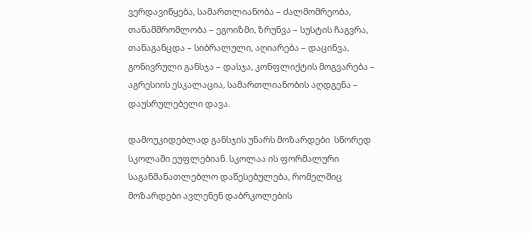ვერდავიწყება, სამართლიანობა – ძალმომრეობა, თანამშრომლობა – ეგოიზმი, ზრუნვა – სუსტის ჩაგვრა, თანაგანცდა – სიბრალული, აღიარება – დაცინვა, გონივრული განსჯა – დასჯა, კონფლიქტის მოგვარება – აგრესიის ესკალაცია, სამართლიანობის აღდგენა – დაუსრულებელი დავა.

დამოუკიდებლად განსჯის უნარს მოზარდები  სწორედ სკოლაში ეუფლებიან. სკოლაა ის ფორმალური საგანმანათლებლო დაწესებულება, რომელშიც მოზარდები ავლენენ დაბრკოლების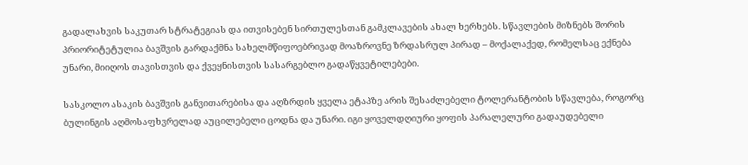გადალახვის საკუთარ სტრატეგიას და ითვისებენ სირთულესთან გამკლავების ახალ ხერხებს. სწავლების მიზნებს შორის პრიორიტეტულია ბავშვის გარდაქმნა სახელმწიფოებრივად მოაზროვნე ზრდასრულ პირად – მოქალაქედ, რომელსაც ექნება უნარი, მიიღოს თავისთვის და ქვეყნისთვის სასარგებლო გადაწყვეტილებები.

სასკოლო ასაკის ბავშვის განვითარებისა და აღზრდის ყველა ეტაპზე არის შესაძლებელი ტოლერანტობის სწავლება, როგორც ბულინგის აღმოსაფხვრელად აუცილებელი ცოდნა და უნარი. იგი ყოველდღიური ყოფის პარალელური გადაუდებელი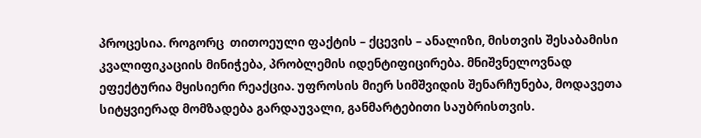პროცესია. როგორც  თითოეული ფაქტის – ქცევის – ანალიზი, მისთვის შესაბამისი კვალიფიკაციის მინიჭება, პრობლემის იდენტიფიცირება. მნიშვნელოვნად ეფექტურია მყისიერი რეაქცია. უფროსის მიერ სიმშვიდის შენარჩუნება, მოდავეთა სიტყვიერად მომზადება გარდაუვალი, განმარტებითი საუბრისთვის.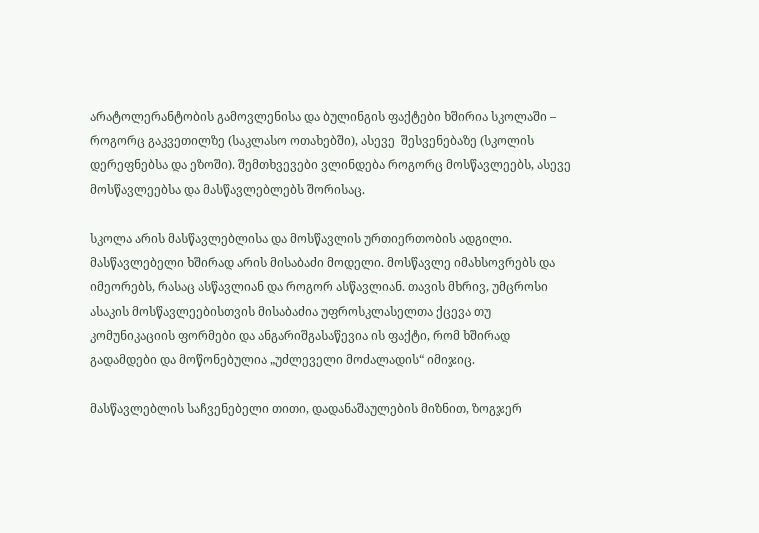არატოლერანტობის გამოვლენისა და ბულინგის ფაქტები ხშირია სკოლაში – როგორც გაკვეთილზე (საკლასო ოთახებში), ასევე  შესვენებაზე (სკოლის დერეფნებსა და ეზოში). შემთხვევები ვლინდება როგორც მოსწავლეებს, ასევე მოსწავლეებსა და მასწავლებლებს შორისაც.

სკოლა არის მასწავლებლისა და მოსწავლის ურთიერთობის ადგილი. მასწავლებელი ხშირად არის მისაბაძი მოდელი. მოსწავლე იმახსოვრებს და იმეორებს, რასაც ასწავლიან და როგორ ასწავლიან. თავის მხრივ, უმცროსი ასაკის მოსწავლეებისთვის მისაბაძია უფროსკლასელთა ქცევა თუ კომუნიკაციის ფორმები და ანგარიშგასაწევია ის ფაქტი, რომ ხშირად  გადამდები და მოწონებულია „უძლეველი მოძალადის“ იმიჯიც.

მასწავლებლის საჩვენებელი თითი, დადანაშაულების მიზნით, ზოგჯერ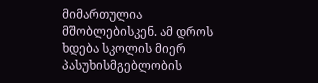მიმართულია მშობლებისკენ. ამ დროს ხდება სკოლის მიერ პასუხისმგებლობის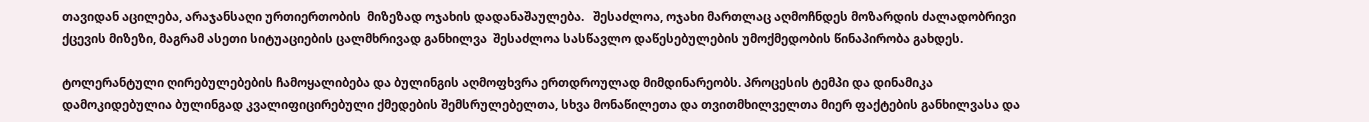თავიდან აცილება, არაჯანსაღი ურთიერთობის  მიზეზად ოჯახის დადანაშაულება.   შესაძლოა, ოჯახი მართლაც აღმოჩნდეს მოზარდის ძალადობრივი ქცევის მიზეზი, მაგრამ ასეთი სიტუაციების ცალმხრივად განხილვა  შესაძლოა სასწავლო დაწესებულების უმოქმედობის წინაპირობა გახდეს.

ტოლერანტული ღირებულებების ჩამოყალიბება და ბულინგის აღმოფხვრა ერთდროულად მიმდინარეობს. პროცესის ტემპი და დინამიკა დამოკიდებულია ბულინგად კვალიფიცირებული ქმედების შემსრულებელთა, სხვა მონაწილეთა და თვითმხილველთა მიერ ფაქტების განხილვასა და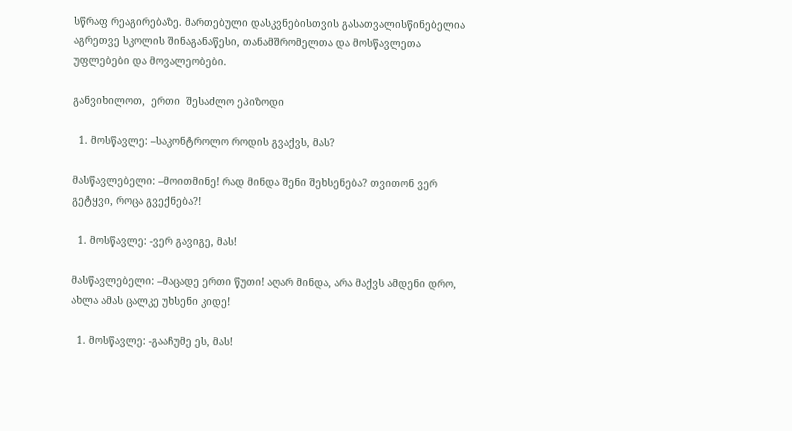სწრაფ რეაგირებაზე. მართებული დასკვნებისთვის გასათვალისწინებელია აგრეთვე სკოლის შინაგანაწესი, თანამშრომელთა და მოსწავლეთა უფლებები და მოვალეობები.

განვიხილოთ,  ერთი  შესაძლო ეპიზოდი

  1. მოსწავლე: –საკონტროლო როდის გვაქვს, მას?

მასწავლებელი: –მოითმინე! რად მინდა შენი შეხსენება? თვითონ ვერ გეტყვი, როცა გვექნება?!

  1. მოსწავლე: -ვერ გავიგე, მას!

მასწავლებელი: –მაცადე ერთი წუთი! აღარ მინდა, არა მაქვს ამდენი დრო, ახლა ამას ცალკე უხსენი კიდე!

  1. მოსწავლე: -გააჩუმე ეს, მას!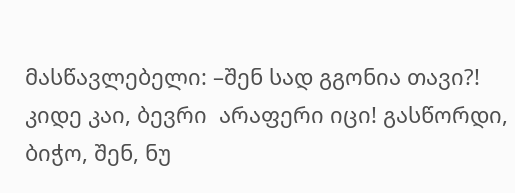მასწავლებელი: –შენ სად გგონია თავი?! კიდე კაი, ბევრი  არაფერი იცი! გასწორდი, ბიჭო, შენ, ნუ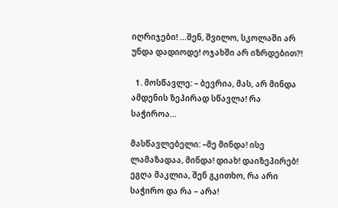იღრიჯები! …შენ, შვილო, სკოლაში არ უნდა დადიოდე! ოჯახში არ იზრდებით?!

  1. მოსწავლე: – ბევრია, მას, არ მინდა ამდენის ზეპირად სწავლა! რა საჭიროა…

მასწავლებელი: –მე მინდა! ისე ლამაზადაა, მინდა! დიახ! დაიზეპირებ! ეგღა მაკლია, შენ გკითხო, რა არი საჭირო და რა – არა!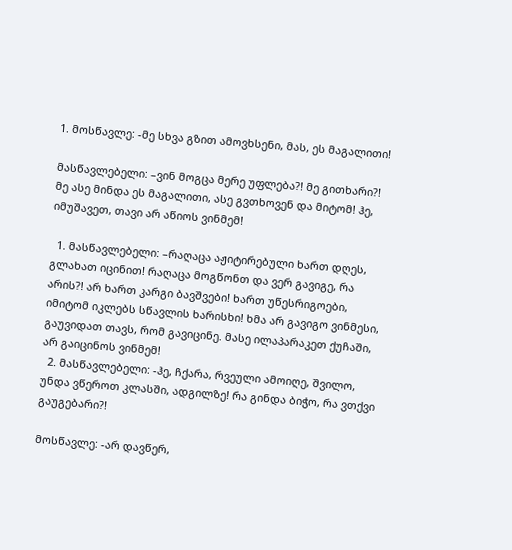1. მოსწავლე: -მე სხვა გზით ამოვხსენი, მას, ეს მაგალითი!

მასწავლებელი: –ვინ მოგცა მერე უფლება?! მე გითხარი?! მე ასე მინდა ეს მაგალითი, ასე გვთხოვენ და მიტომ! ჰე, იმუშავეთ, თავი არ აწიოს ვინმემ!

  1. მასწავლებელი: –რაღაცა აჟიტირებული ხართ დღეს, გლახათ იცინით! რაღაცა მოგწონთ და ვერ გავიგე, რა არის?! არ ხართ კარგი ბავშვები! ხართ უწესრიგოები, იმიტომ იკლებს სწავლის ხარისხი! ხმა არ გავიგო ვინმესი, გაუვიდათ თავს, რომ გავიცინე. მასე ილაპარაკეთ ქუჩაში, არ გაიცინოს ვინმემ!
  2. მასწავლებელი: -ჰე, ჩქარა, რვეული ამოიღე, შვილო, უნდა ვწეროთ კლასში, ადგილზე! რა გინდა ბიჭო, რა ვთქვი გაუგებარი?!

მოსწავლე: -არ დავწერ,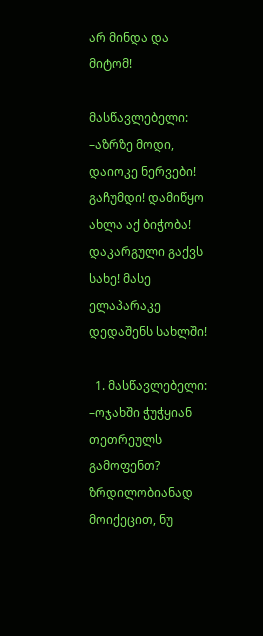არ მინდა და მიტომ!

მასწავლებელი: –აზრზე მოდი, დაიოკე ნერვები! გაჩუმდი! დამიწყო ახლა აქ ბიჭობა! დაკარგული გაქვს სახე! მასე ელაპარაკე დედაშენს სახლში!

  1. მასწავლებელი: –ოჯახში ჭუჭყიან თეთრეულს გამოფენთ? ზრდილობიანად მოიქეცით, ნუ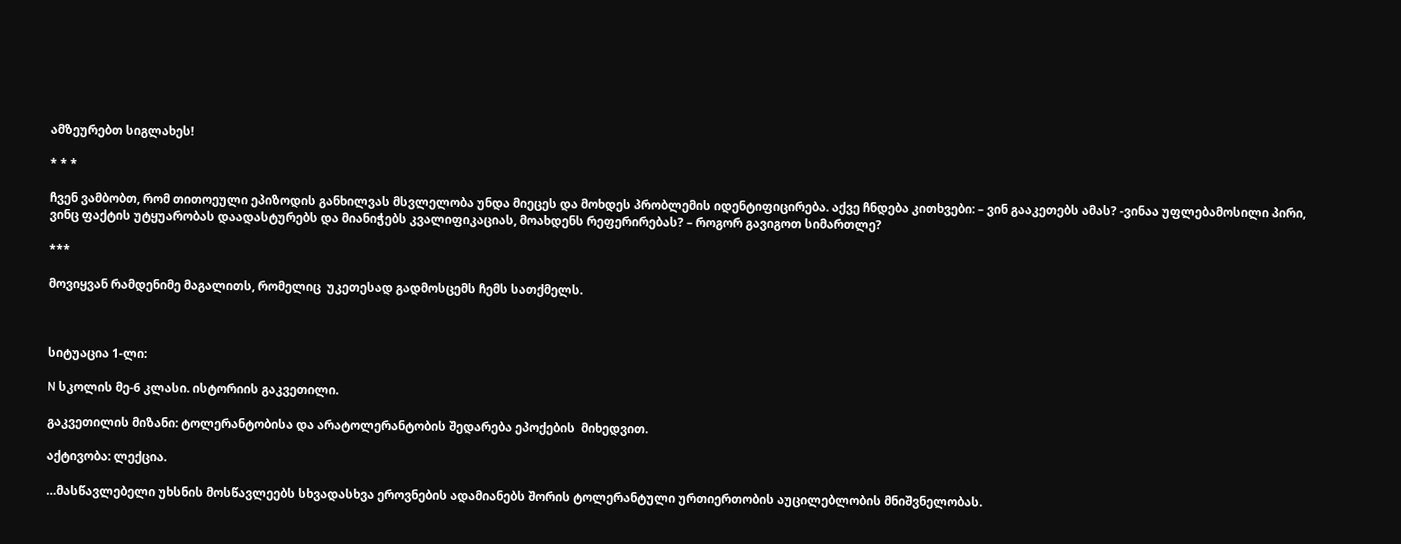ამზეურებთ სიგლახეს!

* * *

ჩვენ ვამბობთ, რომ თითოეული ეპიზოდის განხილვას მსვლელობა უნდა მიეცეს და მოხდეს პრობლემის იდენტიფიცირება. აქვე ჩნდება კითხვები: – ვინ გააკეთებს ამას? -ვინაა უფლებამოსილი პირი, ვინც ფაქტის უტყუარობას დაადასტურებს და მიანიჭებს კვალიფიკაციას, მოახდენს რეფერირებას? – როგორ გავიგოთ სიმართლე?

***

მოვიყვან რამდენიმე მაგალითს, რომელიც  უკეთესად გადმოსცემს ჩემს სათქმელს.



სიტუაცია 1-ლი:

N სკოლის მე-6 კლასი. ისტორიის გაკვეთილი.

გაკვეთილის მიზანი: ტოლერანტობისა და არატოლერანტობის შედარება ეპოქების  მიხედვით.

აქტივობა: ლექცია.

…მასწავლებელი უხსნის მოსწავლეებს სხვადასხვა ეროვნების ადამიანებს შორის ტოლერანტული ურთიერთობის აუცილებლობის მნიშვნელობას.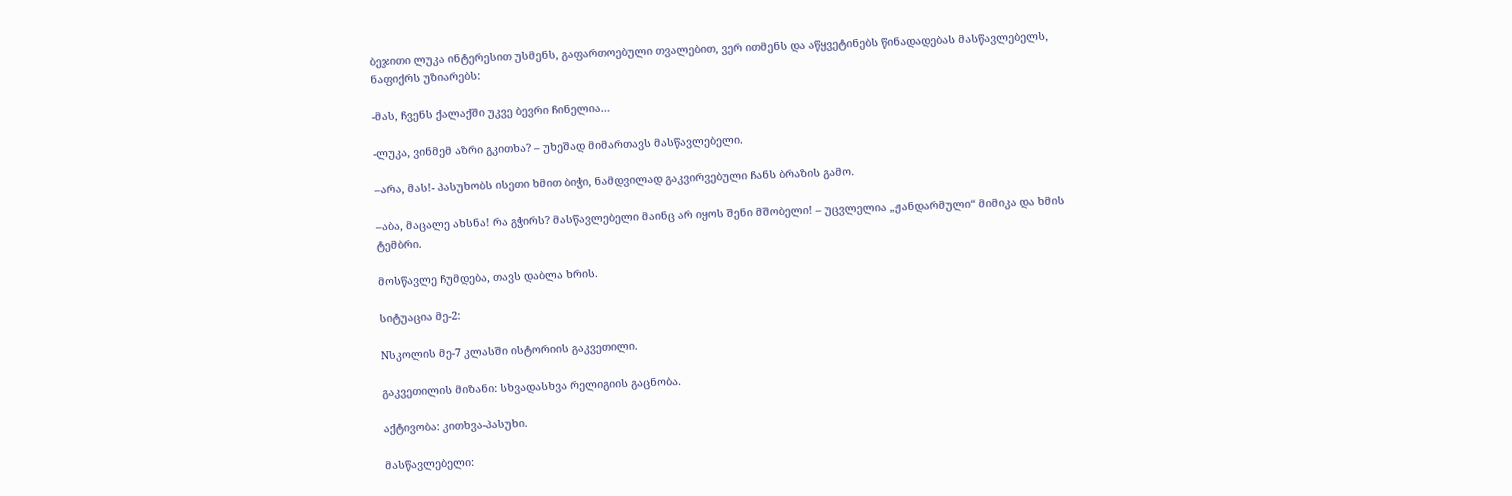ბეჯითი ლუკა ინტერესით უსმენს, გაფართოებული თვალებით, ვერ ითმენს და აწყვეტინებს წინადადებას მასწავლებელს, ნაფიქრს უზიარებს:

-მას, ჩვენს ქალაქში უკვე ბევრი ჩინელია…

-ლუკა, ვინმემ აზრი გკითხა? – უხეშად მიმართავს მასწავლებელი.

–არა, მას!- პასუხობს ისეთი ხმით ბიჭი, ნამდვილად გაკვირვებული ჩანს ბრაზის გამო.

–აბა, მაცალე ახსნა! რა გჭირს? მასწავლებელი მაინც არ იყოს შენი მშობელი! – უცვლელია „ჟანდარმული“ მიმიკა და ხმის ტემბრი.

მოსწავლე ჩუმდება, თავს დაბლა ხრის.

სიტუაცია მე-2:

Nსკოლის მე-7 კლასში ისტორიის გაკვეთილი.

გაკვეთილის მიზანი: სხვადასხვა რელიგიის გაცნობა.

აქტივობა: კითხვა-პასუხი.

მასწავლებელი: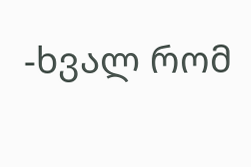-ხვალ რომ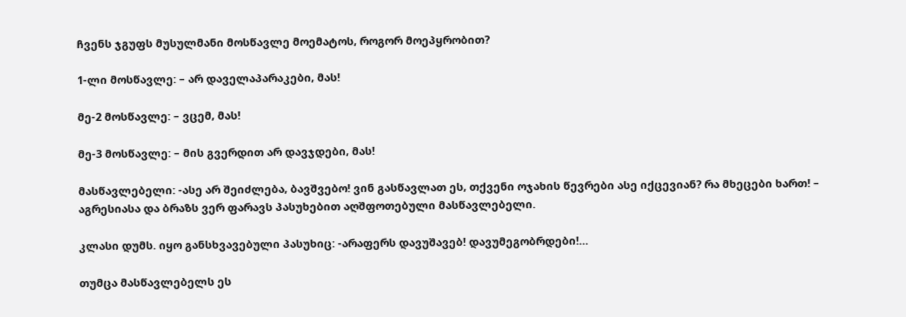ჩვენს ჯგუფს მუსულმანი მოსწავლე მოემატოს, როგორ მოეპყრობით?

1-ლი მოსწავლე: – არ დაველაპარაკები, მას!

მე-2 მოსწავლე: – ვცემ, მას!

მე-3 მოსწავლე: – მის გვერდით არ დავჯდები, მას!

მასწავლებელი: -ასე არ შეიძლება, ბავშვებო! ვინ გასწავლათ ეს, თქვენი ოჯახის წევრები ასე იქცევიან? რა მხეცები ხართ! – აგრესიასა და ბრაზს ვერ ფარავს პასუხებით აღშფოთებული მასწავლებელი.

კლასი დუმს. იყო განსხვავებული პასუხიც: -არაფერს დავუშავებ! დავუმეგობრდები!…

თუმცა მასწავლებელს ეს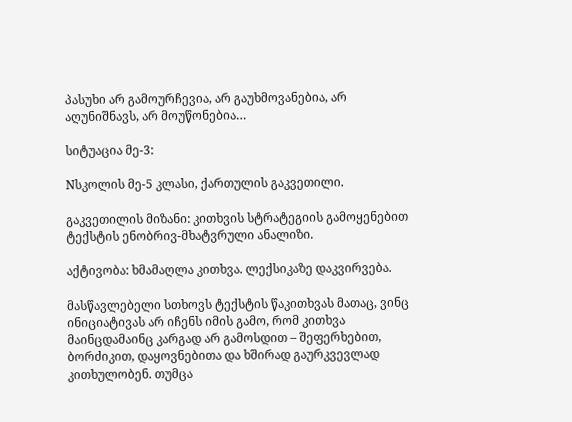პასუხი არ გამოურჩევია, არ გაუხმოვანებია, არ აღუნიშნავს, არ მოუწონებია…

სიტუაცია მე-3:

Nსკოლის მე-5 კლასი, ქართულის გაკვეთილი.

გაკვეთილის მიზანი: კითხვის სტრატეგიის გამოყენებით ტექსტის ენობრივ-მხატვრული ანალიზი.

აქტივობა: ხმამაღლა კითხვა. ლექსიკაზე დაკვირვება.

მასწავლებელი სთხოვს ტექსტის წაკითხვას მათაც, ვინც ინიციატივას არ იჩენს იმის გამო, რომ კითხვა მაინცდამაინც კარგად არ გამოსდით – შეფერხებით, ბორძიკით, დაყოვნებითა და ხშირად გაურკვევლად კითხულობენ. თუმცა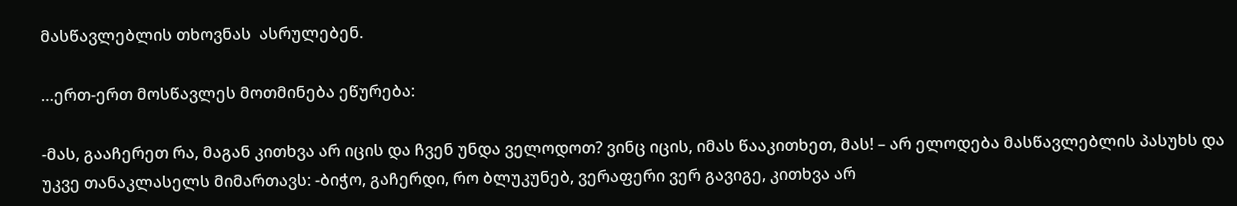მასწავლებლის თხოვნას  ასრულებენ.

…ერთ-ერთ მოსწავლეს მოთმინება ეწურება:

-მას, გააჩერეთ რა, მაგან კითხვა არ იცის და ჩვენ უნდა ველოდოთ? ვინც იცის, იმას წააკითხეთ, მას! – არ ელოდება მასწავლებლის პასუხს და უკვე თანაკლასელს მიმართავს: -ბიჭო, გაჩერდი, რო ბლუკუნებ, ვერაფერი ვერ გავიგე, კითხვა არ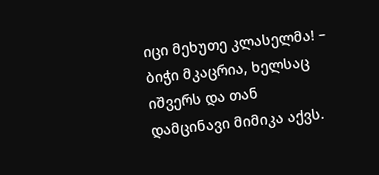იცი მეხუთე კლასელმა! – ბიჭი მკაცრია, ხელსაც იშვერს და თან დამცინავი მიმიკა აქვს.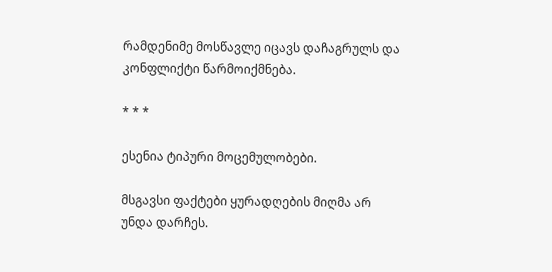რამდენიმე მოსწავლე იცავს დაჩაგრულს და კონფლიქტი წარმოიქმნება.

* * *

ესენია ტიპური მოცემულობები.

მსგავსი ფაქტები ყურადღების მიღმა არ უნდა დარჩეს.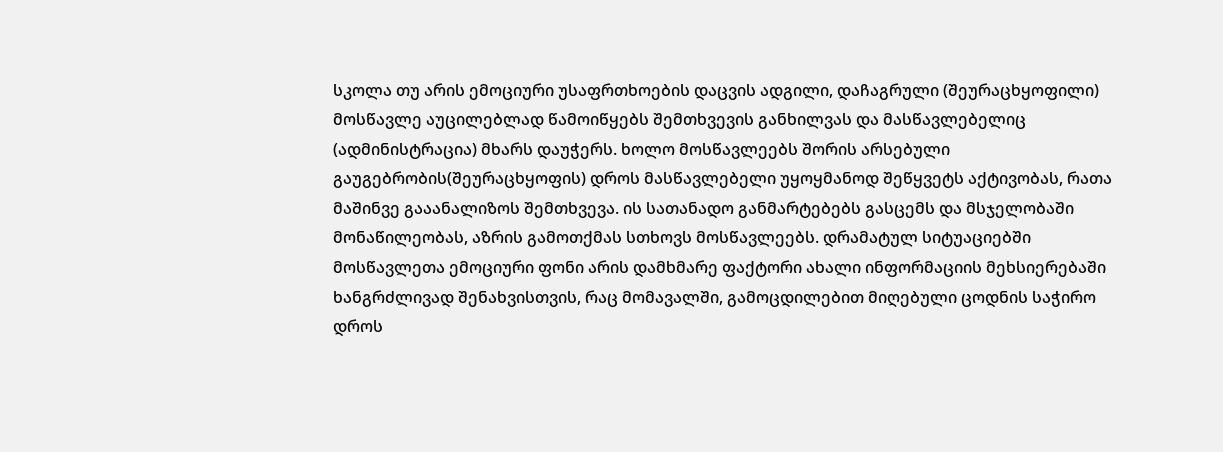სკოლა თუ არის ემოციური უსაფრთხოების დაცვის ადგილი, დაჩაგრული (შეურაცხყოფილი) მოსწავლე აუცილებლად წამოიწყებს შემთხვევის განხილვას და მასწავლებელიც (ადმინისტრაცია) მხარს დაუჭერს. ხოლო მოსწავლეებს შორის არსებული გაუგებრობის(შეურაცხყოფის) დროს მასწავლებელი უყოყმანოდ შეწყვეტს აქტივობას, რათა მაშინვე გააანალიზოს შემთხვევა. ის სათანადო განმარტებებს გასცემს და მსჯელობაში მონაწილეობას, აზრის გამოთქმას სთხოვს მოსწავლეებს. დრამატულ სიტუაციებში მოსწავლეთა ემოციური ფონი არის დამხმარე ფაქტორი ახალი ინფორმაციის მეხსიერებაში ხანგრძლივად შენახვისთვის, რაც მომავალში, გამოცდილებით მიღებული ცოდნის საჭირო დროს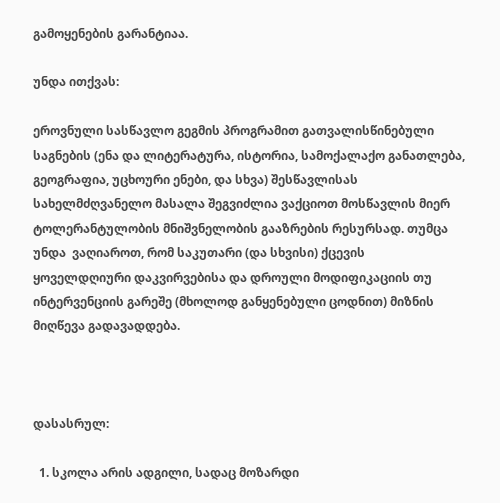გამოყენების გარანტიაა.

უნდა ითქვას:

ეროვნული სასწავლო გეგმის პროგრამით გათვალისწინებული საგნების (ენა და ლიტერატურა, ისტორია, სამოქალაქო განათლება, გეოგრაფია, უცხოური ენები, და სხვა) შესწავლისას სახელმძღვანელო მასალა შეგვიძლია ვაქციოთ მოსწავლის მიერ ტოლერანტულობის მნიშვნელობის გააზრების რესურსად. თუმცა უნდა  ვაღიაროთ, რომ საკუთარი (და სხვისი) ქცევის ყოველდღიური დაკვირვებისა და დროული მოდიფიკაციის თუ ინტერვენციის გარეშე (მხოლოდ განყენებული ცოდნით) მიზნის მიღწევა გადავადდება.



დასასრულ:

  1. სკოლა არის ადგილი, სადაც მოზარდი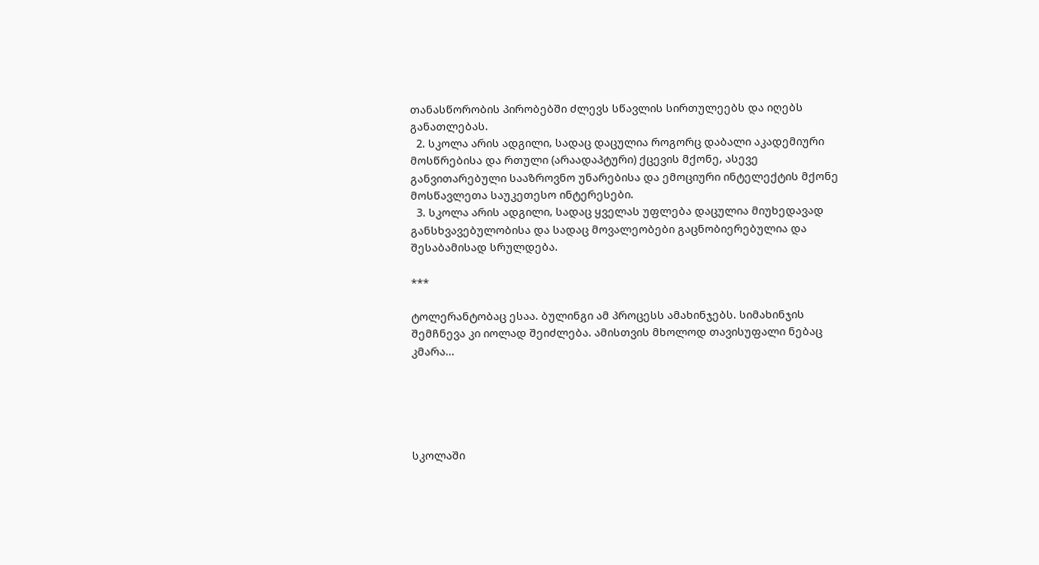თანასწორობის პირობებში ძლევს სწავლის სირთულეებს და იღებს განათლებას.
  2. სკოლა არის ადგილი, სადაც დაცულია როგორც დაბალი აკადემიური მოსწრებისა და რთული (არაადაპტური) ქცევის მქონე, ასევე განვითარებული სააზროვნო უნარებისა და ემოციური ინტელექტის მქონე მოსწავლეთა საუკეთესო ინტერესები.
  3. სკოლა არის ადგილი, სადაც ყველას უფლება დაცულია მიუხედავად განსხვავებულობისა და სადაც მოვალეობები გაცნობიერებულია და შესაბამისად სრულდება.

***

ტოლერანტობაც ესაა. ბულინგი ამ პროცესს ამახინჯებს. სიმახინჯის შემჩნევა კი იოლად შეიძლება. ამისთვის მხოლოდ თავისუფალი ნებაც კმარა…





სკოლაში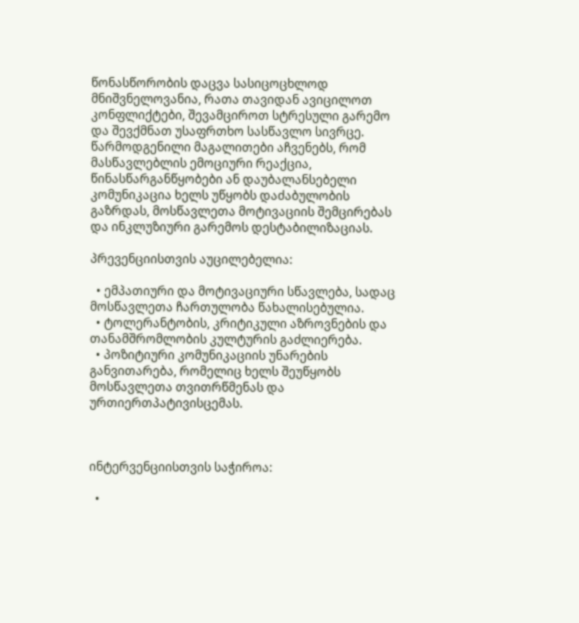წონასწორობის დაცვა სასიცოცხლოდ მნიშვნელოვანია, რათა თავიდან ავიცილოთ კონფლიქტები, შევამციროთ სტრესული გარემო და შევქმნათ უსაფრთხო სასწავლო სივრცე. წარმოდგენილი მაგალითები აჩვენებს, რომ მასწავლებლის ემოციური რეაქცია, წინასწარგანწყობები ან დაუბალანსებელი კომუნიკაცია ხელს უწყობს დაძაბულობის გაზრდას, მოსწავლეთა მოტივაციის შემცირებას და ინკლუზიური გარემოს დესტაბილიზაციას.

პრევენციისთვის აუცილებელია:

  • ემპათიური და მოტივაციური სწავლება, სადაც მოსწავლეთა ჩართულობა წახალისებულია.
  • ტოლერანტობის, კრიტიკული აზროვნების და თანამშრომლობის კულტურის გაძლიერება.
  • პოზიტიური კომუნიკაციის უნარების განვითარება, რომელიც ხელს შეუწყობს მოსწავლეთა თვითრწმენას და ურთიერთპატივისცემას.



ინტერვენციისთვის საჭიროა:

  •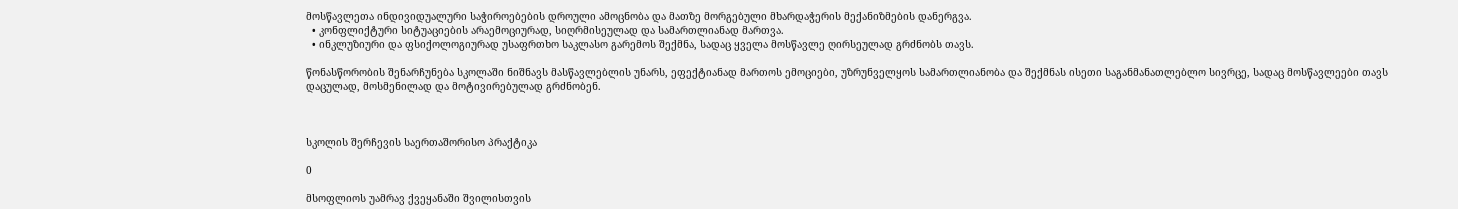მოსწავლეთა ინდივიდუალური საჭიროებების დროული ამოცნობა და მათზე მორგებული მხარდაჭერის მექანიზმების დანერგვა.
  • კონფლიქტური სიტუაციების არაემოციურად, სიღრმისეულად და სამართლიანად მართვა.
  • ინკლუზიური და ფსიქოლოგიურად უსაფრთხო საკლასო გარემოს შექმნა, სადაც ყველა მოსწავლე ღირსეულად გრძნობს თავს.

წონასწორობის შენარჩუნება სკოლაში ნიშნავს მასწავლებლის უნარს, ეფექტიანად მართოს ემოციები, უზრუნველყოს სამართლიანობა და შექმნას ისეთი საგანმანათლებლო სივრცე, სადაც მოსწავლეები თავს დაცულად, მოსმენილად და მოტივირებულად გრძნობენ.



სკოლის შერჩევის საერთაშორისო პრაქტიკა

0

მსოფლიოს უამრავ ქვეყანაში შვილისთვის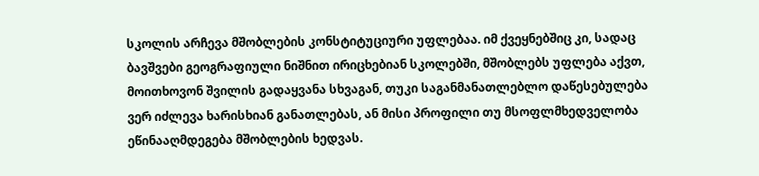სკოლის არჩევა მშობლების კონსტიტუციური უფლებაა. იმ ქვეყნებშიც კი, სადაც ბავშვები გეოგრაფიული ნიშნით ირიცხებიან სკოლებში, მშობლებს უფლება აქვთ, მოითხოვონ შვილის გადაყვანა სხვაგან, თუკი საგანმანათლებლო დაწესებულება ვერ იძლევა ხარისხიან განათლებას, ან მისი პროფილი თუ მსოფლმხედველობა ეწინააღმდეგება მშობლების ხედვას.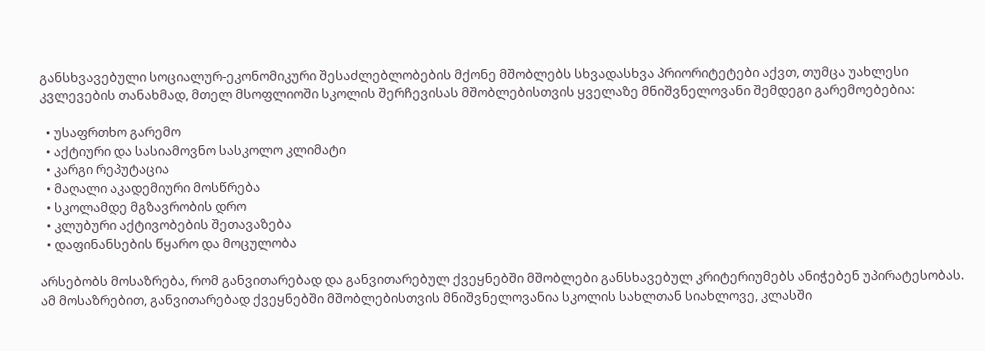განსხვავებული სოციალურ-ეკონომიკური შესაძლებლობების მქონე მშობლებს სხვადასხვა პრიორიტეტები აქვთ, თუმცა უახლესი კვლევების თანახმად, მთელ მსოფლიოში სკოლის შერჩევისას მშობლებისთვის ყველაზე მნიშვნელოვანი შემდეგი გარემოებებია:

  • უსაფრთხო გარემო
  • აქტიური და სასიამოვნო სასკოლო კლიმატი
  • კარგი რეპუტაცია
  • მაღალი აკადემიური მოსწრება
  • სკოლამდე მგზავრობის დრო
  • კლუბური აქტივობების შეთავაზება
  • დაფინანსების წყარო და მოცულობა

არსებობს მოსაზრება, რომ განვითარებად და განვითარებულ ქვეყნებში მშობლები განსხავებულ კრიტერიუმებს ანიჭებენ უპირატესობას. ამ მოსაზრებით, განვითარებად ქვეყნებში მშობლებისთვის მნიშვნელოვანია სკოლის სახლთან სიახლოვე, კლასში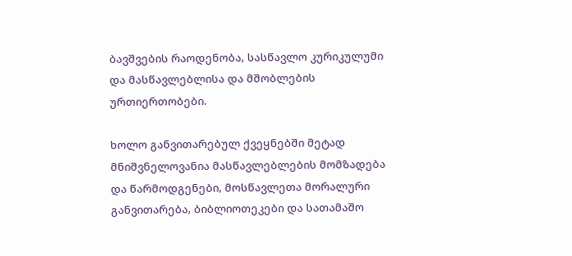ბავშვების რაოდენობა, სასწავლო კურიკულუმი და მასწავლებლისა და მშობლების ურთიერთობები.

ხოლო განვითარებულ ქვეყნებში მეტად მნიშვნელოვანია მასწავლებლების მომზადება და წარმოდგენები, მოსწავლეთა მორალური განვითარება, ბიბლიოთეკები და სათამაშო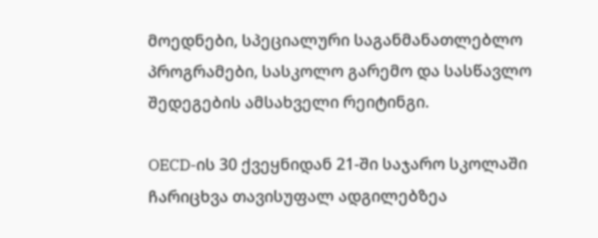მოედნები, სპეციალური საგანმანათლებლო პროგრამები, სასკოლო გარემო და სასწავლო შედეგების ამსახველი რეიტინგი.

OECD-ის 30 ქვეყნიდან 21-ში საჯარო სკოლაში ჩარიცხვა თავისუფალ ადგილებზეა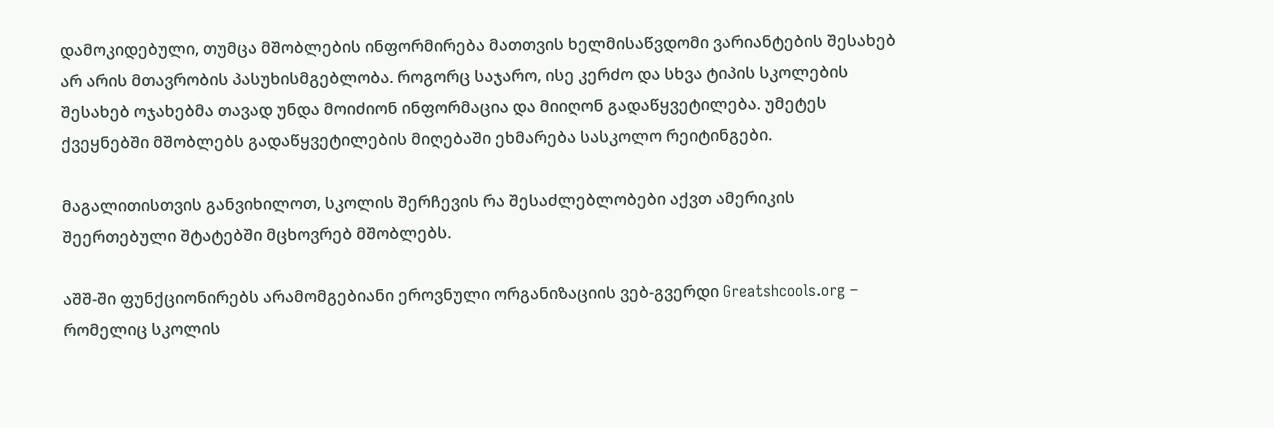დამოკიდებული, თუმცა მშობლების ინფორმირება მათთვის ხელმისაწვდომი ვარიანტების შესახებ არ არის მთავრობის პასუხისმგებლობა. როგორც საჯარო, ისე კერძო და სხვა ტიპის სკოლების შესახებ ოჯახებმა თავად უნდა მოიძიონ ინფორმაცია და მიიღონ გადაწყვეტილება. უმეტეს ქვეყნებში მშობლებს გადაწყვეტილების მიღებაში ეხმარება სასკოლო რეიტინგები.

მაგალითისთვის განვიხილოთ, სკოლის შერჩევის რა შესაძლებლობები აქვთ ამერიკის შეერთებული შტატებში მცხოვრებ მშობლებს.

აშშ-ში ფუნქციონირებს არამომგებიანი ეროვნული ორგანიზაციის ვებ-გვერდი Greatshcools.org – რომელიც სკოლის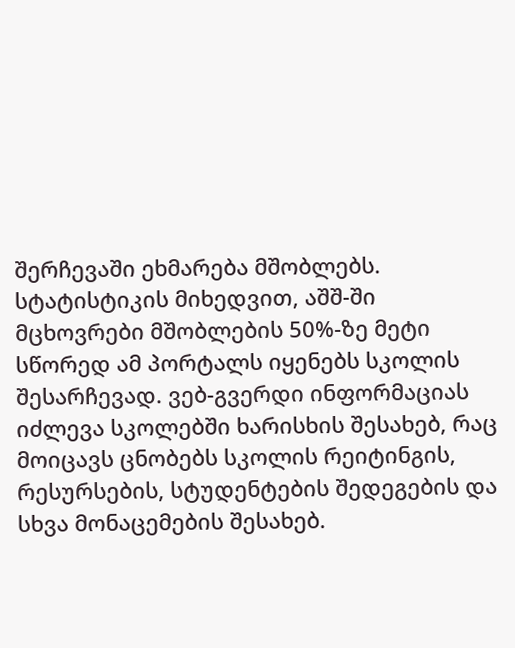შერჩევაში ეხმარება მშობლებს. სტატისტიკის მიხედვით, აშშ-ში მცხოვრები მშობლების 50%-ზე მეტი სწორედ ამ პორტალს იყენებს სკოლის შესარჩევად. ვებ-გვერდი ინფორმაციას იძლევა სკოლებში ხარისხის შესახებ, რაც მოიცავს ცნობებს სკოლის რეიტინგის, რესურსების, სტუდენტების შედეგების და სხვა მონაცემების შესახებ.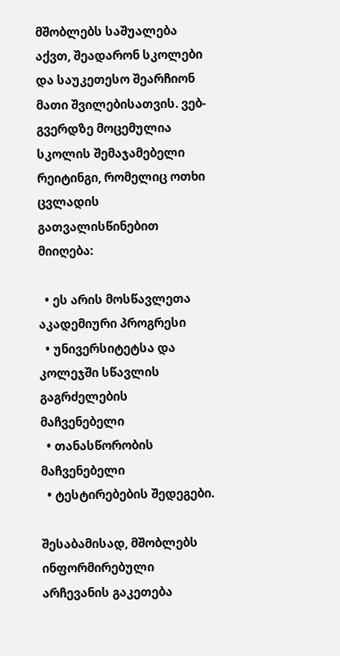მშობლებს საშუალება აქვთ, შეადარონ სკოლები და საუკეთესო შეარჩიონ მათი შვილებისათვის. ვებ-გვერდზე მოცემულია სკოლის შემაჯამებელი რეიტინგი, რომელიც ოთხი ცვლადის გათვალისწინებით მიიღება:

  • ეს არის მოსწავლეთა აკადემიური პროგრესი
  • უნივერსიტეტსა და კოლეჯში სწავლის გაგრძელების მაჩვენებელი
  • თანასწორობის მაჩვენებელი
  • ტესტირებების შედეგები.

შესაბამისად, მშობლებს ინფორმირებული არჩევანის გაკეთება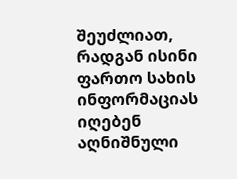შეუძლიათ, რადგან ისინი ფართო სახის ინფორმაციას იღებენ აღნიშნული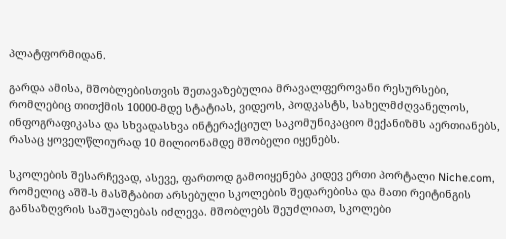პლატფორმიდან.

გარდა ამისა, მშობლებისთვის შეთავაზებულია მრავალფეროვანი რესურსები, რომლებიც თითქმის 10000-მდე სტატიას, ვიდეოს, პოდკასტს, სახელმძღვანელოს, ინფოგრაფიკასა და სხვადასხვა ინტერაქციულ საკომუნიკაციო მექანიზმს აერთიანებს, რასაც ყოველწლიურად 10 მილიონამდე მშობელი იყენებს.

სკოლების შესარჩევად, ასევე, ფართოდ გამოიყენება კიდევ ერთი პორტალი Niche.com, რომელიც აშშ-ს მასშტაბით არსებული სკოლების შედარებისა და მათი რეიტინგის განსაზღვრის საშუალებას იძლევა. მშობლებს შეუძლიათ, სკოლები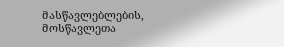მასწავლებლების, მოსწავლეთა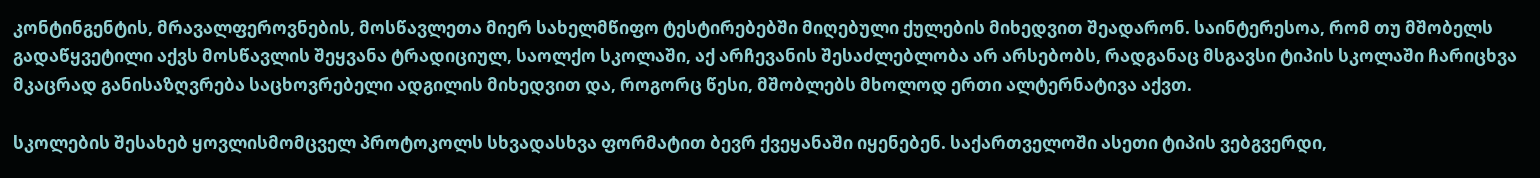კონტინგენტის, მრავალფეროვნების, მოსწავლეთა მიერ სახელმწიფო ტესტირებებში მიღებული ქულების მიხედვით შეადარონ. საინტერესოა, რომ თუ მშობელს გადაწყვეტილი აქვს მოსწავლის შეყვანა ტრადიციულ, საოლქო სკოლაში, აქ არჩევანის შესაძლებლობა არ არსებობს, რადგანაც მსგავსი ტიპის სკოლაში ჩარიცხვა მკაცრად განისაზღვრება საცხოვრებელი ადგილის მიხედვით და, როგორც წესი, მშობლებს მხოლოდ ერთი ალტერნატივა აქვთ.

სკოლების შესახებ ყოვლისმომცველ პროტოკოლს სხვადასხვა ფორმატით ბევრ ქვეყანაში იყენებენ. საქართველოში ასეთი ტიპის ვებგვერდი,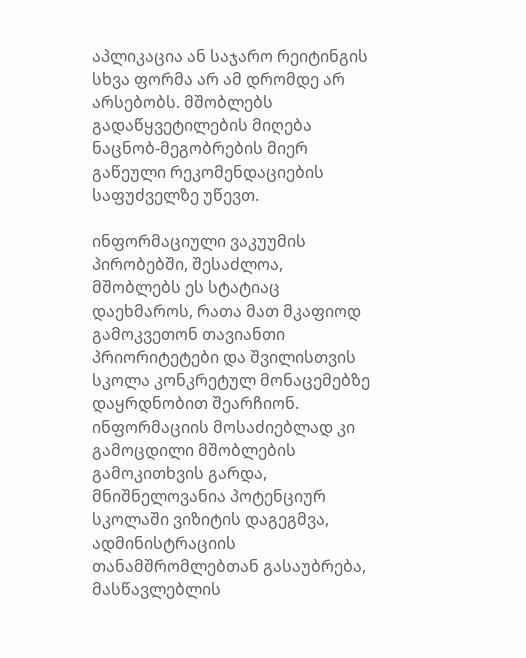აპლიკაცია ან საჯარო რეიტინგის სხვა ფორმა არ ამ დრომდე არ არსებობს. მშობლებს გადაწყვეტილების მიღება ნაცნობ-მეგობრების მიერ გაწეული რეკომენდაციების საფუძველზე უწევთ.

ინფორმაციული ვაკუუმის პირობებში, შესაძლოა, მშობლებს ეს სტატიაც დაეხმაროს, რათა მათ მკაფიოდ გამოკვეთონ თავიანთი პრიორიტეტები და შვილისთვის სკოლა კონკრეტულ მონაცემებზე დაყრდნობით შეარჩიონ. ინფორმაციის მოსაძიებლად კი გამოცდილი მშობლების გამოკითხვის გარდა, მნიშნელოვანია პოტენციურ სკოლაში ვიზიტის დაგეგმვა, ადმინისტრაციის თანამშრომლებთან გასაუბრება, მასწავლებლის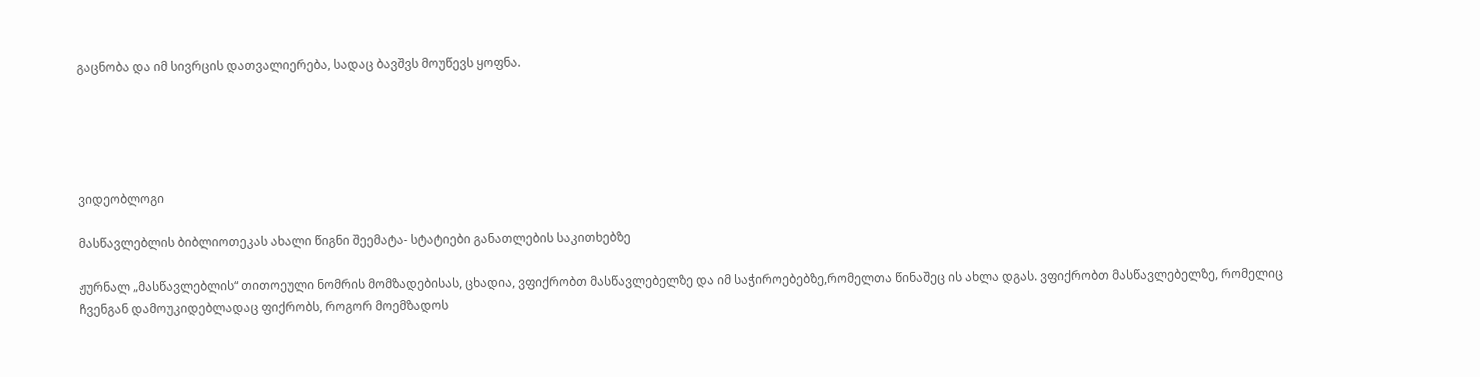გაცნობა და იმ სივრცის დათვალიერება, სადაც ბავშვს მოუწევს ყოფნა.





ვიდეობლოგი

მასწავლებლის ბიბლიოთეკას ახალი წიგნი შეემატა- სტატიები განათლების საკითხებზე

ჟურნალ „მასწავლებლის“ თითოეული ნომრის მომზადებისას, ცხადია, ვფიქრობთ მასწავლებელზე და იმ საჭიროებებზე,რომელთა წინაშეც ის ახლა დგას. ვფიქრობთ მასწავლებელზე, რომელიც ჩვენგან დამოუკიდებლადაც ფიქრობს, როგორ მოემზადოს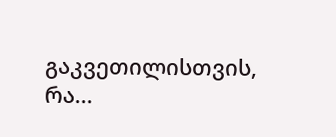გაკვეთილისთვის, რა...